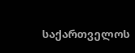საქართველოს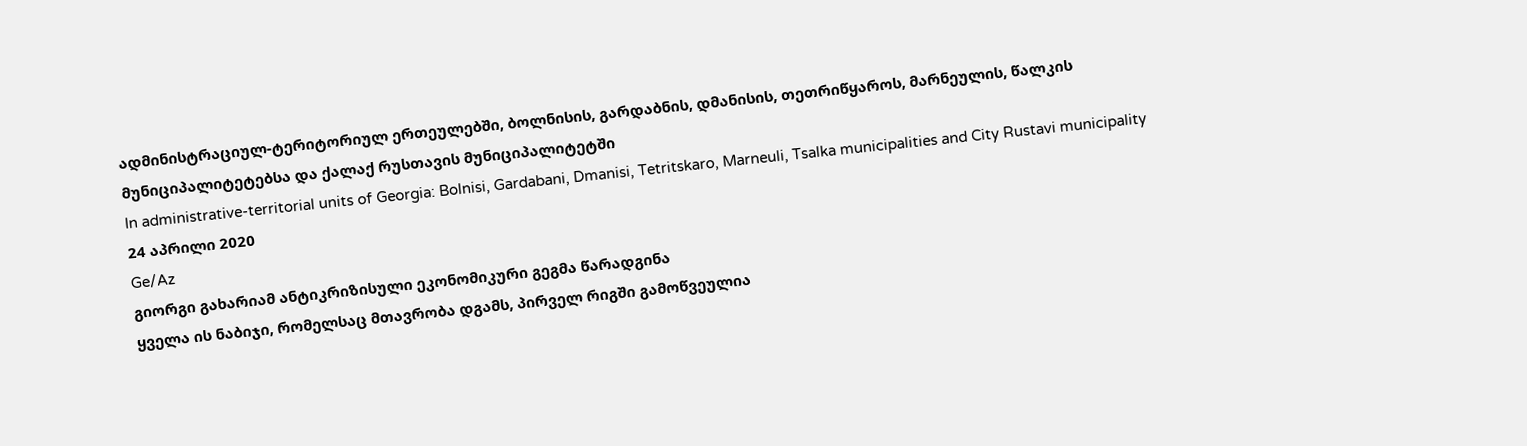ადმინისტრაციულ-ტერიტორიულ ერთეულებში, ბოლნისის, გარდაბნის, დმანისის, თეთრიწყაროს, მარნეულის, წალკის მუნიციპალიტეტებსა და ქალაქ რუსთავის მუნიციპალიტეტში
In administrative-territorial units of Georgia: Bolnisi, Gardabani, Dmanisi, Tetritskaro, Marneuli, Tsalka municipalities and City Rustavi municipality
24 აპრილი 2020
Ge/Az
გიორგი გახარიამ ანტიკრიზისული ეკონომიკური გეგმა წარადგინა
ყველა ის ნაბიჯი, რომელსაც მთავრობა დგამს, პირველ რიგში გამოწვეულია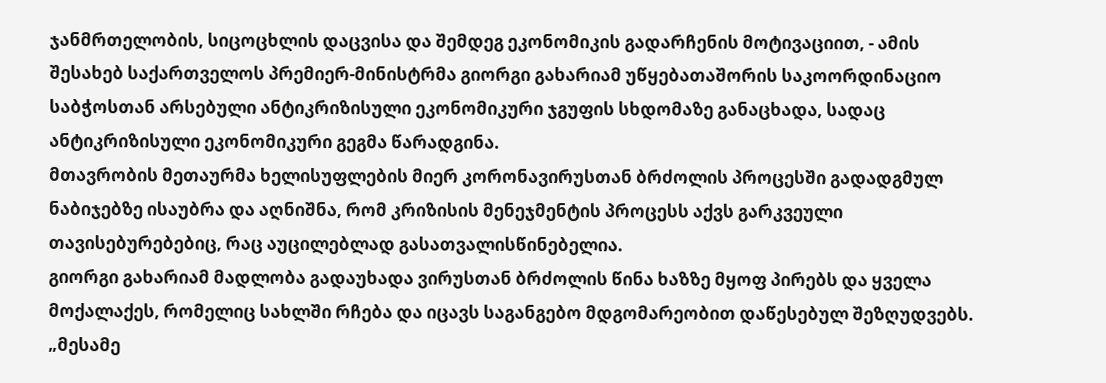ჯანმრთელობის, სიცოცხლის დაცვისა და შემდეგ ეკონომიკის გადარჩენის მოტივაციით, - ამის შესახებ საქართველოს პრემიერ-მინისტრმა გიორგი გახარიამ უწყებათაშორის საკოორდინაციო საბჭოსთან არსებული ანტიკრიზისული ეკონომიკური ჯგუფის სხდომაზე განაცხადა, სადაც ანტიკრიზისული ეკონომიკური გეგმა წარადგინა.
მთავრობის მეთაურმა ხელისუფლების მიერ კორონავირუსთან ბრძოლის პროცესში გადადგმულ ნაბიჯებზე ისაუბრა და აღნიშნა, რომ კრიზისის მენეჯმენტის პროცესს აქვს გარკვეული თავისებურებებიც, რაც აუცილებლად გასათვალისწინებელია.
გიორგი გახარიამ მადლობა გადაუხადა ვირუსთან ბრძოლის წინა ხაზზე მყოფ პირებს და ყველა მოქალაქეს, რომელიც სახლში რჩება და იცავს საგანგებო მდგომარეობით დაწესებულ შეზღუდვებს.
„მესამე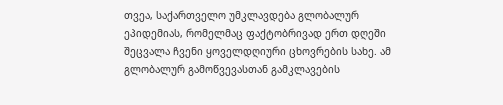თვეა, საქართველო უმკლავდება გლობალურ ეპიდემიას, რომელმაც ფაქტობრივად ერთ დღეში შეცვალა ჩვენი ყოველდღიური ცხოვრების სახე. ამ გლობალურ გამოწვევასთან გამკლავების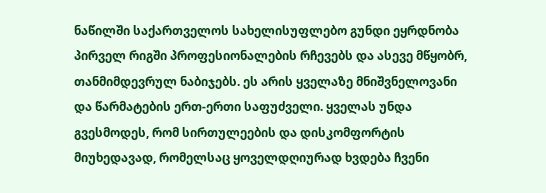ნაწილში საქართველოს სახელისუფლებო გუნდი ეყრდნობა პირველ რიგში პროფესიონალების რჩევებს და ასევე მწყობრ, თანმიმდევრულ ნაბიჯებს. ეს არის ყველაზე მნიშვნელოვანი და წარმატების ერთ-ერთი საფუძველი. ყველას უნდა გვესმოდეს, რომ სირთულეების და დისკომფორტის მიუხედავად, რომელსაც ყოველდღიურად ხვდება ჩვენი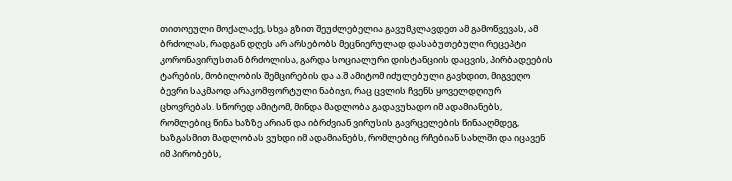თითოეული მოქალაქე, სხვა გზით შეუძლებელია გავუმკლავდეთ ამ გამოწვევას, ამ ბრძოლას, რადგან დღეს არ არსებობს მეცნიერულად დასაბუთებული რეცეპტი კორონავირუსთან ბრძოლისა, გარდა სოციალური დისტანციის დაცვის, პირბადეების ტარების, მობილობის შემცირების და ა.შ ამიტომ იძულებული გავხდით, მიგვეღო ბევრი საკმაოდ არაკომფორტული ნაბიჯი, რაც ცვლის ჩვენს ყოველდღიურ ცხოვრებას. სწორედ ამიტომ, მინდა მადლობა გადავუხადო იმ ადამიანებს, რომლებიც წინა ხაზზე არიან და იბრძვიან ვირუსის გავრცელების წინააღმდეგ, ხაზგასმით მადლობას ვუხდი იმ ადამიანებს, რომლებიც რჩებიან სახლში და იცავენ იმ პირობებს,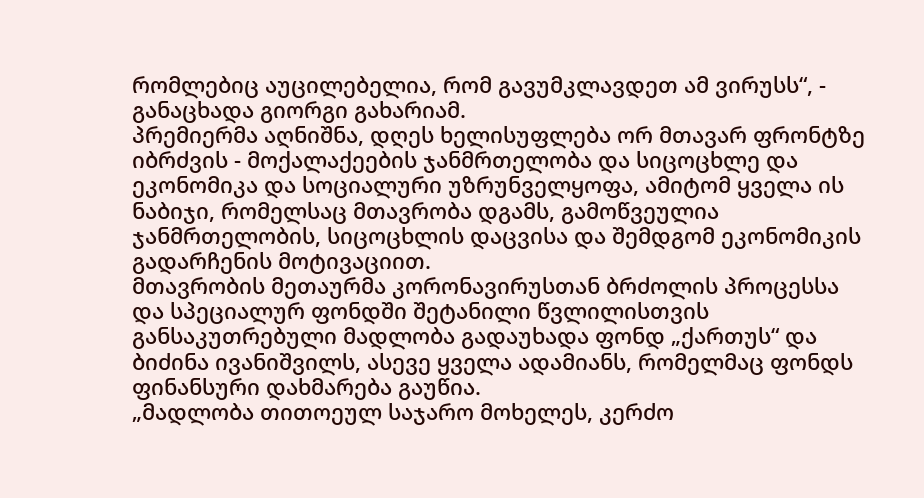რომლებიც აუცილებელია, რომ გავუმკლავდეთ ამ ვირუსს“, - განაცხადა გიორგი გახარიამ.
პრემიერმა აღნიშნა, დღეს ხელისუფლება ორ მთავარ ფრონტზე იბრძვის - მოქალაქეების ჯანმრთელობა და სიცოცხლე და ეკონომიკა და სოციალური უზრუნველყოფა, ამიტომ ყველა ის ნაბიჯი, რომელსაც მთავრობა დგამს, გამოწვეულია ჯანმრთელობის, სიცოცხლის დაცვისა და შემდგომ ეკონომიკის გადარჩენის მოტივაციით.
მთავრობის მეთაურმა კორონავირუსთან ბრძოლის პროცესსა და სპეციალურ ფონდში შეტანილი წვლილისთვის განსაკუთრებული მადლობა გადაუხადა ფონდ „ქართუს“ და ბიძინა ივანიშვილს, ასევე ყველა ადამიანს, რომელმაც ფონდს ფინანსური დახმარება გაუწია.
„მადლობა თითოეულ საჯარო მოხელეს, კერძო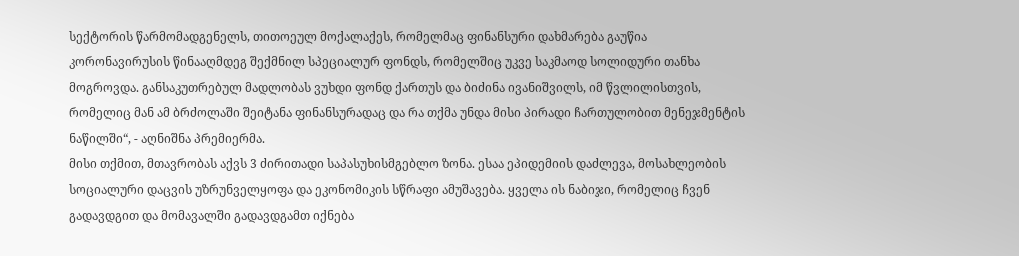სექტორის წარმომადგენელს, თითოეულ მოქალაქეს, რომელმაც ფინანსური დახმარება გაუწია კორონავირუსის წინააღმდეგ შექმნილ სპეციალურ ფონდს, რომელშიც უკვე საკმაოდ სოლიდური თანხა მოგროვდა. განსაკუთრებულ მადლობას ვუხდი ფონდ ქართუს და ბიძინა ივანიშვილს, იმ წვლილისთვის, რომელიც მან ამ ბრძოლაში შეიტანა ფინანსურადაც და რა თქმა უნდა მისი პირადი ჩართულობით მენეჯმენტის ნაწილში“, - აღნიშნა პრემიერმა.
მისი თქმით, მთავრობას აქვს 3 ძირითადი საპასუხისმგებლო ზონა. ესაა ეპიდემიის დაძლევა, მოსახლეობის სოციალური დაცვის უზრუნველყოფა და ეკონომიკის სწრაფი ამუშავება. ყველა ის ნაბიჯი, რომელიც ჩვენ გადავდგით და მომავალში გადავდგამთ იქნება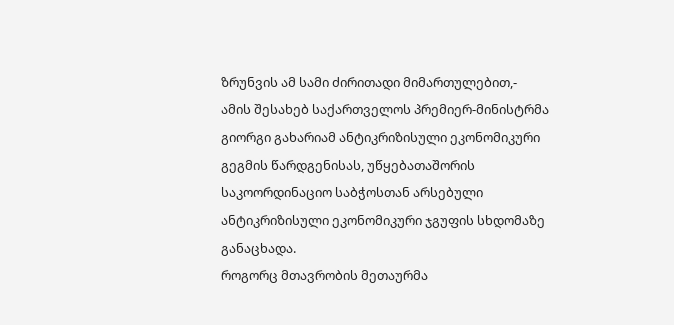ზრუნვის ამ სამი ძირითადი მიმართულებით,- ამის შესახებ საქართველოს პრემიერ-მინისტრმა გიორგი გახარიამ ანტიკრიზისული ეკონომიკური გეგმის წარდგენისას, უწყებათაშორის საკოორდინაციო საბჭოსთან არსებული ანტიკრიზისული ეკონომიკური ჯგუფის სხდომაზე განაცხადა.
როგორც მთავრობის მეთაურმა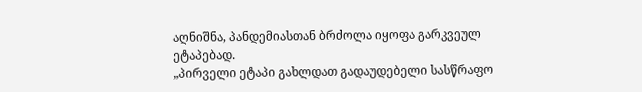აღნიშნა, პანდემიასთან ბრძოლა იყოფა გარკვეულ ეტაპებად.
„პირველი ეტაპი გახლდათ გადაუდებელი სასწრაფო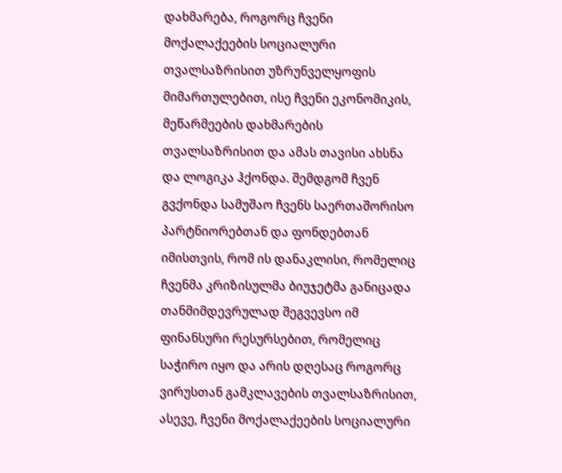დახმარება, როგორც ჩვენი მოქალაქეების სოციალური თვალსაზრისით უზრუნველყოფის მიმართულებით, ისე ჩვენი ეკონომიკის, მეწარმეების დახმარების თვალსაზრისით და ამას თავისი ახსნა და ლოგიკა ჰქონდა. შემდგომ ჩვენ გვქონდა სამუშაო ჩვენს საერთაშორისო პარტნიორებთან და ფონდებთან იმისთვის, რომ ის დანაკლისი, რომელიც ჩვენმა კრიზისულმა ბიუჯეტმა განიცადა თანმიმდევრულად შეგვევსო იმ ფინანსური რესურსებით, რომელიც საჭირო იყო და არის დღესაც როგორც ვირუსთან გამკლავების თვალსაზრისით, ასევე, ჩვენი მოქალაქეების სოციალური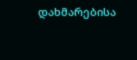დახმარებისა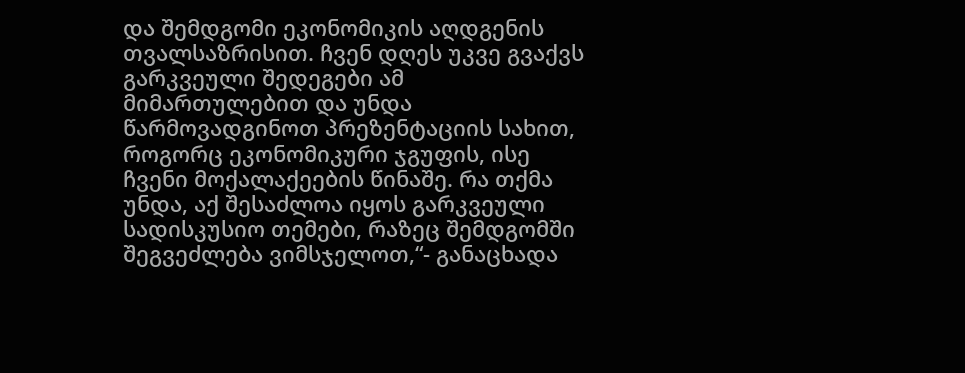და შემდგომი ეკონომიკის აღდგენის თვალსაზრისით. ჩვენ დღეს უკვე გვაქვს გარკვეული შედეგები ამ მიმართულებით და უნდა წარმოვადგინოთ პრეზენტაციის სახით, როგორც ეკონომიკური ჯგუფის, ისე ჩვენი მოქალაქეების წინაშე. რა თქმა უნდა, აქ შესაძლოა იყოს გარკვეული სადისკუსიო თემები, რაზეც შემდგომში შეგვეძლება ვიმსჯელოთ,“- განაცხადა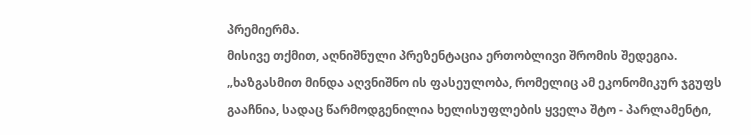პრემიერმა.
მისივე თქმით, აღნიშნული პრეზენტაცია ერთობლივი შრომის შედეგია.
„ხაზგასმით მინდა აღვნიშნო ის ფასეულობა, რომელიც ამ ეკონომიკურ ჯგუფს გააჩნია, სადაც წარმოდგენილია ხელისუფლების ყველა შტო - პარლამენტი,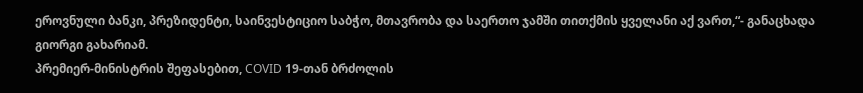ეროვნული ბანკი, პრეზიდენტი, საინვესტიციო საბჭო, მთავრობა და საერთო ჯამში თითქმის ყველანი აქ ვართ,“- განაცხადა გიორგი გახარიამ.
პრემიერ-მინისტრის შეფასებით, COVID 19-თან ბრძოლის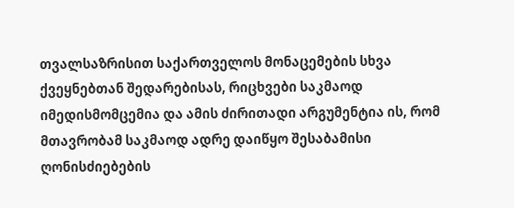თვალსაზრისით საქართველოს მონაცემების სხვა ქვეყნებთან შედარებისას, რიცხვები საკმაოდ იმედისმომცემია და ამის ძირითადი არგუმენტია ის, რომ მთავრობამ საკმაოდ ადრე დაიწყო შესაბამისი ღონისძიებების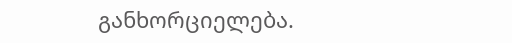განხორციელება.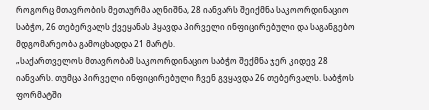როგორც მთავრობის მეთაურმა აღნიშნა, 28 იანვარს შეიქმნა საკოორდინაციო საბჭო, 26 თებერვალს ქვეყანას ჰყავდა პირველი ინფიცირებული და საგანგებო მდგომარეობა გამოცხადდა 21 მარტს.
„საქართველოს მთავრობამ საკოორდინაციო საბჭო შექმნა ჯერ კიდევ 28 იანვარს. თუმცა პირველი ინფიცირებული ჩვენ გვყავდა 26 თებერვალს. საბჭოს ფორმატში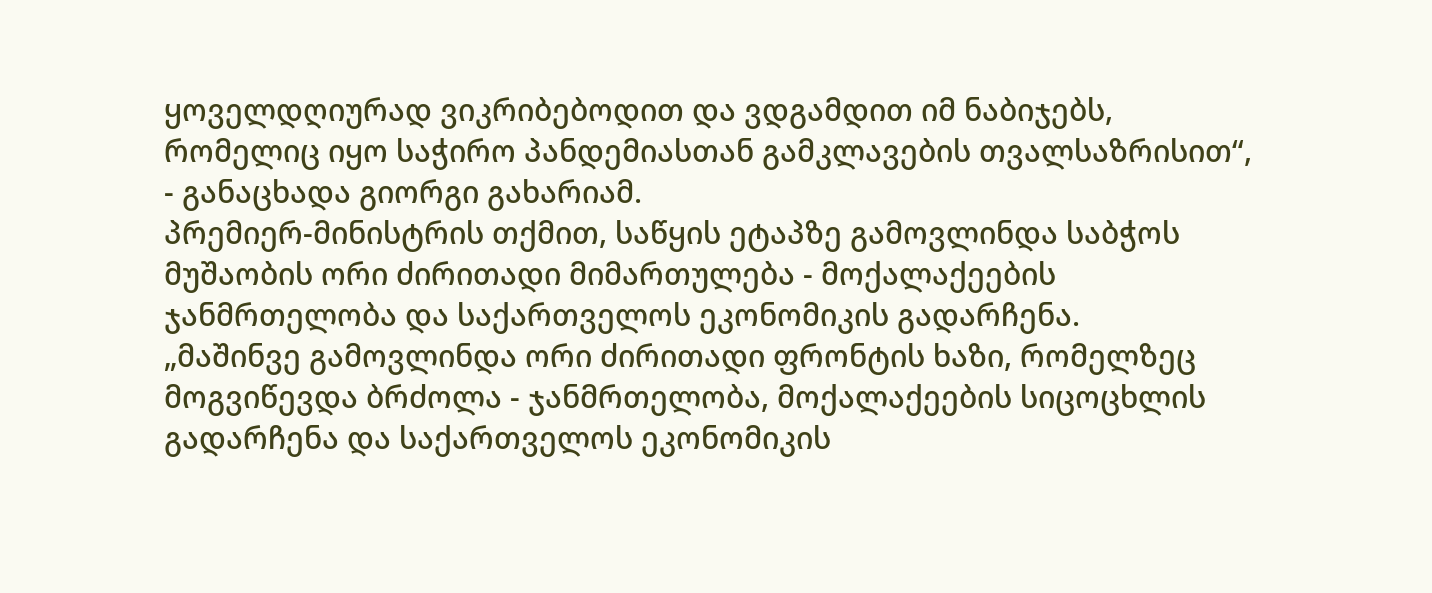ყოველდღიურად ვიკრიბებოდით და ვდგამდით იმ ნაბიჯებს, რომელიც იყო საჭირო პანდემიასთან გამკლავების თვალსაზრისით“, - განაცხადა გიორგი გახარიამ.
პრემიერ-მინისტრის თქმით, საწყის ეტაპზე გამოვლინდა საბჭოს მუშაობის ორი ძირითადი მიმართულება - მოქალაქეების ჯანმრთელობა და საქართველოს ეკონომიკის გადარჩენა.
„მაშინვე გამოვლინდა ორი ძირითადი ფრონტის ხაზი, რომელზეც მოგვიწევდა ბრძოლა - ჯანმრთელობა, მოქალაქეების სიცოცხლის გადარჩენა და საქართველოს ეკონომიკის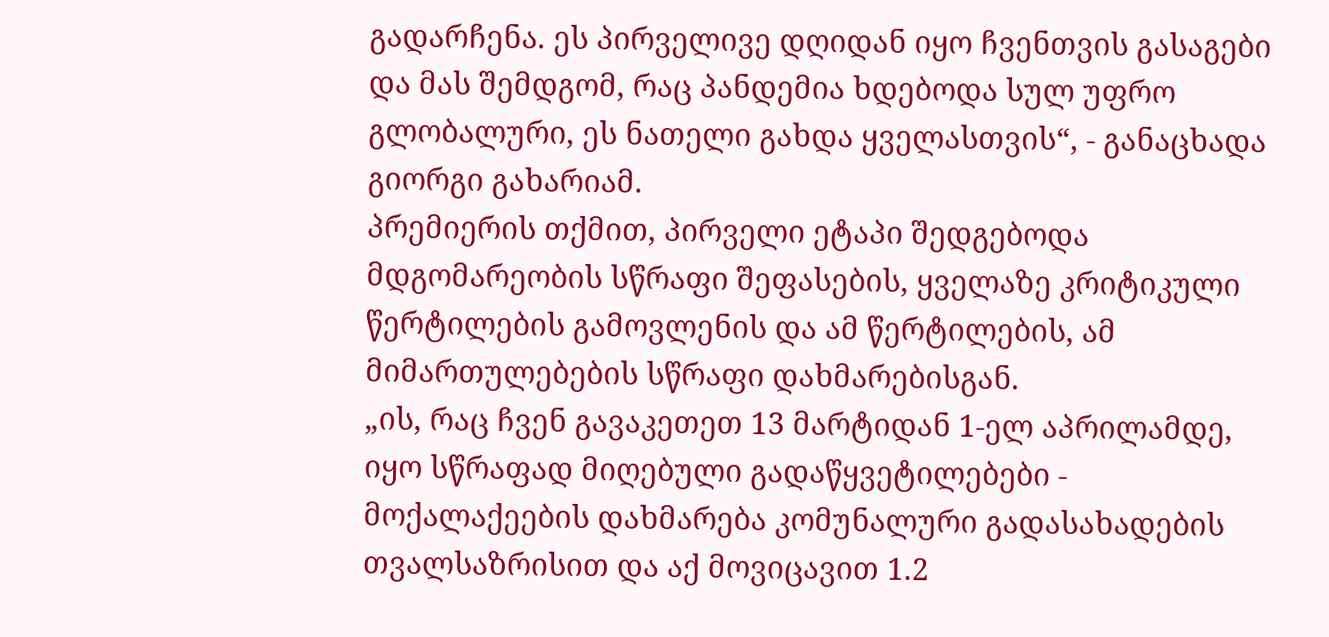გადარჩენა. ეს პირველივე დღიდან იყო ჩვენთვის გასაგები და მას შემდგომ, რაც პანდემია ხდებოდა სულ უფრო გლობალური, ეს ნათელი გახდა ყველასთვის“, - განაცხადა გიორგი გახარიამ.
პრემიერის თქმით, პირველი ეტაპი შედგებოდა მდგომარეობის სწრაფი შეფასების, ყველაზე კრიტიკული წერტილების გამოვლენის და ამ წერტილების, ამ მიმართულებების სწრაფი დახმარებისგან.
„ის, რაც ჩვენ გავაკეთეთ 13 მარტიდან 1-ელ აპრილამდე, იყო სწრაფად მიღებული გადაწყვეტილებები - მოქალაქეების დახმარება კომუნალური გადასახადების თვალსაზრისით და აქ მოვიცავით 1.2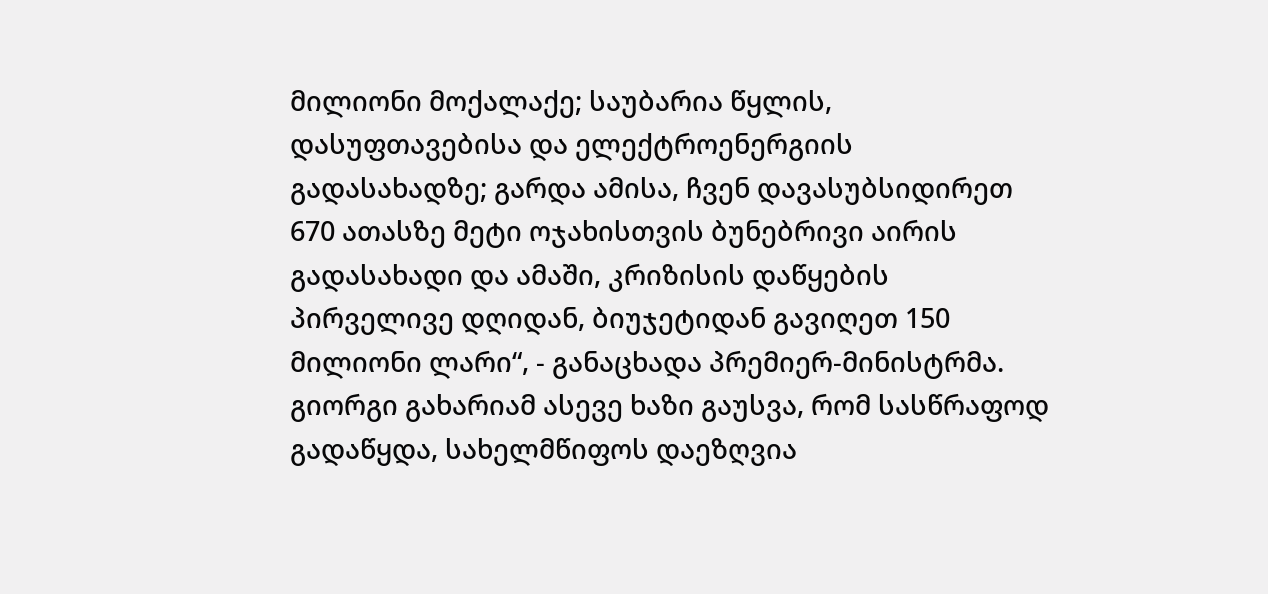მილიონი მოქალაქე; საუბარია წყლის, დასუფთავებისა და ელექტროენერგიის გადასახადზე; გარდა ამისა, ჩვენ დავასუბსიდირეთ 670 ათასზე მეტი ოჯახისთვის ბუნებრივი აირის გადასახადი და ამაში, კრიზისის დაწყების პირველივე დღიდან, ბიუჯეტიდან გავიღეთ 150 მილიონი ლარი“, - განაცხადა პრემიერ-მინისტრმა.
გიორგი გახარიამ ასევე ხაზი გაუსვა, რომ სასწრაფოდ გადაწყდა, სახელმწიფოს დაეზღვია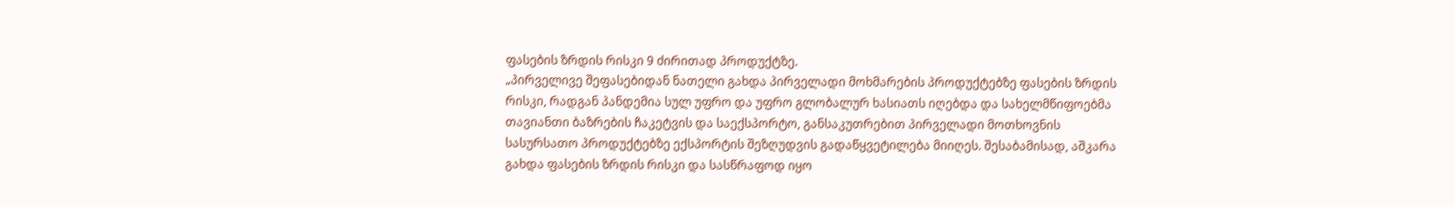ფასების ზრდის რისკი 9 ძირითად პროდუქტზე.
„პირველივე შეფასებიდან ნათელი გახდა პირველადი მოხმარების პროდუქტებზე ფასების ზრდის რისკი, რადგან პანდემია სულ უფრო და უფრო გლობალურ ხასიათს იღებდა და სახელმწიფოებმა თავიანთი ბაზრების ჩაკეტვის და საექსპორტო, განსაკუთრებით პირველადი მოთხოვნის სასურსათო პროდუქტებზე ექსპორტის შეზღუდვის გადაწყვეტილება მიიღეს. შესაბამისად, აშკარა გახდა ფასების ზრდის რისკი და სასწრაფოდ იყო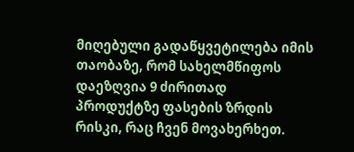მიღებული გადაწყვეტილება იმის თაობაზე, რომ სახელმწიფოს დაეზღვია 9 ძირითად პროდუქტზე ფასების ზრდის რისკი, რაც ჩვენ მოვახერხეთ.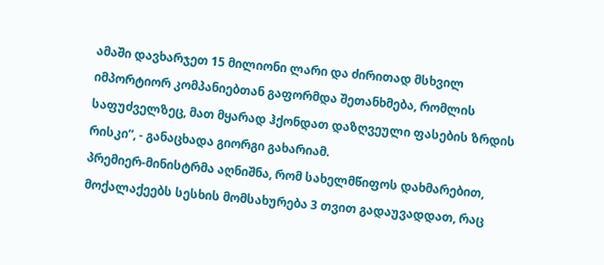ამაში დავხარჯეთ 15 მილიონი ლარი და ძირითად მსხვილ იმპორტიორ კომპანიებთან გაფორმდა შეთანხმება, რომლის საფუძველზეც, მათ მყარად ჰქონდათ დაზღვეული ფასების ზრდის რისკი“, - განაცხადა გიორგი გახარიამ.
პრემიერ-მინისტრმა აღნიშნა, რომ სახელმწიფოს დახმარებით, მოქალაქეებს სესხის მომსახურება 3 თვით გადაუვადდათ, რაც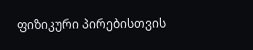ფიზიკური პირებისთვის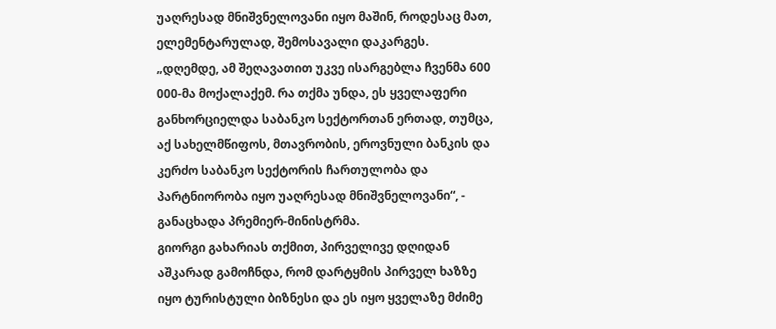უაღრესად მნიშვნელოვანი იყო მაშინ, როდესაც მათ, ელემენტარულად, შემოსავალი დაკარგეს.
„დღემდე, ამ შეღავათით უკვე ისარგებლა ჩვენმა 600 000-მა მოქალაქემ. რა თქმა უნდა, ეს ყველაფერი განხორციელდა საბანკო სექტორთან ერთად, თუმცა, აქ სახელმწიფოს, მთავრობის, ეროვნული ბანკის და კერძო საბანკო სექტორის ჩართულობა და პარტნიორობა იყო უაღრესად მნიშვნელოვანი“, - განაცხადა პრემიერ-მინისტრმა.
გიორგი გახარიას თქმით, პირველივე დღიდან აშკარად გამოჩნდა, რომ დარტყმის პირველ ხაზზე იყო ტურისტული ბიზნესი და ეს იყო ყველაზე მძიმე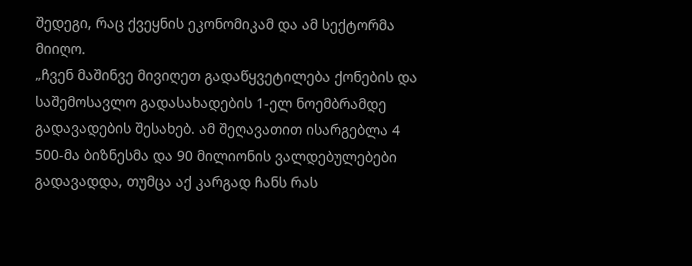შედეგი, რაც ქვეყნის ეკონომიკამ და ამ სექტორმა მიიღო.
„ჩვენ მაშინვე მივიღეთ გადაწყვეტილება ქონების და საშემოსავლო გადასახადების 1-ელ ნოემბრამდე გადავადების შესახებ. ამ შეღავათით ისარგებლა 4 500-მა ბიზნესმა და 90 მილიონის ვალდებულებები გადავადდა, თუმცა აქ კარგად ჩანს რას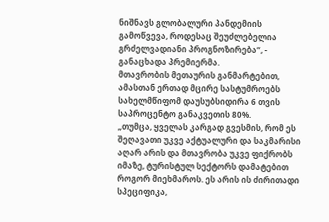ნიშნავს გლობალური პანდემიის გამოწვევა, როდესაც შეუძლებელია გრძელვადიანი პროგნოზირება“, - განაცხადა პრემიერმა.
მთავრობის მეთაურის განმარტებით, ამასთან ერთად მცირე სასტუმროებს სახელმწიფომ დაუსუბსიდირა 6 თვის საპროცენტო განაკვეთის 80%.
„თუმცა, ყველას კარგად გვესმის, რომ ეს შეღავათი უკვე აქტუალური და საკმარისი აღარ არის და მთავრობა უკვე ფიქრობს იმაზე, ტურისტულ სექტორს დამატებით როგორ მიეხმაროს. ეს არის ის ძირითადი სპეციფიკა,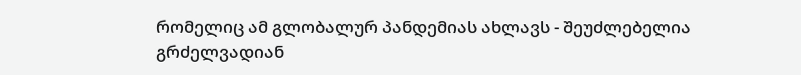რომელიც ამ გლობალურ პანდემიას ახლავს - შეუძლებელია გრძელვადიან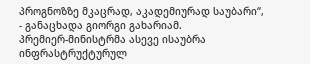პროგნოზზე მკაცრად, აკადემიურად საუბარი“, - განაცხადა გიორგი გახარიამ.
პრემიერ-მინისტრმა ასევე ისაუბრა ინფრასტრუქტურულ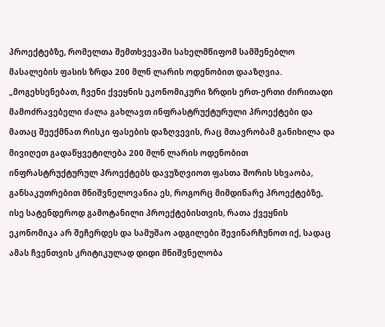პროექტებზე, რომელთა შემთხვევაში სახელმწიფომ სამშენებლო მასალების ფასის ზრდა 200 მლნ ლარის ოდენობით დააზღვია.
„მოგეხსენებათ, ჩვენი ქვეყნის ეკონომიკური ზრდის ერთ-ერთი ძირითადი მამოძრავებელი ძალა გახლავთ ინფრასტრუქტურული პროექტები და მათაც შეექმნათ რისკი ფასების დაზღვევის, რაც მთავრობამ განიხილა და მივიღეთ გადაწყვეტილება 200 მლნ ლარის ოდენობით ინფრასტრუქტურულ პროექტებს დავუზღვიოთ ფასთა შორის სხვაობა, განსაკუთრებით მნიშვნელოვანია ეს, როგორც მიმდინარე პროექტებზე, ისე სატენდეროდ გამოტანილი პროექტებისთვის, რათა ქვეყნის ეკონომიკა არ შეჩერდეს და სამუშაო ადგილები შევინარჩუნოთ იქ, სადაც ამას ჩვენთვის კრიტიკულად დიდი მნიშვნელობა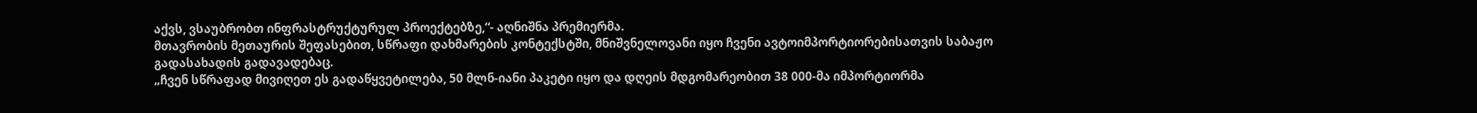აქვს, ვსაუბრობთ ინფრასტრუქტურულ პროექტებზე,“- აღნიშნა პრემიერმა.
მთავრობის მეთაურის შეფასებით, სწრაფი დახმარების კონტექსტში, მნიშვნელოვანი იყო ჩვენი ავტოიმპორტიორებისათვის საბაჟო გადასახადის გადავადებაც.
„ჩვენ სწრაფად მივიღეთ ეს გადაწყვეტილება, 50 მლნ-იანი პაკეტი იყო და დღეის მდგომარეობით 38 000-მა იმპორტიორმა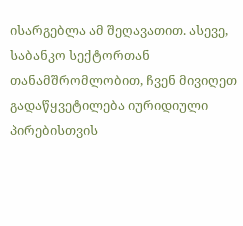ისარგებლა ამ შეღავათით. ასევე, საბანკო სექტორთან თანამშრომლობით, ჩვენ მივიღეთ გადაწყვეტილება იურიდიული პირებისთვის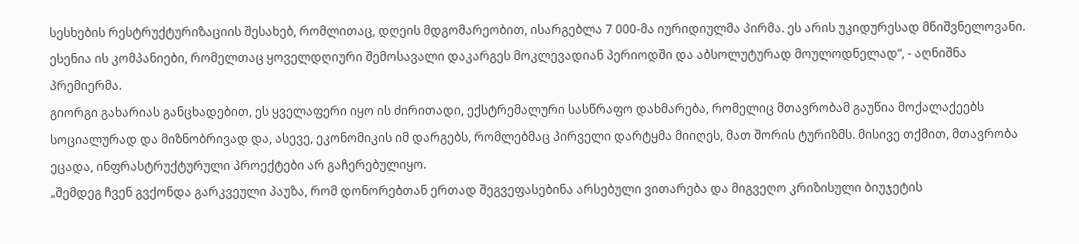სესხების რესტრუქტურიზაციის შესახებ, რომლითაც, დღეის მდგომარეობით, ისარგებლა 7 000-მა იურიდიულმა პირმა. ეს არის უკიდურესად მნიშვნელოვანი. ესენია ის კომპანიები, რომელთაც ყოველდღიური შემოსავალი დაკარგეს მოკლევადიან პერიოდში და აბსოლუტურად მოულოდნელად“, - აღნიშნა პრემიერმა.
გიორგი გახარიას განცხადებით, ეს ყველაფერი იყო ის ძირითადი, ექსტრემალური სასწრაფო დახმარება, რომელიც მთავრობამ გაუწია მოქალაქეებს სოციალურად და მიზნობრივად და, ასევე, ეკონომიკის იმ დარგებს, რომლებმაც პირველი დარტყმა მიიღეს, მათ შორის ტურიზმს. მისივე თქმით, მთავრობა ეცადა, ინფრასტრუქტურული პროექტები არ გაჩერებულიყო.
„შემდეგ ჩვენ გვქონდა გარკვეული პაუზა, რომ დონორებთან ერთად შეგვეფასებინა არსებული ვითარება და მიგვეღო კრიზისული ბიუჯეტის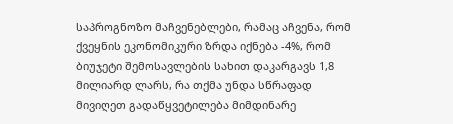საპროგნოზო მაჩვენებლები, რამაც აჩვენა, რომ ქვეყნის ეკონომიკური ზრდა იქნება -4%, რომ ბიუჯეტი შემოსავლების სახით დაკარგავს 1,8 მილიარდ ლარს, რა თქმა უნდა სწრაფად მივიღეთ გადაწყვეტილება მიმდინარე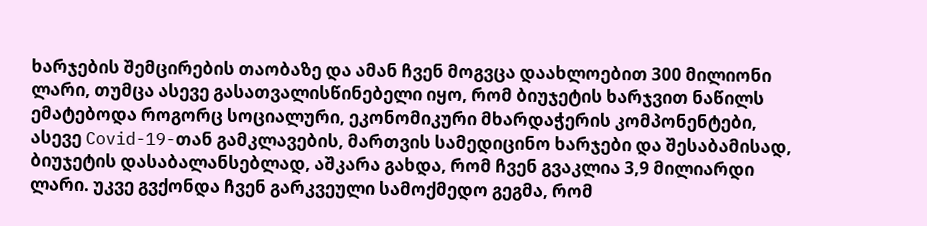ხარჯების შემცირების თაობაზე და ამან ჩვენ მოგვცა დაახლოებით 300 მილიონი ლარი, თუმცა ასევე გასათვალისწინებელი იყო, რომ ბიუჯეტის ხარჯვით ნაწილს ემატებოდა როგორც სოციალური, ეკონომიკური მხარდაჭერის კომპონენტები, ასევე Covid-19-თან გამკლავების, მართვის სამედიცინო ხარჯები და შესაბამისად, ბიუჯეტის დასაბალანსებლად, აშკარა გახდა, რომ ჩვენ გვაკლია 3,9 მილიარდი ლარი. უკვე გვქონდა ჩვენ გარკვეული სამოქმედო გეგმა, რომ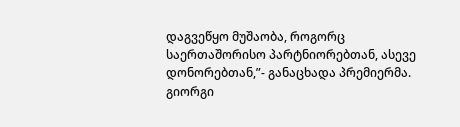დაგვეწყო მუშაობა, როგორც საერთაშორისო პარტნიორებთან, ასევე დონორებთან,”- განაცხადა პრემიერმა.
გიორგი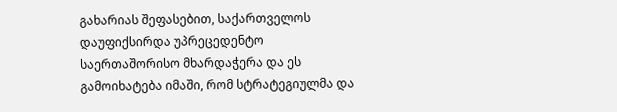გახარიას შეფასებით, საქართველოს დაუფიქსირდა უპრეცედენტო საერთაშორისო მხარდაჭერა და ეს გამოიხატება იმაში, რომ სტრატეგიულმა და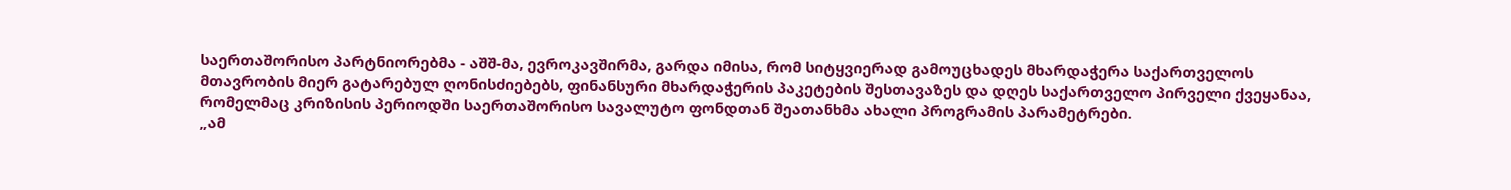საერთაშორისო პარტნიორებმა - აშშ-მა, ევროკავშირმა, გარდა იმისა, რომ სიტყვიერად გამოუცხადეს მხარდაჭერა საქართველოს მთავრობის მიერ გატარებულ ღონისძიებებს, ფინანსური მხარდაჭერის პაკეტების შესთავაზეს და დღეს საქართველო პირველი ქვეყანაა, რომელმაც კრიზისის პერიოდში საერთაშორისო სავალუტო ფონდთან შეათანხმა ახალი პროგრამის პარამეტრები.
„ამ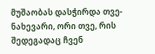მუშაობას დასჭირდა თვე-ნახევარი, ორი თვე, რის შედეგადაც ჩვენ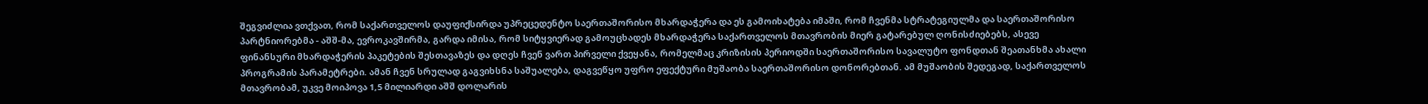შეგვიძლია ვთქვათ, რომ საქართველოს დაუფიქსირდა უპრეცედენტო საერთაშორისო მხარდაჭერა და ეს გამოიხატება იმაში, რომ ჩვენმა სტრატეგიულმა და საერთაშორისო პარტნიორებმა - აშშ-მა, ევროკავშირმა, გარდა იმისა, რომ სიტყვიერად გამოუცხადეს მხარდაჭერა საქართველოს მთავრობის მიერ გატარებულ ღონისძიებებს, ასევე ფინანსური მხარდაჭერის პაკეტების შესთავაზეს და დღეს ჩვენ ვართ პირველი ქვეყანა, რომელმაც კრიზისის პერიოდში საერთაშორისო სავალუტო ფონდთან შეათანხმა ახალი პროგრამის პარამეტრები. ამან ჩვენ სრულად გაგვიხსნა საშუალება, დაგვეწყო უფრო ეფექტური მუშაობა საერთაშორისო დონორებთან. ამ მუშაობის შედეგად, საქართველოს მთავრობამ, უკვე მოიპოვა 1,5 მილიარდი აშშ დოლარის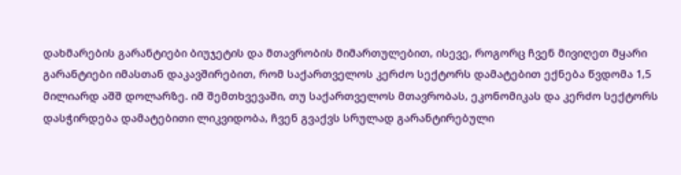დახმარების გარანტიები ბიუჯეტის და მთავრობის მიმართულებით, ისევე, როგორც ჩვენ მივიღეთ მყარი გარანტიები იმასთან დაკავშირებით, რომ საქართველოს კერძო სექტორს დამატებით ექნება წვდომა 1,5 მილიარდ აშშ დოლარზე. იმ შემთხვევაში, თუ საქართველოს მთავრობას, ეკონომიკას და კერძო სექტორს დასჭირდება დამატებითი ლიკვიდობა, ჩვენ გვაქვს სრულად გარანტირებული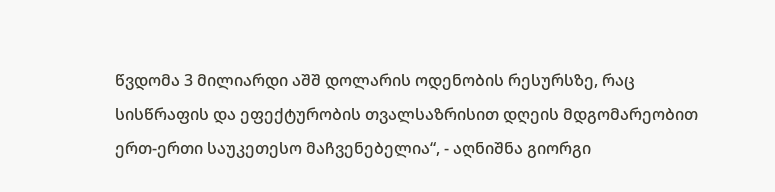წვდომა 3 მილიარდი აშშ დოლარის ოდენობის რესურსზე, რაც სისწრაფის და ეფექტურობის თვალსაზრისით დღეის მდგომარეობით ერთ-ერთი საუკეთესო მაჩვენებელია“, - აღნიშნა გიორგი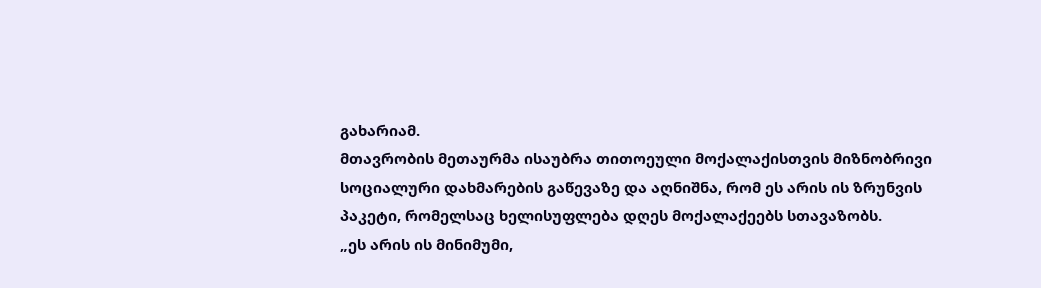გახარიამ.
მთავრობის მეთაურმა ისაუბრა თითოეული მოქალაქისთვის მიზნობრივი სოციალური დახმარების გაწევაზე და აღნიშნა, რომ ეს არის ის ზრუნვის პაკეტი, რომელსაც ხელისუფლება დღეს მოქალაქეებს სთავაზობს.
„ეს არის ის მინიმუმი,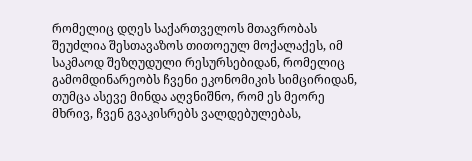რომელიც დღეს საქართველოს მთავრობას შეუძლია შესთავაზოს თითოეულ მოქალაქეს, იმ საკმაოდ შეზღუდული რესურსებიდან, რომელიც გამომდინარეობს ჩვენი ეკონომიკის სიმცირიდან, თუმცა ასევე მინდა აღვნიშნო, რომ ეს მეორე მხრივ, ჩვენ გვაკისრებს ვალდებულებას,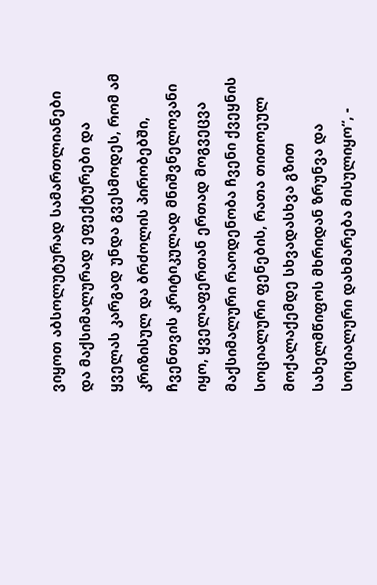ვიყოთ აბსოლუტურად სამართლიანები და მაქსიმალურად ეფექტურები და ყველას კარგად უნდა გვესმოდეს, რომ ამ კრიზისულ და ბრძოლის პირობებში, ჩვენთვის კრიტიკულად მნიშვნელოვანი იყო, ყველაფერთან ერთად მოგვეცვა მაქსიმალური რაოდენობა ჩვენი ქვეყნის სოციალური ფენების, რათა თითოეულ მოქალაქემდე სხვადასხვა გზით სახელმწიფოს მხრიდან ზრუნვა და სოციალური დახმარება მისულიყო“, -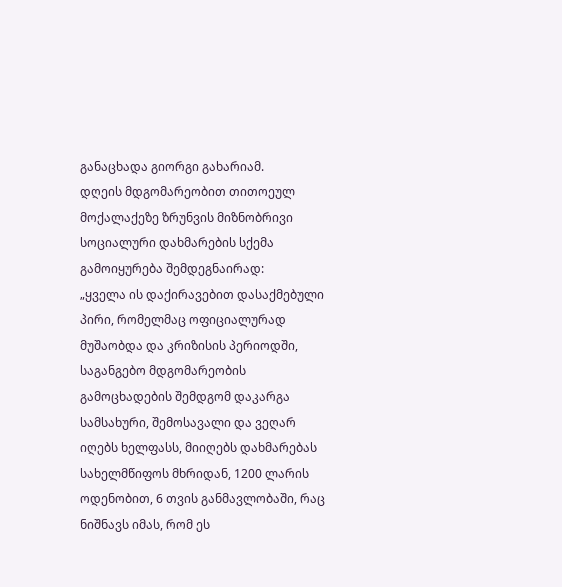განაცხადა გიორგი გახარიამ.
დღეის მდგომარეობით თითოეულ მოქალაქეზე ზრუნვის მიზნობრივი სოციალური დახმარების სქემა გამოიყურება შემდეგნაირად:
„ყველა ის დაქირავებით დასაქმებული პირი, რომელმაც ოფიციალურად მუშაობდა და კრიზისის პერიოდში, საგანგებო მდგომარეობის გამოცხადების შემდგომ დაკარგა სამსახური, შემოსავალი და ვეღარ იღებს ხელფასს, მიიღებს დახმარებას სახელმწიფოს მხრიდან, 1200 ლარის ოდენობით, 6 თვის განმავლობაში, რაც ნიშნავს იმას, რომ ეს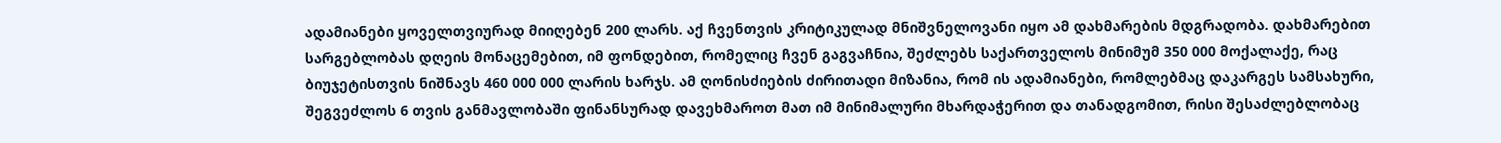ადამიანები ყოველთვიურად მიიღებენ 200 ლარს. აქ ჩვენთვის კრიტიკულად მნიშვნელოვანი იყო ამ დახმარების მდგრადობა. დახმარებით სარგებლობას დღეის მონაცემებით, იმ ფონდებით, რომელიც ჩვენ გაგვაჩნია, შეძლებს საქართველოს მინიმუმ 350 000 მოქალაქე, რაც ბიუჯეტისთვის ნიშნავს 460 000 000 ლარის ხარჯს. ამ ღონისძიების ძირითადი მიზანია, რომ ის ადამიანები, რომლებმაც დაკარგეს სამსახური, შეგვეძლოს 6 თვის განმავლობაში ფინანსურად დავეხმაროთ მათ იმ მინიმალური მხარდაჭერით და თანადგომით, რისი შესაძლებლობაც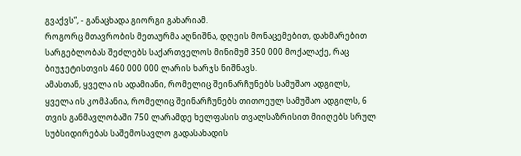გვაქვს“, - განაცხადა გიორგი გახარიამ.
როგორც მთავრობის მეთაურმა აღნიშნა, დღეის მონაცემებით, დახმარებით სარგებლობას შეძლებს საქართველოს მინიმუმ 350 000 მოქალაქე, რაც ბიუჯეტისთვის 460 000 000 ლარის ხარჯს ნიშნავს.
ამასთან, ყველა ის ადამიანი, რომელიც შეინარჩუნებს სამუშაო ადგილს, ყველა ის კომპანია, რომელიც შეინარჩუნებს თითოეულ სამუშაო ადგილს, 6 თვის განმავლობაში 750 ლარამდე ხელფასის თვალსაზრისით მიიღებს სრულ სუბსიდირებას საშემოსავლო გადასახადის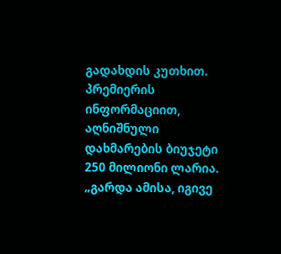გადახდის კუთხით. პრემიერის ინფორმაციით, აღნიშნული დახმარების ბიუჯეტი 250 მილიონი ლარია.
„გარდა ამისა, იგივე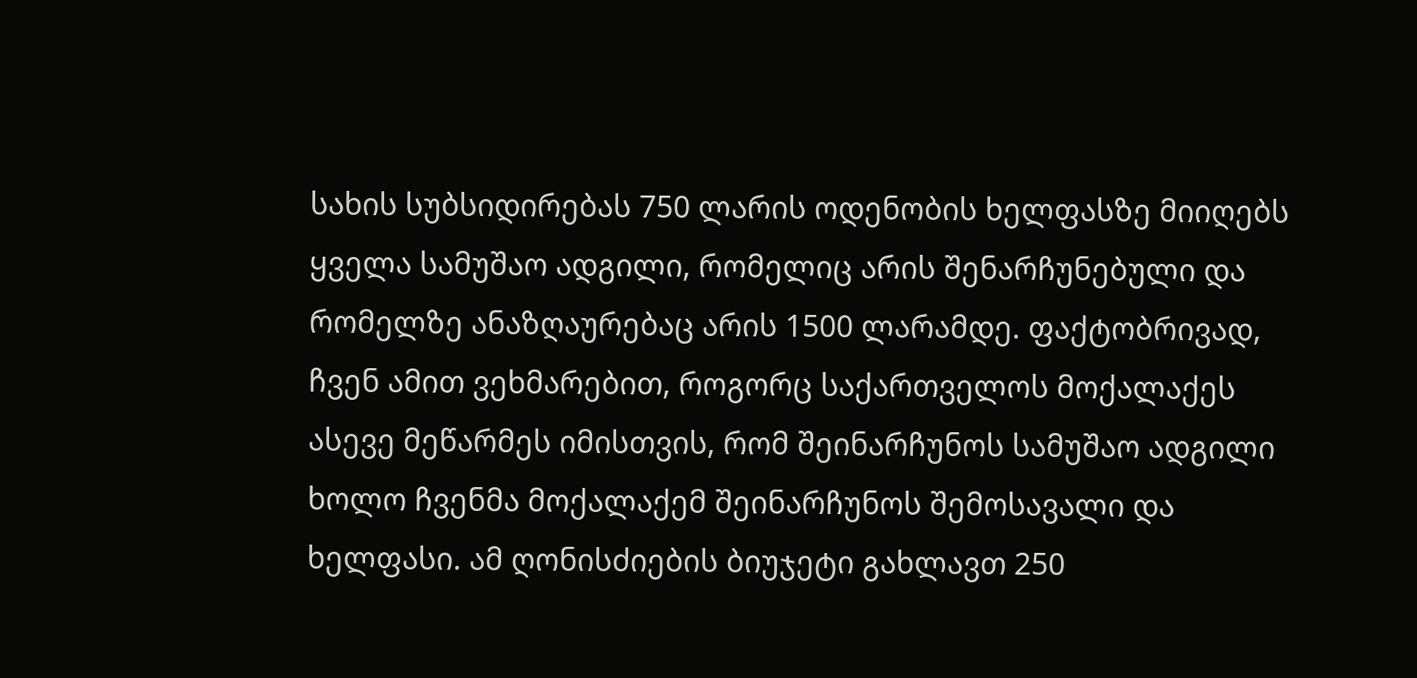სახის სუბსიდირებას 750 ლარის ოდენობის ხელფასზე მიიღებს ყველა სამუშაო ადგილი, რომელიც არის შენარჩუნებული და რომელზე ანაზღაურებაც არის 1500 ლარამდე. ფაქტობრივად, ჩვენ ამით ვეხმარებით, როგორც საქართველოს მოქალაქეს ასევე მეწარმეს იმისთვის, რომ შეინარჩუნოს სამუშაო ადგილი ხოლო ჩვენმა მოქალაქემ შეინარჩუნოს შემოსავალი და ხელფასი. ამ ღონისძიების ბიუჯეტი გახლავთ 250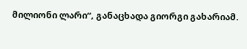მილიონი ლარი“, განაცხადა გიორგი გახარიამ.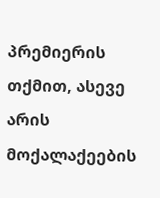პრემიერის თქმით, ასევე არის მოქალაქეების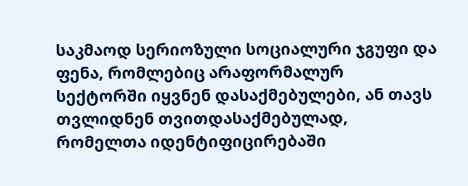საკმაოდ სერიოზული სოციალური ჯგუფი და ფენა, რომლებიც არაფორმალურ სექტორში იყვნენ დასაქმებულები, ან თავს თვლიდნენ თვითდასაქმებულად, რომელთა იდენტიფიცირებაში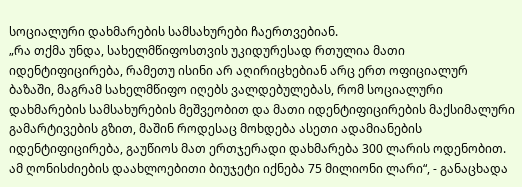სოციალური დახმარების სამსახურები ჩაერთვებიან.
„რა თქმა უნდა, სახელმწიფოსთვის უკიდურესად რთულია მათი იდენტიფიცირება, რამეთუ ისინი არ აღირიცხებიან არც ერთ ოფიციალურ ბაზაში, მაგრამ სახელმწიფო იღებს ვალდებულებას, რომ სოციალური დახმარების სამსახურების მეშვეობით და მათი იდენტიფიცირების მაქსიმალური გამარტივების გზით, მაშინ როდესაც მოხდება ასეთი ადამიანების იდენტიფიცირება, გაუწიოს მათ ერთჯერადი დახმარება 300 ლარის ოდენობით. ამ ღონისძიების დაახლოებითი ბიუჯეტი იქნება 75 მილიონი ლარი“, - განაცხადა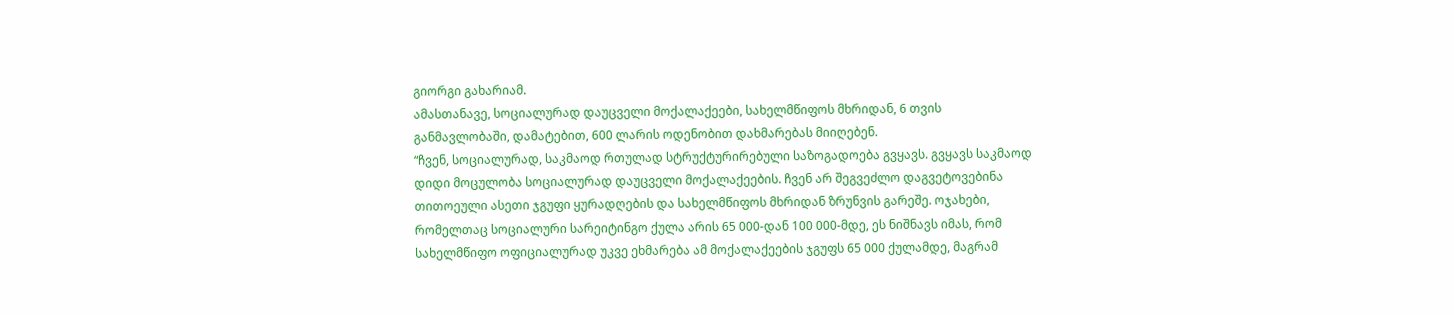გიორგი გახარიამ.
ამასთანავე, სოციალურად დაუცველი მოქალაქეები, სახელმწიფოს მხრიდან, 6 თვის განმავლობაში, დამატებით, 600 ლარის ოდენობით დახმარებას მიიღებენ.
“ჩვენ, სოციალურად, საკმაოდ რთულად სტრუქტურირებული საზოგადოება გვყავს. გვყავს საკმაოდ დიდი მოცულობა სოციალურად დაუცველი მოქალაქეების. ჩვენ არ შეგვეძლო დაგვეტოვებინა თითოეული ასეთი ჯგუფი ყურადღების და სახელმწიფოს მხრიდან ზრუნვის გარეშე. ოჯახები, რომელთაც სოციალური სარეიტინგო ქულა არის 65 000-დან 100 000-მდე, ეს ნიშნავს იმას, რომ სახელმწიფო ოფიციალურად უკვე ეხმარება ამ მოქალაქეების ჯგუფს 65 000 ქულამდე, მაგრამ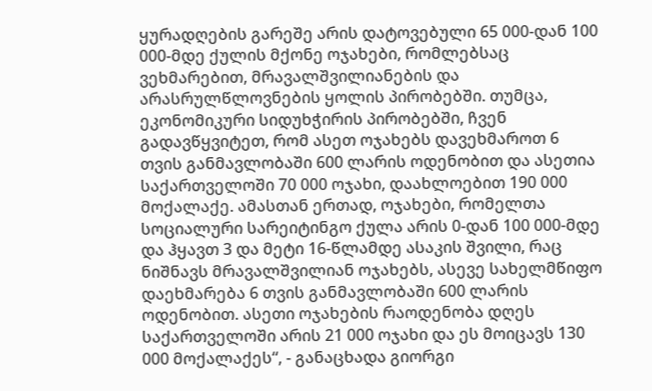ყურადღების გარეშე არის დატოვებული 65 000-დან 100 000-მდე ქულის მქონე ოჯახები, რომლებსაც ვეხმარებით, მრავალშვილიანების და არასრულწლოვნების ყოლის პირობებში. თუმცა, ეკონომიკური სიდუხჭირის პირობებში, ჩვენ გადავწყვიტეთ, რომ ასეთ ოჯახებს დავეხმაროთ 6 თვის განმავლობაში 600 ლარის ოდენობით და ასეთია საქართველოში 70 000 ოჯახი, დაახლოებით 190 000 მოქალაქე. ამასთან ერთად, ოჯახები, რომელთა სოციალური სარეიტინგო ქულა არის 0-დან 100 000-მდე და ჰყავთ 3 და მეტი 16-წლამდე ასაკის შვილი, რაც ნიშნავს მრავალშვილიან ოჯახებს, ასევე სახელმწიფო დაეხმარება 6 თვის განმავლობაში 600 ლარის ოდენობით. ასეთი ოჯახების რაოდენობა დღეს საქართველოში არის 21 000 ოჯახი და ეს მოიცავს 130 000 მოქალაქეს“, - განაცხადა გიორგი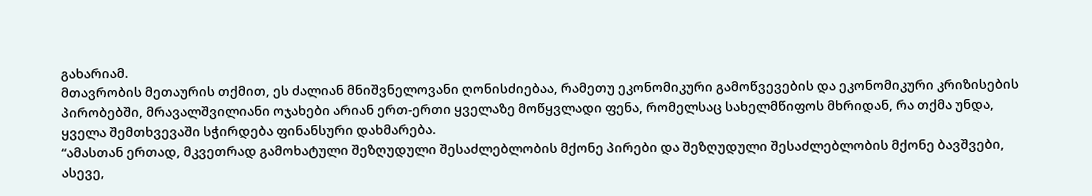გახარიამ.
მთავრობის მეთაურის თქმით, ეს ძალიან მნიშვნელოვანი ღონისძიებაა, რამეთუ ეკონომიკური გამოწვევების და ეკონომიკური კრიზისების პირობებში, მრავალშვილიანი ოჯახები არიან ერთ-ერთი ყველაზე მოწყვლადი ფენა, რომელსაც სახელმწიფოს მხრიდან, რა თქმა უნდა, ყველა შემთხვევაში სჭირდება ფინანსური დახმარება.
“ამასთან ერთად, მკვეთრად გამოხატული შეზღუდული შესაძლებლობის მქონე პირები და შეზღუდული შესაძლებლობის მქონე ბავშვები, ასევე,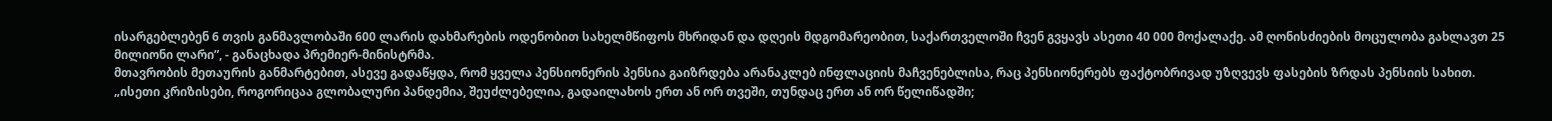ისარგებლებენ 6 თვის განმავლობაში 600 ლარის დახმარების ოდენობით სახელმწიფოს მხრიდან და დღეის მდგომარეობით, საქართველოში ჩვენ გვყავს ასეთი 40 000 მოქალაქე. ამ ღონისძიების მოცულობა გახლავთ 25 მილიონი ლარი”, - განაცხადა პრემიერ-მინისტრმა.
მთავრობის მეთაურის განმარტებით, ასევე გადაწყდა, რომ ყველა პენსიონერის პენსია გაიზრდება არანაკლებ ინფლაციის მაჩვენებლისა, რაც პენსიონერებს ფაქტობრივად უზღვევს ფასების ზრდას პენსიის სახით.
„ისეთი კრიზისები, როგორიცაა გლობალური პანდემია, შეუძლებელია, გადაილახოს ერთ ან ორ თვეში, თუნდაც ერთ ან ორ წელიწადში;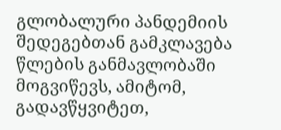გლობალური პანდემიის შედეგებთან გამკლავება წლების განმავლობაში მოგვიწევს, ამიტომ, გადავწყვიტეთ,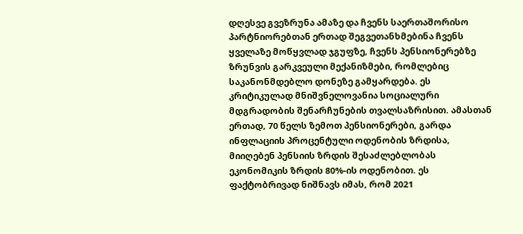დღესვე გვეზრუნა ამაზე და ჩვენს საერთაშორისო პარტნიორებთან ერთად შეგვეთანხმებინა ჩვენს ყველაზე მოწყვლად ჯგუფზე, ჩვენს პენსიონერებზე ზრუნვის გარკვეული მექანიზმები, რომლებიც საკანონმდებლო დონეზე გამყარდება. ეს კრიტიკულად მნიშვნელოვანია სოციალური მდგრადობის შენარჩუნების თვალსაზრისით. ამასთან ერთად, 70 წელს ზემოთ პენსიონერები, გარდა ინფლაციის პროცენტული ოდენობის ზრდისა, მიიღებენ პენსიის ზრდის შესაძლებლობას ეკონომიკის ზრდის 80%-ის ოდენობით. ეს ფაქტობრივად ნიშნავს იმას, რომ 2021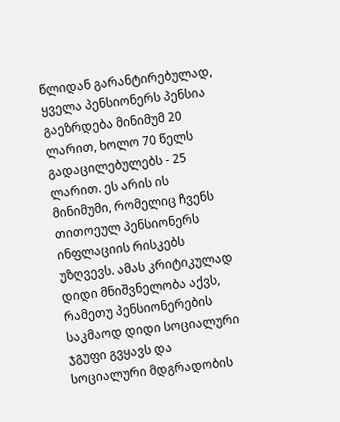წლიდან გარანტირებულად, ყველა პენსიონერს პენსია გაეზრდება მინიმუმ 20 ლარით, ხოლო 70 წელს გადაცილებულებს - 25 ლარით. ეს არის ის მინიმუმი, რომელიც ჩვენს თითოეულ პენსიონერს ინფლაციის რისკებს უზღვევს. ამას კრიტიკულად დიდი მნიშვნელობა აქვს, რამეთუ პენსიონერების საკმაოდ დიდი სოციალური ჯგუფი გვყავს და სოციალური მდგრადობის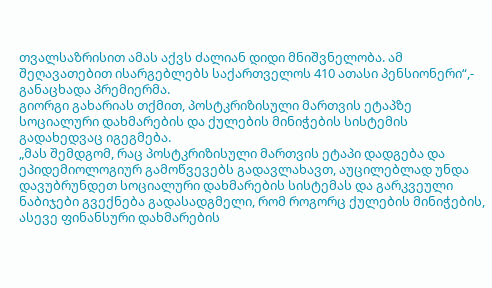თვალსაზრისით ამას აქვს ძალიან დიდი მნიშვნელობა. ამ შეღავათებით ისარგებლებს საქართველოს 410 ათასი პენსიონერი“,- განაცხადა პრემიერმა.
გიორგი გახარიას თქმით, პოსტკრიზისული მართვის ეტაპზე სოციალური დახმარების და ქულების მინიჭების სისტემის გადახედვაც იგეგმება.
„მას შემდგომ, რაც პოსტკრიზისული მართვის ეტაპი დადგება და ეპიდემიოლოგიურ გამოწვევებს გადავლახავთ, აუცილებლად უნდა დავუბრუნდეთ სოციალური დახმარების სისტემას და გარკვეული ნაბიჯები გვექნება გადასადგმელი, რომ როგორც ქულების მინიჭების, ასევე ფინანსური დახმარების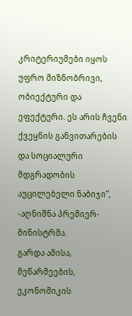კრიტერიუმები იყოს უფრო მიზნობრივი, ობიექტური და ეფექტური. ეს არის ჩვენი ქვეყნის განვითარების და სოციალური მდგრადობის აუცილებელი ნაბიჯი“, -აღნიშნა პრემიერ-მინისტრმა.
გარდა ამისა, მეწარმეების, ეკონომიკის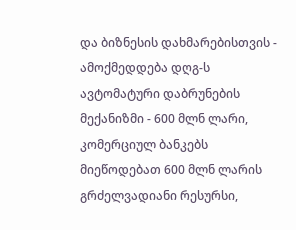და ბიზნესის დახმარებისთვის - ამოქმედდება დღგ-ს ავტომატური დაბრუნების მექანიზმი - 600 მლნ ლარი, კომერციულ ბანკებს მიეწოდებათ 600 მლნ ლარის გრძელვადიანი რესურსი,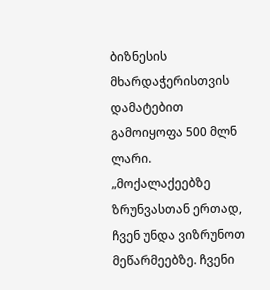ბიზნესის მხარდაჭერისთვის დამატებით გამოიყოფა 500 მლნ ლარი.
„მოქალაქეებზე ზრუნვასთან ერთად, ჩვენ უნდა ვიზრუნოთ მეწარმეებზე. ჩვენი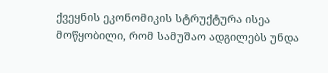ქვეყნის ეკონომიკის სტრუქტურა ისეა მოწყობილი, რომ სამუშაო ადგილებს უნდა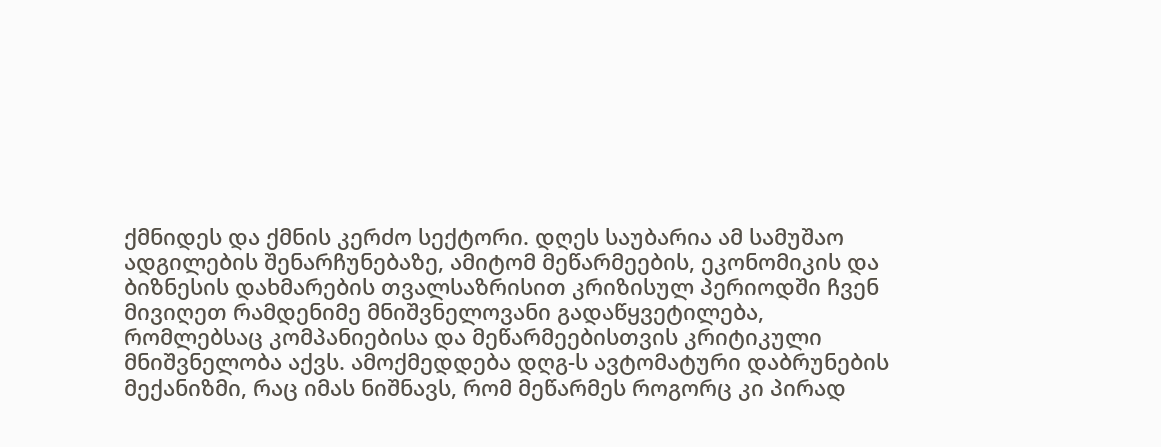ქმნიდეს და ქმნის კერძო სექტორი. დღეს საუბარია ამ სამუშაო ადგილების შენარჩუნებაზე, ამიტომ მეწარმეების, ეკონომიკის და ბიზნესის დახმარების თვალსაზრისით კრიზისულ პერიოდში ჩვენ მივიღეთ რამდენიმე მნიშვნელოვანი გადაწყვეტილება, რომლებსაც კომპანიებისა და მეწარმეებისთვის კრიტიკული მნიშვნელობა აქვს. ამოქმედდება დღგ-ს ავტომატური დაბრუნების მექანიზმი, რაც იმას ნიშნავს, რომ მეწარმეს როგორც კი პირად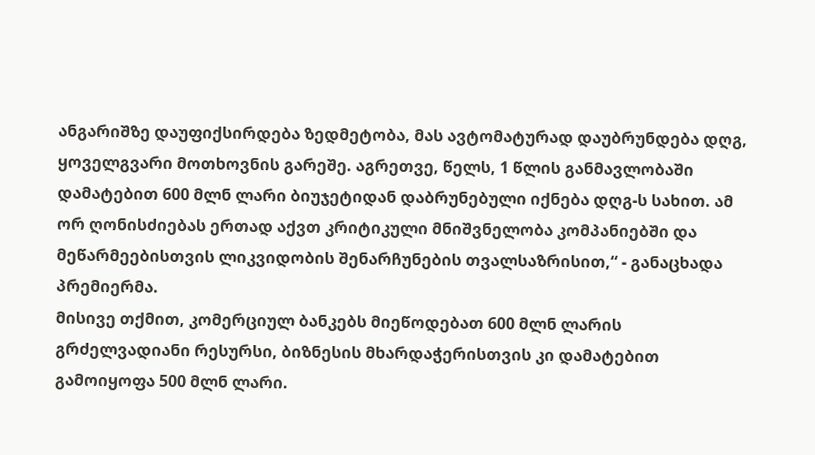ანგარიშზე დაუფიქსირდება ზედმეტობა, მას ავტომატურად დაუბრუნდება დღგ, ყოველგვარი მოთხოვნის გარეშე. აგრეთვე, წელს, 1 წლის განმავლობაში დამატებით 600 მლნ ლარი ბიუჯეტიდან დაბრუნებული იქნება დღგ-ს სახით. ამ ორ ღონისძიებას ერთად აქვთ კრიტიკული მნიშვნელობა კომპანიებში და მეწარმეებისთვის ლიკვიდობის შენარჩუნების თვალსაზრისით,“ - განაცხადა პრემიერმა.
მისივე თქმით, კომერციულ ბანკებს მიეწოდებათ 600 მლნ ლარის გრძელვადიანი რესურსი, ბიზნესის მხარდაჭერისთვის კი დამატებით გამოიყოფა 500 მლნ ლარი.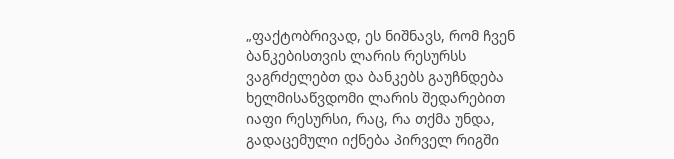„ფაქტობრივად, ეს ნიშნავს, რომ ჩვენ ბანკებისთვის ლარის რესურსს ვაგრძელებთ და ბანკებს გაუჩნდება ხელმისაწვდომი ლარის შედარებით იაფი რესურსი, რაც, რა თქმა უნდა, გადაცემული იქნება პირველ რიგში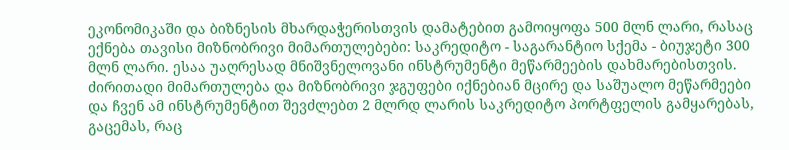ეკონომიკაში და ბიზნესის მხარდაჭერისთვის დამატებით გამოიყოფა 500 მლნ ლარი, რასაც ექნება თავისი მიზნობრივი მიმართულებები: საკრედიტო - საგარანტიო სქემა - ბიუჯეტი 300 მლნ ლარი. ესაა უაღრესად მნიშვნელოვანი ინსტრუმენტი მეწარმეების დახმარებისთვის. ძირითადი მიმართულება და მიზნობრივი ჯგუფები იქნებიან მცირე და საშუალო მეწარმეები და ჩვენ ამ ინსტრუმენტით შევძლებთ 2 მლრდ ლარის საკრედიტო პორტფელის გამყარებას, გაცემას, რაც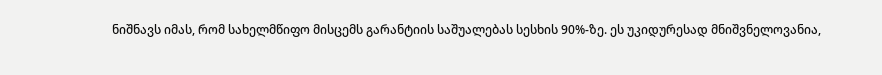ნიშნავს იმას, რომ სახელმწიფო მისცემს გარანტიის საშუალებას სესხის 90%-ზე. ეს უკიდურესად მნიშვნელოვანია,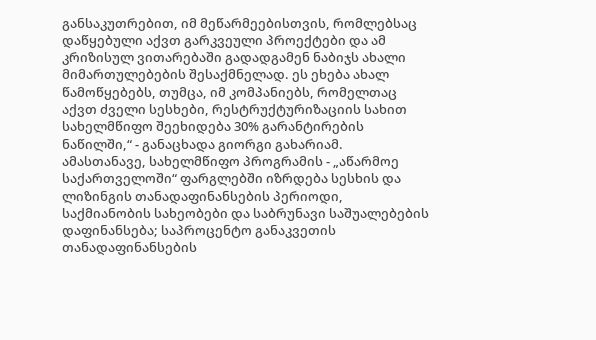განსაკუთრებით, იმ მეწარმეებისთვის, რომლებსაც დაწყებული აქვთ გარკვეული პროექტები და ამ კრიზისულ ვითარებაში გადადგამენ ნაბიჯს ახალი მიმართულებების შესაქმნელად. ეს ეხება ახალ წამოწყებებს, თუმცა, იმ კომპანიებს, რომელთაც აქვთ ძველი სესხები, რესტრუქტურიზაციის სახით სახელმწიფო შეეხიდება 30% გარანტირების ნაწილში,“ - განაცხადა გიორგი გახარიამ.
ამასთანავე, სახელმწიფო პროგრამის - „აწარმოე საქართველოში“ ფარგლებში იზრდება სესხის და ლიზინგის თანადაფინანსების პერიოდი, საქმიანობის სახეობები და საბრუნავი საშუალებების დაფინანსება; საპროცენტო განაკვეთის თანადაფინანსების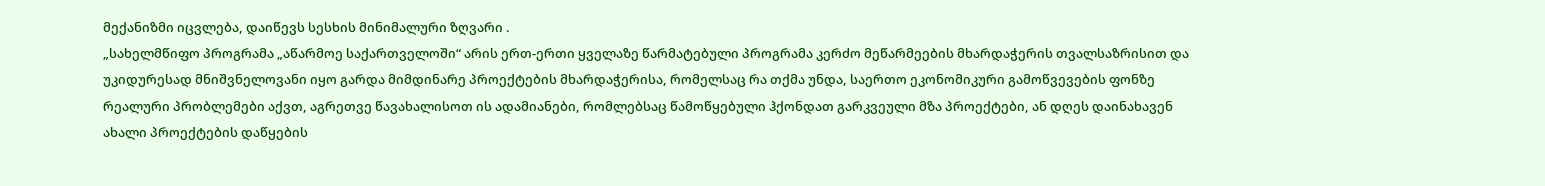მექანიზმი იცვლება, დაიწევს სესხის მინიმალური ზღვარი .
„სახელმწიფო პროგრამა „აწარმოე საქართველოში“ არის ერთ-ერთი ყველაზე წარმატებული პროგრამა კერძო მეწარმეების მხარდაჭერის თვალსაზრისით და უკიდურესად მნიშვნელოვანი იყო გარდა მიმდინარე პროექტების მხარდაჭერისა, რომელსაც რა თქმა უნდა, საერთო ეკონომიკური გამოწვევების ფონზე რეალური პრობლემები აქვთ, აგრეთვე წავახალისოთ ის ადამიანები, რომლებსაც წამოწყებული ჰქონდათ გარკვეული მზა პროექტები, ან დღეს დაინახავენ ახალი პროექტების დაწყების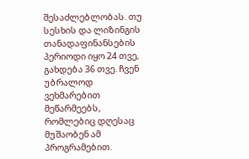შესაძლებლობას. თუ სესხის და ლიზინგის თანადაფინანსების პერიოდი იყო 24 თვე, გახდება 36 თვე. ჩვენ უბრალოდ ვეხმარებით მეწარმეებს, რომლებიც დღესაც მუშაობენ ამ პროგრამებით.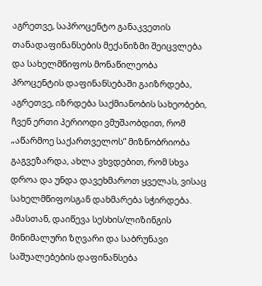აგრეთვე, საპროცენტო განაკვეთის თანადაფინანსების მექანიზმი შეიცვლება და სახელმწიფოს მონაწილეობა პროცენტის დაფინანსებაში გაიზრდება, აგრეთვე, იზრდება საქმიანობის სახეობები, ჩვენ ერთი პერიოდი ვმუშაობდით, რომ „აწარმოე საქართველოს“ მიზნობრიობა გაგვეზარდა, ახლა ვხვდებით, რომ სხვა დროა და უნდა დავეხმაროთ ყველას, ვისაც სახელმწიფოსგან დახმარება სჭირდება. ამასთან, დაიწევა სესხის/ლიზინგის მინიმალური ზღვარი და საბრუნავი საშუალებების დაფინანსება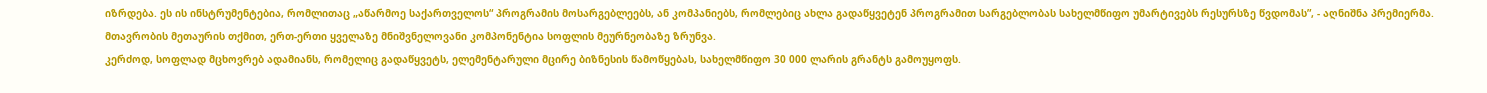იზრდება. ეს ის ინსტრუმენტებია, რომლითაც „აწარმოე საქართველოს“ პროგრამის მოსარგებლეებს, ან კომპანიებს, რომლებიც ახლა გადაწყვეტენ პროგრამით სარგებლობას სახელმწიფო უმარტივებს რესურსზე წვდომას”, - აღნიშნა პრემიერმა.
მთავრობის მეთაურის თქმით, ერთ-ერთი ყველაზე მნიშვნელოვანი კომპონენტია სოფლის მეურნეობაზე ზრუნვა.
კერძოდ, სოფლად მცხოვრებ ადამიანს, რომელიც გადაწყვეტს, ელემენტარული მცირე ბიზნესის წამოწყებას, სახელმწიფო 30 000 ლარის გრანტს გამოუყოფს.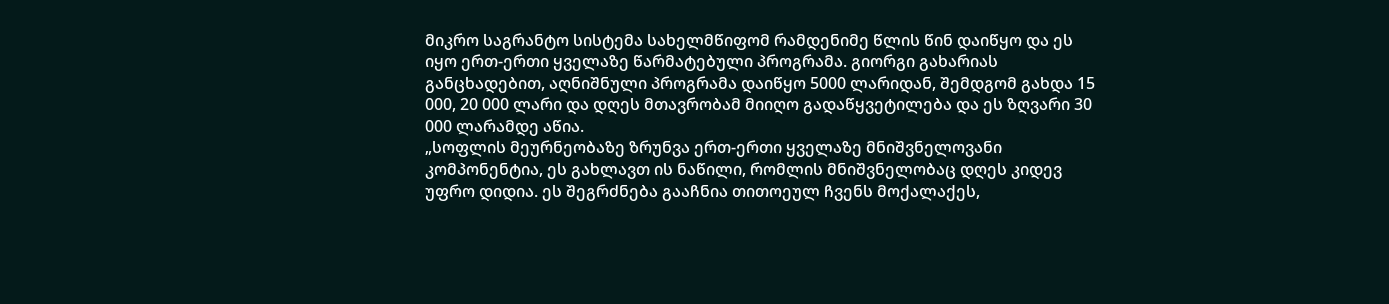მიკრო საგრანტო სისტემა სახელმწიფომ რამდენიმე წლის წინ დაიწყო და ეს იყო ერთ-ერთი ყველაზე წარმატებული პროგრამა. გიორგი გახარიას განცხადებით, აღნიშნული პროგრამა დაიწყო 5000 ლარიდან, შემდგომ გახდა 15 000, 20 000 ლარი და დღეს მთავრობამ მიიღო გადაწყვეტილება და ეს ზღვარი 30 000 ლარამდე აწია.
„სოფლის მეურნეობაზე ზრუნვა ერთ-ერთი ყველაზე მნიშვნელოვანი კომპონენტია, ეს გახლავთ ის ნაწილი, რომლის მნიშვნელობაც დღეს კიდევ უფრო დიდია. ეს შეგრძნება გააჩნია თითოეულ ჩვენს მოქალაქეს,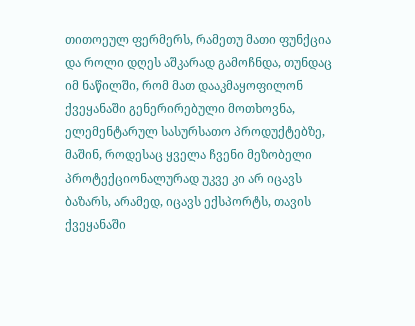თითოეულ ფერმერს, რამეთუ მათი ფუნქცია და როლი დღეს აშკარად გამოჩნდა, თუნდაც იმ ნაწილში, რომ მათ დააკმაყოფილონ ქვეყანაში გენერირებული მოთხოვნა, ელემენტარულ სასურსათო პროდუქტებზე, მაშინ, როდესაც ყველა ჩვენი მეზობელი პროტექციონალურად უკვე კი არ იცავს ბაზარს, არამედ, იცავს ექსპორტს, თავის ქვეყანაში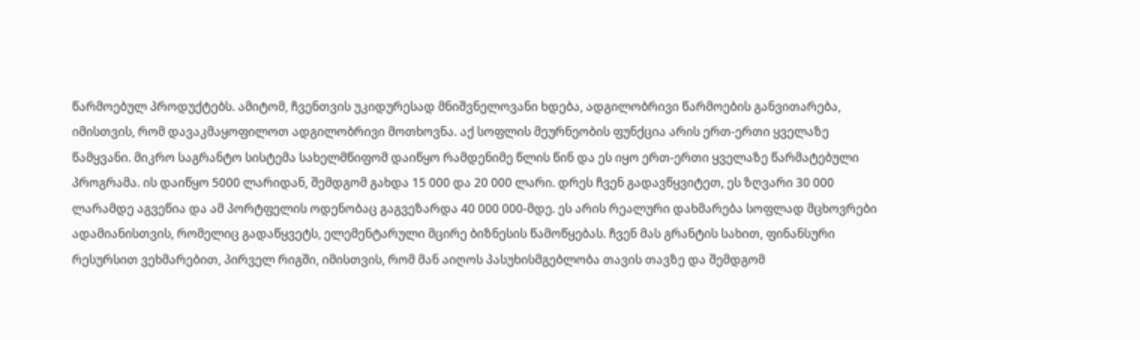წარმოებულ პროდუქტებს. ამიტომ, ჩვენთვის უკიდურესად მნიშვნელოვანი ხდება, ადგილობრივი წარმოების განვითარება, იმისთვის, რომ დავაკმაყოფილოთ ადგილობრივი მოთხოვნა. აქ სოფლის მეურნეობის ფუნქცია არის ერთ-ერთი ყველაზე წამყვანი. მიკრო საგრანტო სისტემა სახელმწიფომ დაიწყო რამდენიმე წლის წინ და ეს იყო ერთ-ერთი ყველაზე წარმატებული პროგრამა. ის დაიწყო 5000 ლარიდან, შემდგომ გახდა 15 000 და 20 000 ლარი. დრეს ჩვენ გადავწყვიტეთ, ეს ზღვარი 30 000 ლარამდე აგვეწია და ამ პორტფელის ოდენობაც გაგვეზარდა 40 000 000-მდე. ეს არის რეალური დახმარება სოფლად მცხოვრები ადამიანისთვის, რომელიც გადაწყვეტს, ელემენტარული მცირე ბიზნესის წამოწყებას. ჩვენ მას გრანტის სახით, ფინანსური რესურსით ვეხმარებით, პირველ რიგში, იმისთვის, რომ მან აიღოს პასუხისმგებლობა თავის თავზე და შემდგომ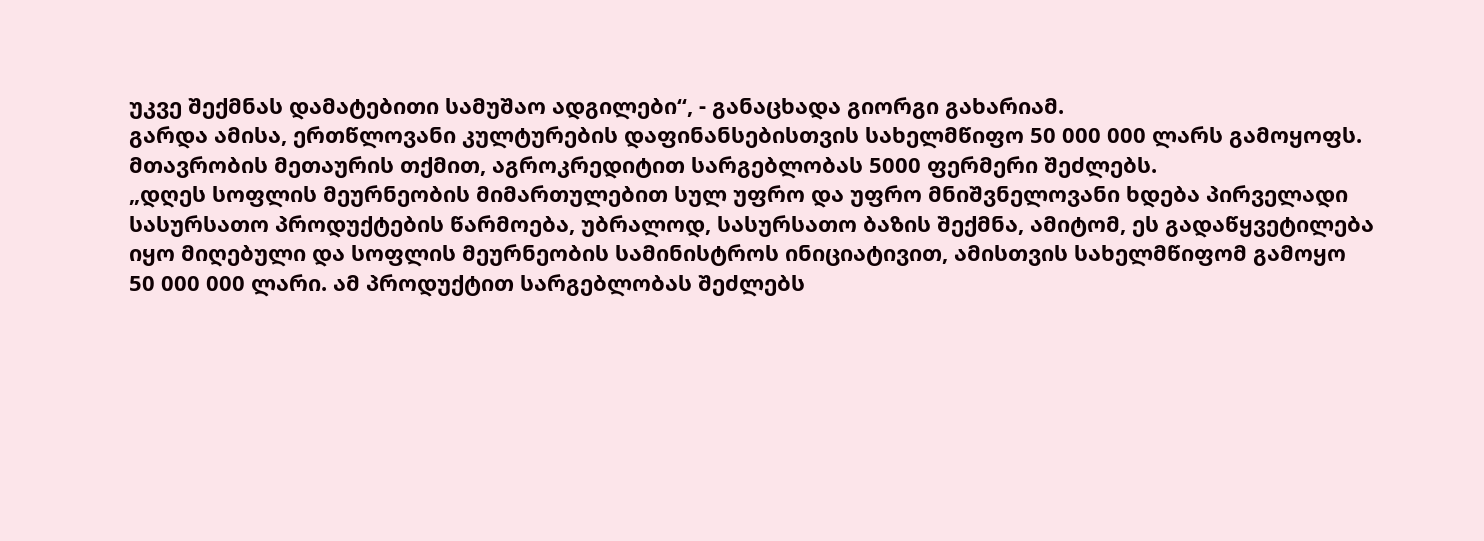უკვე შექმნას დამატებითი სამუშაო ადგილები“, - განაცხადა გიორგი გახარიამ.
გარდა ამისა, ერთწლოვანი კულტურების დაფინანსებისთვის სახელმწიფო 50 000 000 ლარს გამოყოფს.
მთავრობის მეთაურის თქმით, აგროკრედიტით სარგებლობას 5000 ფერმერი შეძლებს.
„დღეს სოფლის მეურნეობის მიმართულებით სულ უფრო და უფრო მნიშვნელოვანი ხდება პირველადი სასურსათო პროდუქტების წარმოება, უბრალოდ, სასურსათო ბაზის შექმნა, ამიტომ, ეს გადაწყვეტილება იყო მიღებული და სოფლის მეურნეობის სამინისტროს ინიციატივით, ამისთვის სახელმწიფომ გამოყო 50 000 000 ლარი. ამ პროდუქტით სარგებლობას შეძლებს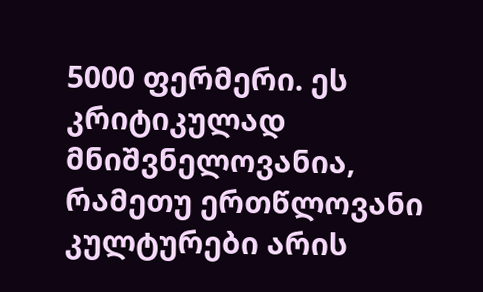5000 ფერმერი. ეს კრიტიკულად მნიშვნელოვანია, რამეთუ ერთწლოვანი კულტურები არის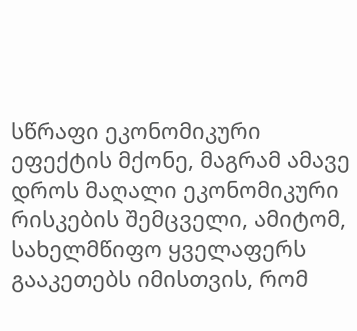სწრაფი ეკონომიკური ეფექტის მქონე, მაგრამ ამავე დროს მაღალი ეკონომიკური რისკების შემცველი, ამიტომ, სახელმწიფო ყველაფერს გააკეთებს იმისთვის, რომ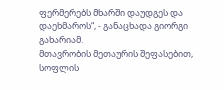ფერმერებს მხარში დაუდგეს და დაეხმაროს“, - განაცხადა გიორგი გახარიამ.
მთავრობის მეთაურის შეფასებით, სოფლის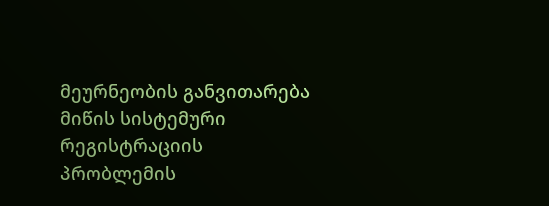მეურნეობის განვითარება მიწის სისტემური რეგისტრაციის პრობლემის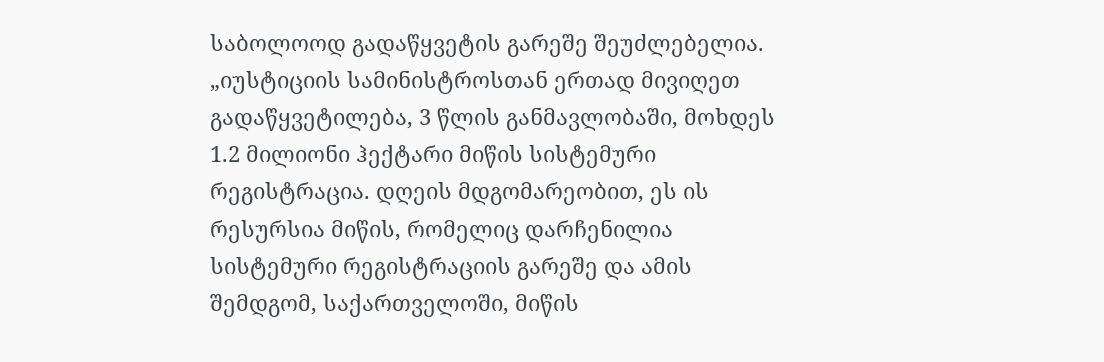საბოლოოდ გადაწყვეტის გარეშე შეუძლებელია.
„იუსტიციის სამინისტროსთან ერთად მივიღეთ გადაწყვეტილება, 3 წლის განმავლობაში, მოხდეს 1.2 მილიონი ჰექტარი მიწის სისტემური რეგისტრაცია. დღეის მდგომარეობით, ეს ის რესურსია მიწის, რომელიც დარჩენილია სისტემური რეგისტრაციის გარეშე და ამის შემდგომ, საქართველოში, მიწის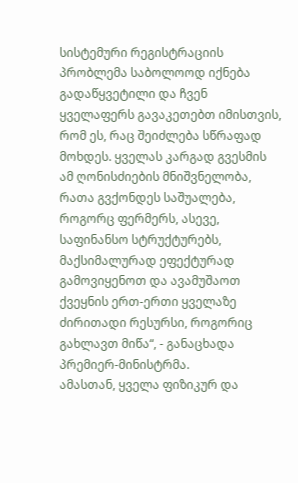სისტემური რეგისტრაციის პრობლემა საბოლოოდ იქნება გადაწყვეტილი და ჩვენ ყველაფერს გავაკეთებთ იმისთვის, რომ ეს, რაც შეიძლება სწრაფად მოხდეს. ყველას კარგად გვესმის ამ ღონისძიების მნიშვნელობა, რათა გვქონდეს საშუალება, როგორც ფერმერს, ასევე, საფინანსო სტრუქტურებს, მაქსიმალურად ეფექტურად გამოვიყენოთ და ავამუშაოთ ქვეყნის ერთ-ერთი ყველაზე ძირითადი რესურსი, როგორიც გახლავთ მიწა“, - განაცხადა პრემიერ-მინისტრმა.
ამასთან, ყველა ფიზიკურ და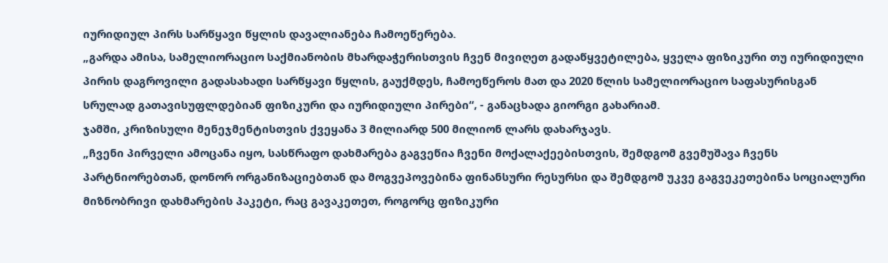იურიდიულ პირს სარწყავი წყლის დავალიანება ჩამოეწერება.
„გარდა ამისა, სამელიორაციო საქმიანობის მხარდაჭერისთვის ჩვენ მივიღეთ გადაწყვეტილება, ყველა ფიზიკური თუ იურიდიული პირის დაგროვილი გადასახადი სარწყავი წყლის, გაუქმდეს, ჩამოეწეროს მათ და 2020 წლის სამელიორაციო საფასურისგან სრულად გათავისუფლდებიან ფიზიკური და იურიდიული პირები“, - განაცხადა გიორგი გახარიამ.
ჯამში, კრიზისული მენეჯმენტისთვის ქვეყანა 3 მილიარდ 500 მილიონ ლარს დახარჯავს.
„ჩვენი პირველი ამოცანა იყო, სასწრაფო დახმარება გაგვეწია ჩვენი მოქალაქეებისთვის, შემდგომ გვემუშავა ჩვენს პარტნიორებთან, დონორ ორგანიზაციებთან და მოგვეპოვებინა ფინანსური რესურსი და შემდგომ უკვე გაგვეკეთებინა სოციალური მიზნობრივი დახმარების პაკეტი, რაც გავაკეთეთ, როგორც ფიზიკური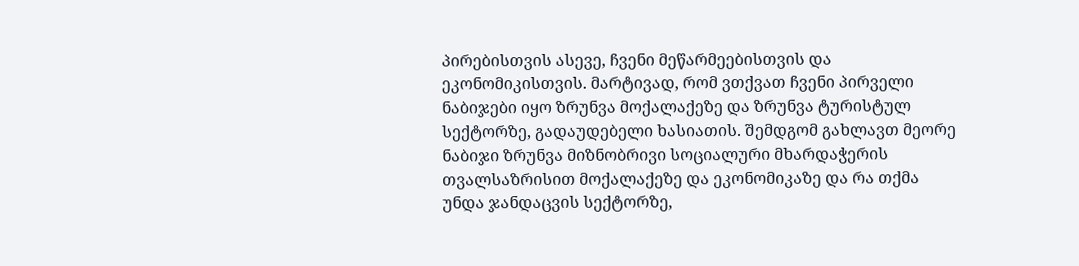პირებისთვის ასევე, ჩვენი მეწარმეებისთვის და ეკონომიკისთვის. მარტივად, რომ ვთქვათ ჩვენი პირველი ნაბიჯები იყო ზრუნვა მოქალაქეზე და ზრუნვა ტურისტულ სექტორზე, გადაუდებელი ხასიათის. შემდგომ გახლავთ მეორე ნაბიჯი ზრუნვა მიზნობრივი სოციალური მხარდაჭერის თვალსაზრისით მოქალაქეზე და ეკონომიკაზე და რა თქმა უნდა ჯანდაცვის სექტორზე,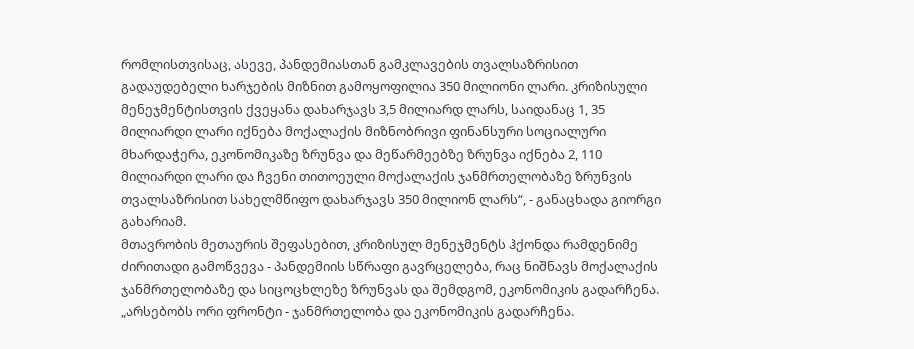რომლისთვისაც, ასევე, პანდემიასთან გამკლავების თვალსაზრისით გადაუდებელი ხარჯების მიზნით გამოყოფილია 350 მილიონი ლარი. კრიზისული მენეჯმენტისთვის ქვეყანა დახარჯავს 3,5 მილიარდ ლარს, საიდანაც 1, 35 მილიარდი ლარი იქნება მოქალაქის მიზნობრივი ფინანსური სოციალური მხარდაჭერა, ეკონომიკაზე ზრუნვა და მეწარმეებზე ზრუნვა იქნება 2, 110 მილიარდი ლარი და ჩვენი თითოეული მოქალაქის ჯანმრთელობაზე ზრუნვის თვალსაზრისით სახელმწიფო დახარჯავს 350 მილიონ ლარს“, - განაცხადა გიორგი გახარიამ.
მთავრობის მეთაურის შეფასებით, კრიზისულ მენეჯმენტს ჰქონდა რამდენიმე ძირითადი გამოწვევა - პანდემიის სწრაფი გავრცელება, რაც ნიშნავს მოქალაქის ჯანმრთელობაზე და სიცოცხლეზე ზრუნვას და შემდგომ, ეკონომიკის გადარჩენა.
„არსებობს ორი ფრონტი - ჯანმრთელობა და ეკონომიკის გადარჩენა.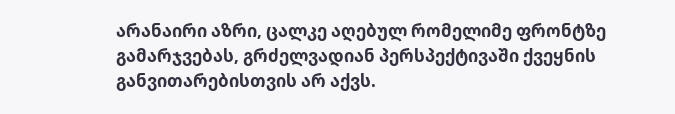არანაირი აზრი, ცალკე აღებულ რომელიმე ფრონტზე გამარჯვებას, გრძელვადიან პერსპექტივაში ქვეყნის განვითარებისთვის არ აქვს.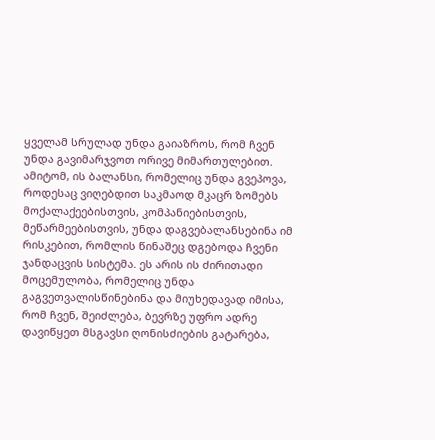ყველამ სრულად უნდა გაიაზროს, რომ ჩვენ უნდა გავიმარჯვოთ ორივე მიმართულებით. ამიტომ, ის ბალანსი, რომელიც უნდა გვეპოვა, როდესაც ვიღებდით საკმაოდ მკაცრ ზომებს მოქალაქეებისთვის, კომპანიებისთვის, მეწარმეებისთვის, უნდა დაგვებალანსებინა იმ რისკებით, რომლის წინაშეც დგებოდა ჩვენი ჯანდაცვის სისტემა. ეს არის ის ძირითადი მოცემულობა, რომელიც უნდა გაგვეთვალისწინებინა და მიუხედავად იმისა, რომ ჩვენ, შეიძლება, ბევრზე უფრო ადრე დავიწყეთ მსგავსი ღონისძიების გატარება,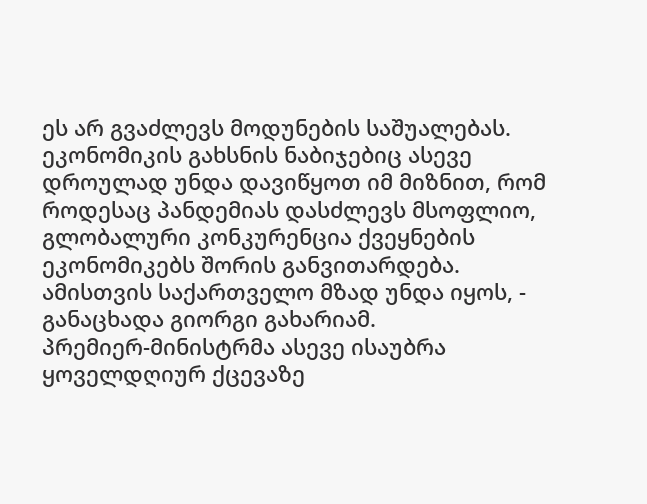ეს არ გვაძლევს მოდუნების საშუალებას. ეკონომიკის გახსნის ნაბიჯებიც ასევე დროულად უნდა დავიწყოთ იმ მიზნით, რომ როდესაც პანდემიას დასძლევს მსოფლიო, გლობალური კონკურენცია ქვეყნების ეკონომიკებს შორის განვითარდება. ამისთვის საქართველო მზად უნდა იყოს, - განაცხადა გიორგი გახარიამ.
პრემიერ-მინისტრმა ასევე ისაუბრა ყოველდღიურ ქცევაზე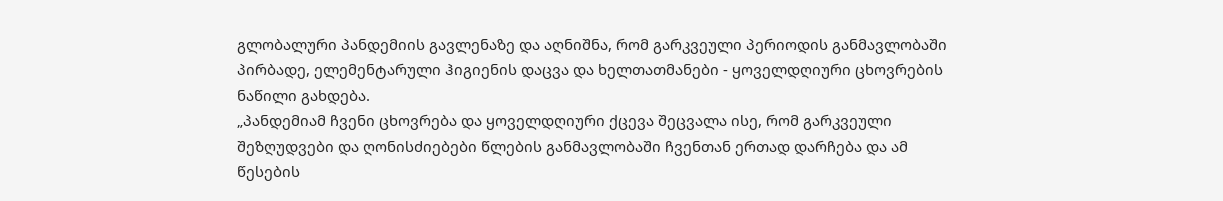გლობალური პანდემიის გავლენაზე და აღნიშნა, რომ გარკვეული პერიოდის განმავლობაში პირბადე, ელემენტარული ჰიგიენის დაცვა და ხელთათმანები - ყოველდღიური ცხოვრების ნაწილი გახდება.
„პანდემიამ ჩვენი ცხოვრება და ყოველდღიური ქცევა შეცვალა ისე, რომ გარკვეული შეზღუდვები და ღონისძიებები წლების განმავლობაში ჩვენთან ერთად დარჩება და ამ წესების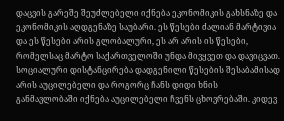დაცვის გარეშე შეუძლებელი იქნება ეკონომიკის გახსნაზე და ეკონომიკის აღდგენაზე საუბარი. ეს წესები ძალიან მარტივია და ეს წესები არის გლობალური, ეს არ არის ის წესები, რომელსაც მარტო საქართველოში უნდა მივყვეთ და დავიცვათ. სოციალური დისტანცირება დადგენილი წესების შესაბამისად არის აუცილებელი და როგორც ჩანს დიდი ხნის განმავლობაში იქნება აუცილებელი ჩვენს ცხოვრებაში. კიდევ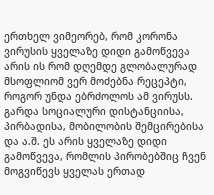ერთხელ ვიმეორებ, რომ კორონა ვირუსის ყველაზე დიდი გამოწვევა არის ის რომ დღემდე გლობალურად მსოფლიომ ვერ მოძებნა რეცეპტი, როგორ უნდა ებრძოლოს ამ ვირუსს. გარდა სოციალური დისტანციისა, პირბადისა, მობილობის შემცირებისა და ა.შ. ეს არის ყველაზე დიდი გამოწვევა, რომლის პირობებშიც ჩვენ მოგვიწევს ყველას ერთად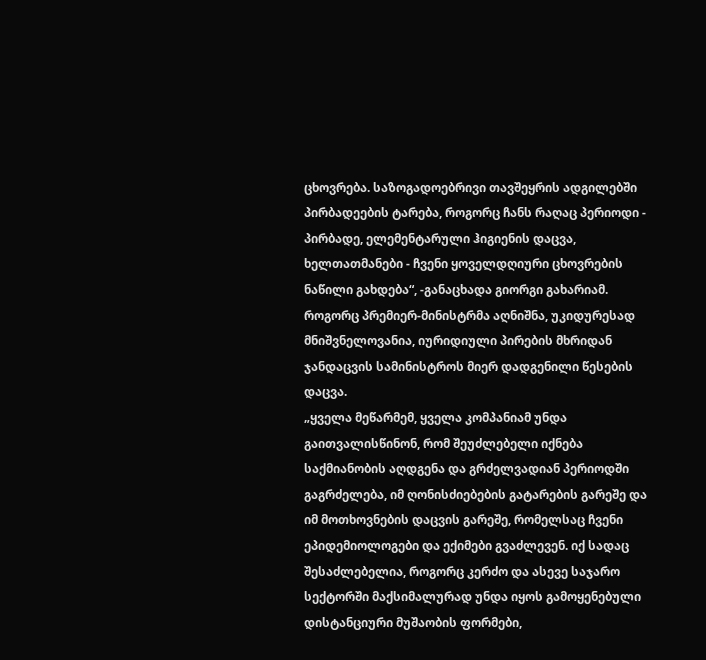ცხოვრება. საზოგადოებრივი თავშეყრის ადგილებში პირბადეების ტარება, როგორც ჩანს რაღაც პერიოდი - პირბადე, ელემენტარული ჰიგიენის დაცვა, ხელთათმანები - ჩვენი ყოველდღიური ცხოვრების ნაწილი გახდება“, -განაცხადა გიორგი გახარიამ.
როგორც პრემიერ-მინისტრმა აღნიშნა, უკიდურესად მნიშვნელოვანია, იურიდიული პირების მხრიდან ჯანდაცვის სამინისტროს მიერ დადგენილი წესების დაცვა.
„ყველა მეწარმემ, ყველა კომპანიამ უნდა გაითვალისწინონ, რომ შეუძლებელი იქნება საქმიანობის აღდგენა და გრძელვადიან პერიოდში გაგრძელება, იმ ღონისძიებების გატარების გარეშე და იმ მოთხოვნების დაცვის გარეშე, რომელსაც ჩვენი ეპიდემიოლოგები და ექიმები გვაძლევენ. იქ სადაც შესაძლებელია, როგორც კერძო და ასევე საჯარო სექტორში მაქსიმალურად უნდა იყოს გამოყენებული დისტანციური მუშაობის ფორმები,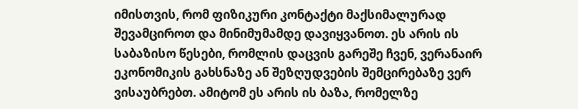იმისთვის, რომ ფიზიკური კონტაქტი მაქსიმალურად შევამციროთ და მინიმუმამდე დავიყვანოთ. ეს არის ის საბაზისო წესები, რომლის დაცვის გარეშე ჩვენ, ვერანაირ ეკონომიკის გახსნაზე ან შეზღუდვების შემცირებაზე ვერ ვისაუბრებთ. ამიტომ ეს არის ის ბაზა, რომელზე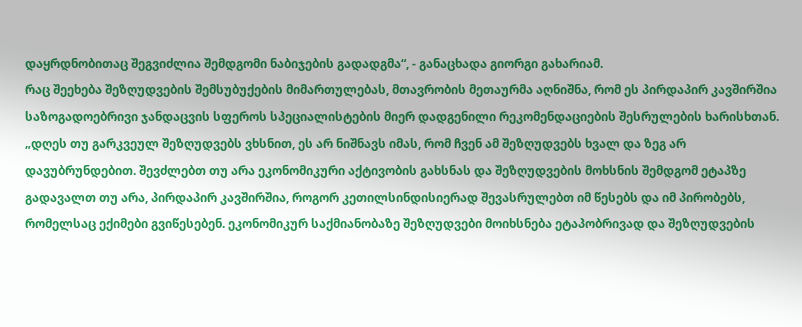დაყრდნობითაც შეგვიძლია შემდგომი ნაბიჯების გადადგმა“, - განაცხადა გიორგი გახარიამ.
რაც შეეხება შეზღუდვების შემსუბუქების მიმართულებას, მთავრობის მეთაურმა აღნიშნა, რომ ეს პირდაპირ კავშირშია საზოგადოებრივი ჯანდაცვის სფეროს სპეციალისტების მიერ დადგენილი რეკომენდაციების შესრულების ხარისხთან.
„დღეს თუ გარკვეულ შეზღუდვებს ვხსნით, ეს არ ნიშნავს იმას, რომ ჩვენ ამ შეზღუდვებს ხვალ და ზეგ არ დავუბრუნდებით. შევძლებთ თუ არა ეკონომიკური აქტივობის გახსნას და შეზღუდვების მოხსნის შემდგომ ეტაპზე გადავალთ თუ არა, პირდაპირ კავშირშია, როგორ კეთილსინდისიერად შევასრულებთ იმ წესებს და იმ პირობებს, რომელსაც ექიმები გვიწესებენ. ეკონომიკურ საქმიანობაზე შეზღუდვები მოიხსნება ეტაპობრივად და შეზღუდვების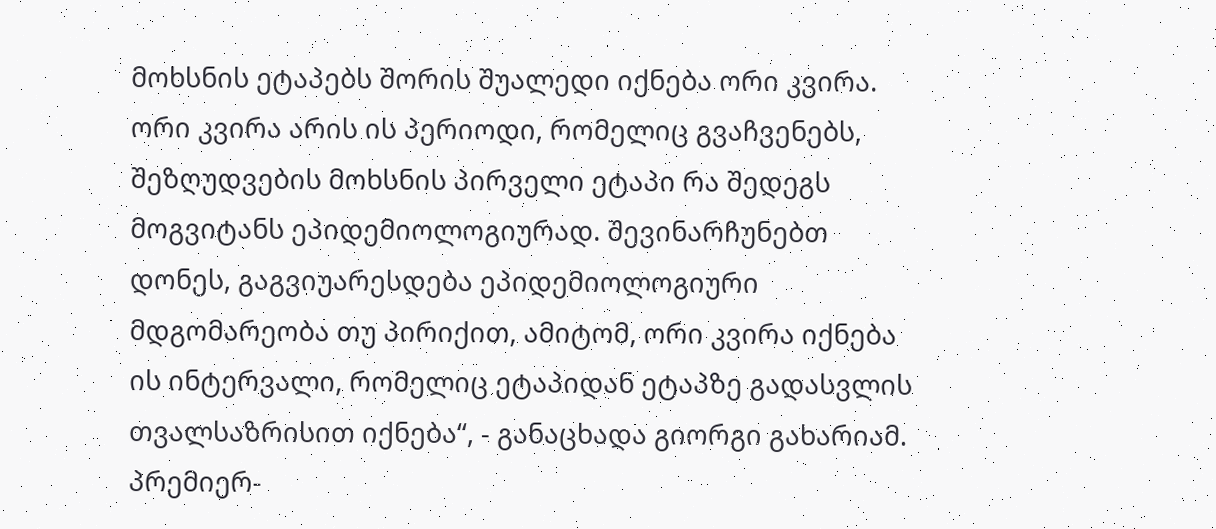მოხსნის ეტაპებს შორის შუალედი იქნება ორი კვირა. ორი კვირა არის ის პერიოდი, რომელიც გვაჩვენებს, შეზღუდვების მოხსნის პირველი ეტაპი რა შედეგს მოგვიტანს ეპიდემიოლოგიურად. შევინარჩუნებთ დონეს, გაგვიუარესდება ეპიდემიოლოგიური მდგომარეობა თუ პირიქით, ამიტომ, ორი კვირა იქნება ის ინტერვალი, რომელიც ეტაპიდან ეტაპზე გადასვლის თვალსაზრისით იქნება“, - განაცხადა გიორგი გახარიამ.
პრემიერ-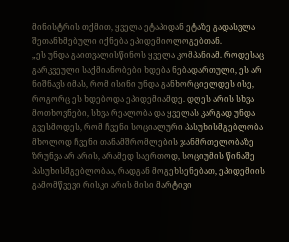მინისტრის თქმით, ყველა ეტაპიდან ეტაზე გადასვლა შეთანხმებული იქნება ეპიდემიოლოგებთან.
„ეს უნდა გაითვალისწინოს ყველა კომპანიამ. როდესაც გარკვეული საქმიანობები ხდება ნებადართული, ეს არ ნიშნავს იმას, რომ ისინი უნდა განხორციელდეს ისე, როგორც ეს ხდებოდა ეპიდემიამდე. დღეს არის სხვა მოთხოვნები, სხვა რეალობა და ყველას კარგად უნდა გვესმოდეს, რომ ჩვენი სოციალური პასუხისმგებლობა მხოლოდ ჩვენი თანამშრომლების ჯანმრთელობაზე ზრუნვა არ არის, არამედ საერთოდ, სოციუმის წინაშე პასუხისმგებლობაა, რადგან მოგეხსენებათ, ეპიდემიის გამომწვევი რისკი არის მისი მარტივი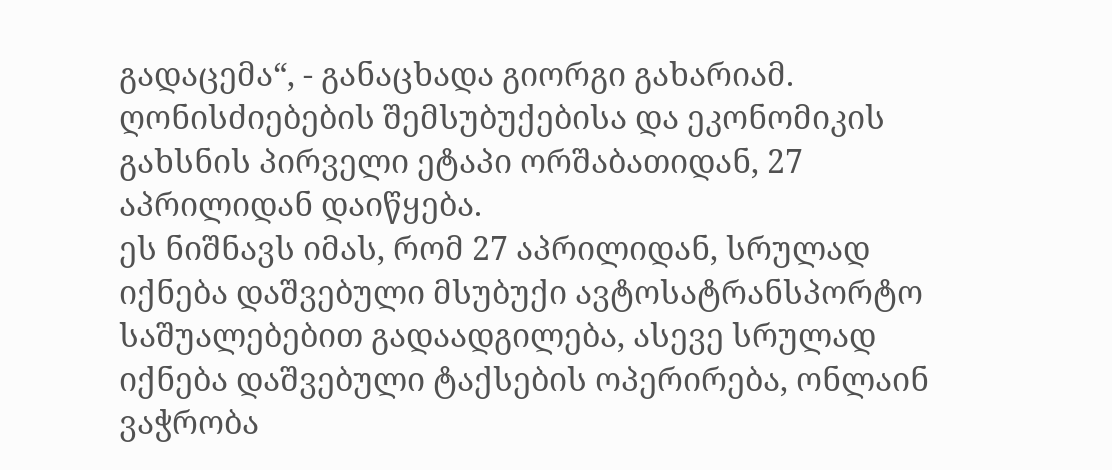გადაცემა“, - განაცხადა გიორგი გახარიამ.
ღონისძიებების შემსუბუქებისა და ეკონომიკის გახსნის პირველი ეტაპი ორშაბათიდან, 27 აპრილიდან დაიწყება.
ეს ნიშნავს იმას, რომ 27 აპრილიდან, სრულად იქნება დაშვებული მსუბუქი ავტოსატრანსპორტო საშუალებებით გადაადგილება, ასევე სრულად იქნება დაშვებული ტაქსების ოპერირება, ონლაინ ვაჭრობა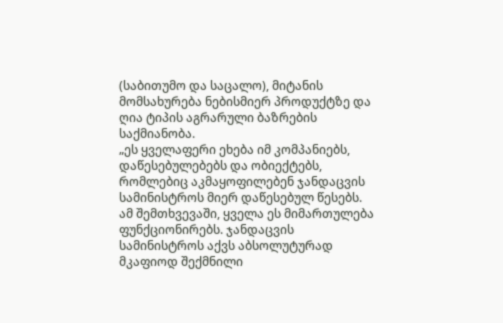(საბითუმო და საცალო), მიტანის მომსახურება ნებისმიერ პროდუქტზე და ღია ტიპის აგრარული ბაზრების საქმიანობა.
„ეს ყველაფერი ეხება იმ კომპანიებს, დაწესებულებებს და ობიექტებს, რომლებიც აკმაყოფილებენ ჯანდაცვის სამინისტროს მიერ დაწესებულ წესებს. ამ შემთხვევაში, ყველა ეს მიმართულება ფუნქციონირებს. ჯანდაცვის სამინისტროს აქვს აბსოლუტურად მკაფიოდ შექმნილი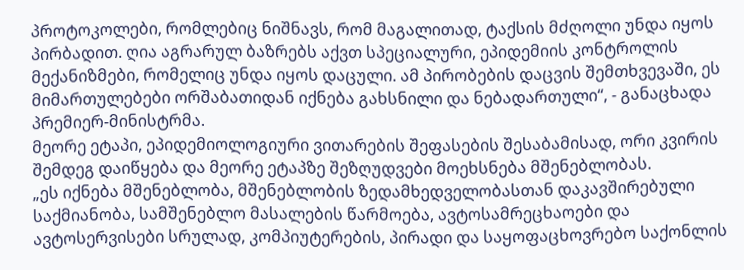პროტოკოლები, რომლებიც ნიშნავს, რომ მაგალითად, ტაქსის მძღოლი უნდა იყოს პირბადით. ღია აგრარულ ბაზრებს აქვთ სპეციალური, ეპიდემიის კონტროლის მექანიზმები, რომელიც უნდა იყოს დაცული. ამ პირობების დაცვის შემთხვევაში, ეს მიმართულებები ორშაბათიდან იქნება გახსნილი და ნებადართული“, - განაცხადა პრემიერ-მინისტრმა.
მეორე ეტაპი, ეპიდემიოლოგიური ვითარების შეფასების შესაბამისად, ორი კვირის შემდეგ დაიწყება და მეორე ეტაპზე შეზღუდვები მოეხსნება მშენებლობას.
„ეს იქნება მშენებლობა, მშენებლობის ზედამხედველობასთან დაკავშირებული საქმიანობა, სამშენებლო მასალების წარმოება, ავტოსამრეცხაოები და ავტოსერვისები სრულად, კომპიუტერების, პირადი და საყოფაცხოვრებო საქონლის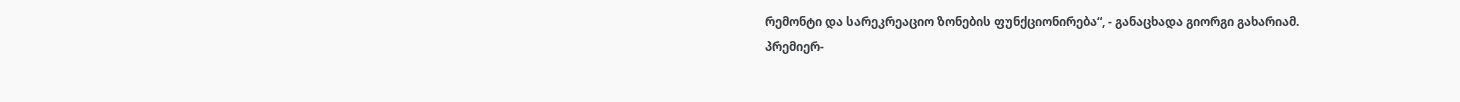რემონტი და სარეკრეაციო ზონების ფუნქციონირება“, - განაცხადა გიორგი გახარიამ.
პრემიერ-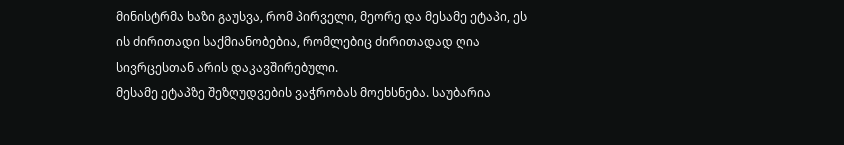მინისტრმა ხაზი გაუსვა, რომ პირველი, მეორე და მესამე ეტაპი, ეს ის ძირითადი საქმიანობებია, რომლებიც ძირითადად ღია სივრცესთან არის დაკავშირებული.
მესამე ეტაპზე შეზღუდვების ვაჭრობას მოეხსნება. საუბარია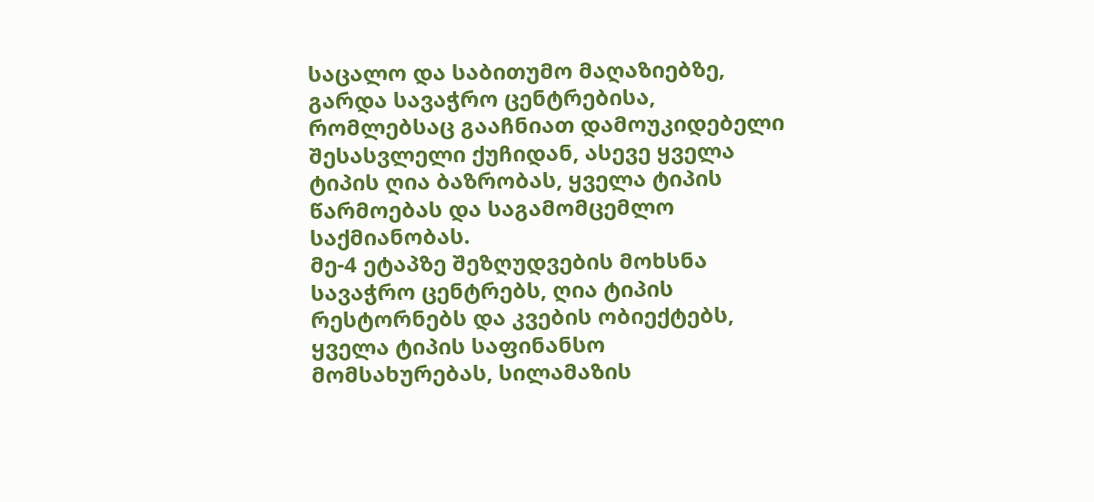საცალო და საბითუმო მაღაზიებზე, გარდა სავაჭრო ცენტრებისა, რომლებსაც გააჩნიათ დამოუკიდებელი შესასვლელი ქუჩიდან, ასევე ყველა ტიპის ღია ბაზრობას, ყველა ტიპის წარმოებას და საგამომცემლო საქმიანობას.
მე-4 ეტაპზე შეზღუდვების მოხსნა სავაჭრო ცენტრებს, ღია ტიპის რესტორნებს და კვების ობიექტებს, ყველა ტიპის საფინანსო მომსახურებას, სილამაზის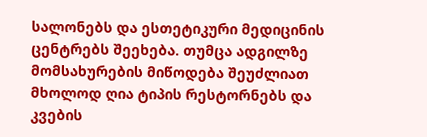სალონებს და ესთეტიკური მედიცინის ცენტრებს შეეხება. თუმცა ადგილზე მომსახურების მიწოდება შეუძლიათ მხოლოდ ღია ტიპის რესტორნებს და კვების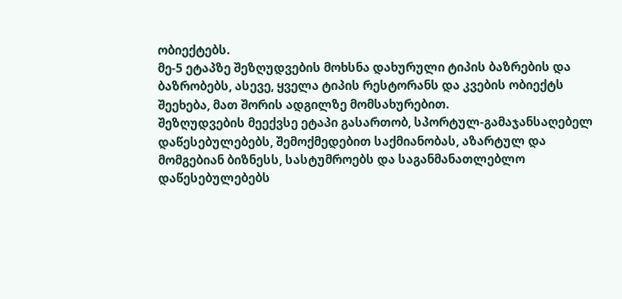ობიექტებს.
მე-5 ეტაპზე შეზღუდვების მოხსნა დახურული ტიპის ბაზრების და ბაზრობებს, ასევე, ყველა ტიპის რესტორანს და კვების ობიექტს შეეხება, მათ შორის ადგილზე მომსახურებით.
შეზღუდვების მეექვსე ეტაპი გასართობ, სპორტულ-გამაჯანსაღებელ დაწესებულებებს, შემოქმედებით საქმიანობას, აზარტულ და მომგებიან ბიზნესს, სასტუმროებს და საგანმანათლებლო დაწესებულებებს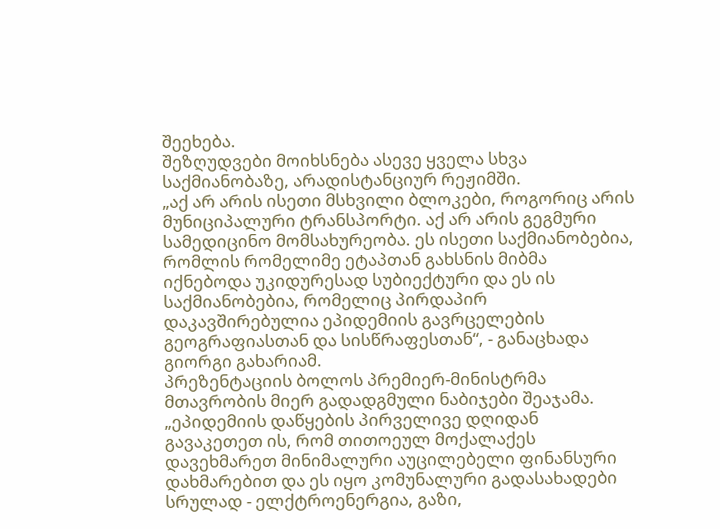შეეხება.
შეზღუდვები მოიხსნება ასევე ყველა სხვა საქმიანობაზე, არადისტანციურ რეჟიმში.
„აქ არ არის ისეთი მსხვილი ბლოკები, როგორიც არის მუნიციპალური ტრანსპორტი. აქ არ არის გეგმური სამედიცინო მომსახურეობა. ეს ისეთი საქმიანობებია, რომლის რომელიმე ეტაპთან გახსნის მიბმა იქნებოდა უკიდურესად სუბიექტური და ეს ის საქმიანობებია, რომელიც პირდაპირ დაკავშირებულია ეპიდემიის გავრცელების გეოგრაფიასთან და სისწრაფესთან“, - განაცხადა გიორგი გახარიამ.
პრეზენტაციის ბოლოს პრემიერ-მინისტრმა მთავრობის მიერ გადადგმული ნაბიჯები შეაჯამა.
„ეპიდემიის დაწყების პირველივე დღიდან გავაკეთეთ ის, რომ თითოეულ მოქალაქეს დავეხმარეთ მინიმალური აუცილებელი ფინანსური დახმარებით და ეს იყო კომუნალური გადასახადები სრულად - ელქტროენერგია, გაზი,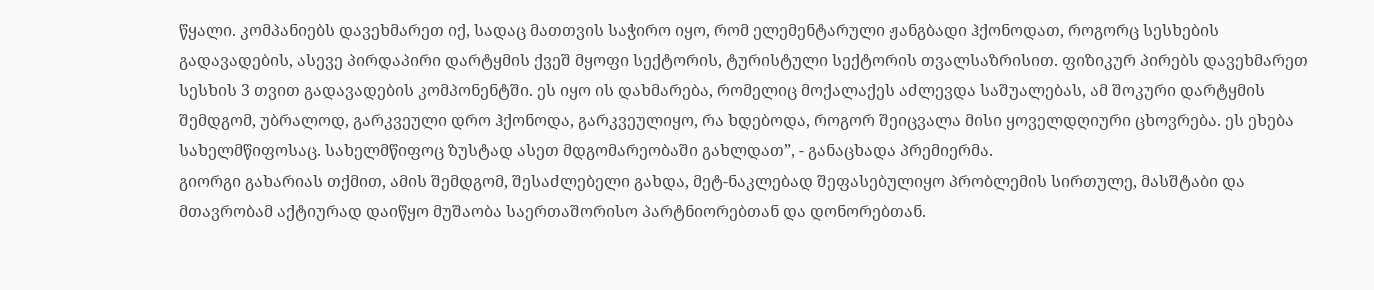წყალი. კომპანიებს დავეხმარეთ იქ, სადაც მათთვის საჭირო იყო, რომ ელემენტარული ჟანგბადი ჰქონოდათ, როგორც სესხების გადავადების, ასევე პირდაპირი დარტყმის ქვეშ მყოფი სექტორის, ტურისტული სექტორის თვალსაზრისით. ფიზიკურ პირებს დავეხმარეთ სესხის 3 თვით გადავადების კომპონენტში. ეს იყო ის დახმარება, რომელიც მოქალაქეს აძლევდა საშუალებას, ამ შოკური დარტყმის შემდგომ, უბრალოდ, გარკვეული დრო ჰქონოდა, გარკვეულიყო, რა ხდებოდა, როგორ შეიცვალა მისი ყოველდღიური ცხოვრება. ეს ეხება სახელმწიფოსაც. სახელმწიფოც ზუსტად ასეთ მდგომარეობაში გახლდათ”, - განაცხადა პრემიერმა.
გიორგი გახარიას თქმით, ამის შემდგომ, შესაძლებელი გახდა, მეტ-ნაკლებად შეფასებულიყო პრობლემის სირთულე, მასშტაბი და მთავრობამ აქტიურად დაიწყო მუშაობა საერთაშორისო პარტნიორებთან და დონორებთან.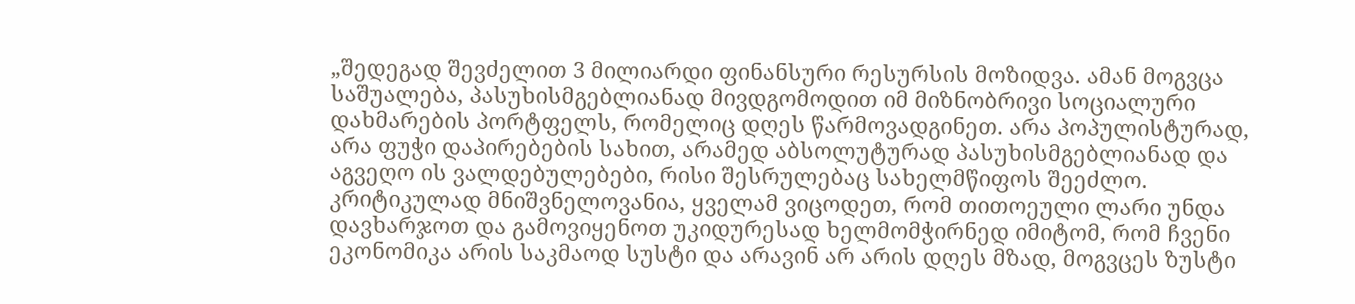„შედეგად შევძელით 3 მილიარდი ფინანსური რესურსის მოზიდვა. ამან მოგვცა საშუალება, პასუხისმგებლიანად მივდგომოდით იმ მიზნობრივი სოციალური დახმარების პორტფელს, რომელიც დღეს წარმოვადგინეთ. არა პოპულისტურად, არა ფუჭი დაპირებების სახით, არამედ აბსოლუტურად პასუხისმგებლიანად და აგვეღო ის ვალდებულებები, რისი შესრულებაც სახელმწიფოს შეეძლო. კრიტიკულად მნიშვნელოვანია, ყველამ ვიცოდეთ, რომ თითოეული ლარი უნდა დავხარჯოთ და გამოვიყენოთ უკიდურესად ხელმომჭირნედ იმიტომ, რომ ჩვენი ეკონომიკა არის საკმაოდ სუსტი და არავინ არ არის დღეს მზად, მოგვცეს ზუსტი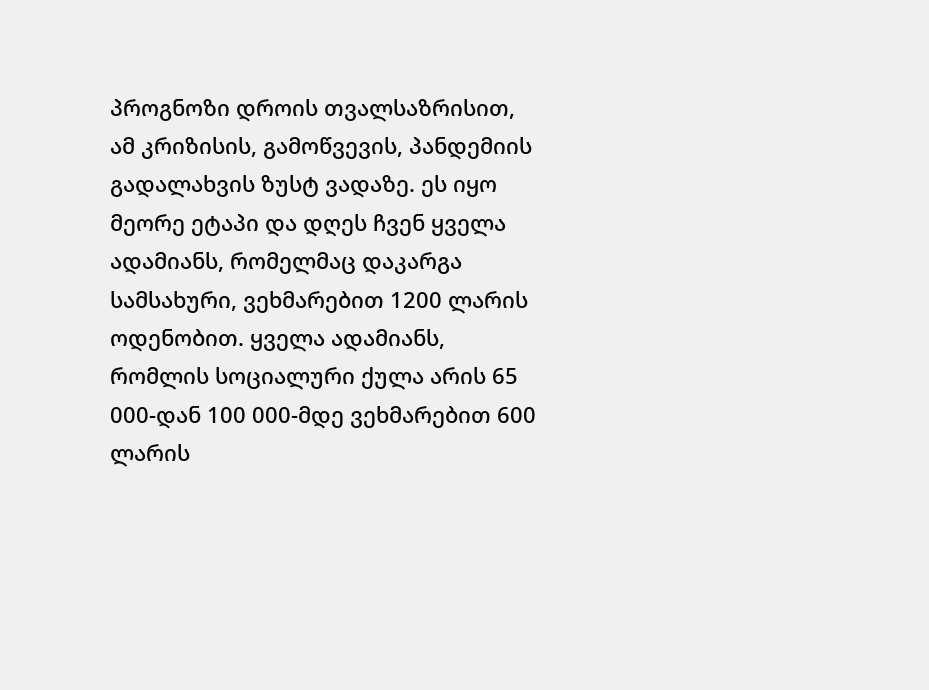პროგნოზი დროის თვალსაზრისით, ამ კრიზისის, გამოწვევის, პანდემიის გადალახვის ზუსტ ვადაზე. ეს იყო მეორე ეტაპი და დღეს ჩვენ ყველა ადამიანს, რომელმაც დაკარგა სამსახური, ვეხმარებით 1200 ლარის ოდენობით. ყველა ადამიანს, რომლის სოციალური ქულა არის 65 000-დან 100 000-მდე ვეხმარებით 600 ლარის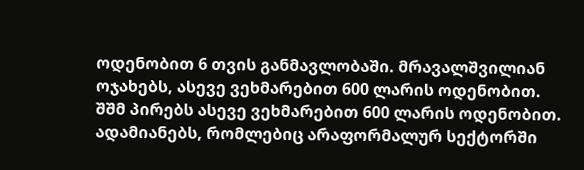ოდენობით 6 თვის განმავლობაში. მრავალშვილიან ოჯახებს, ასევე ვეხმარებით 600 ლარის ოდენობით. შშმ პირებს ასევე ვეხმარებით 600 ლარის ოდენობით. ადამიანებს, რომლებიც არაფორმალურ სექტორში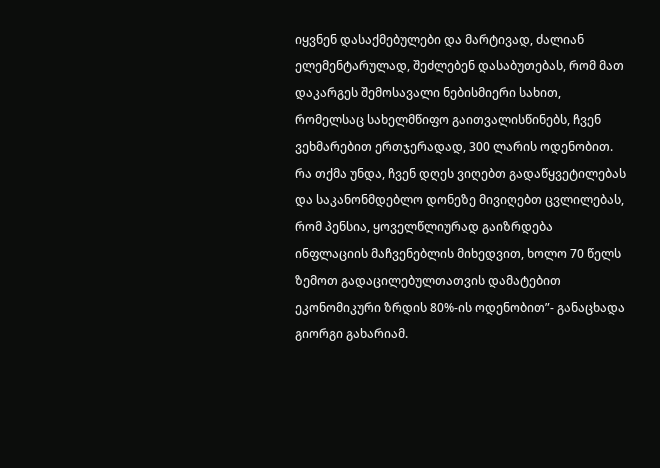იყვნენ დასაქმებულები და მარტივად, ძალიან ელემენტარულად, შეძლებენ დასაბუთებას, რომ მათ დაკარგეს შემოსავალი ნებისმიერი სახით, რომელსაც სახელმწიფო გაითვალისწინებს, ჩვენ ვეხმარებით ერთჯერადად, 300 ლარის ოდენობით. რა თქმა უნდა, ჩვენ დღეს ვიღებთ გადაწყვეტილებას და საკანონმდებლო დონეზე მივიღებთ ცვლილებას, რომ პენსია, ყოველწლიურად გაიზრდება ინფლაციის მაჩვენებლის მიხედვით, ხოლო 70 წელს ზემოთ გადაცილებულთათვის დამატებით ეკონომიკური ზრდის 80%-ის ოდენობით”- განაცხადა გიორგი გახარიამ.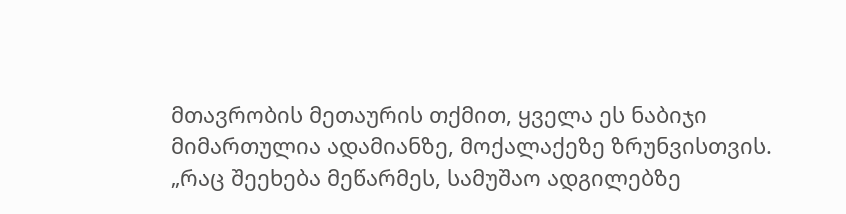მთავრობის მეთაურის თქმით, ყველა ეს ნაბიჯი მიმართულია ადამიანზე, მოქალაქეზე ზრუნვისთვის.
„რაც შეეხება მეწარმეს, სამუშაო ადგილებზე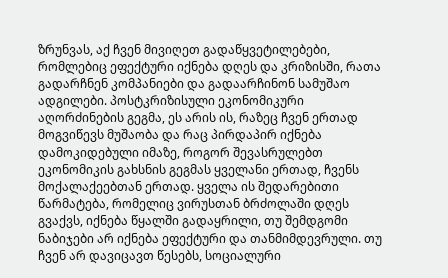ზრუნვას, აქ ჩვენ მივიღეთ გადაწყვეტილებები, რომლებიც ეფექტური იქნება დღეს და კრიზისში, რათა გადარჩნენ კომპანიები და გადაარჩინონ სამუშაო ადგილები. პოსტკრიზისული ეკონომიკური აღორძინების გეგმა, ეს არის ის, რაზეც ჩვენ ერთად მოგვიწევს მუშაობა და რაც პირდაპირ იქნება დამოკიდებული იმაზე, როგორ შევასრულებთ ეკონომიკის გახსნის გეგმას ყველანი ერთად, ჩვენს მოქალაქეებთან ერთად. ყველა ის შედარებითი წარმატება, რომელიც ვირუსთან ბრძოლაში დღეს გვაქვს, იქნება წყალში გადაყრილი, თუ შემდგომი ნაბიჯები არ იქნება ეფექტური და თანმიმდევრული. თუ ჩვენ არ დავიცავთ წესებს, სოციალური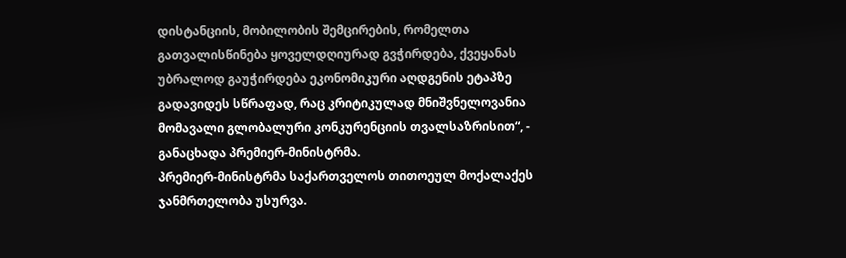დისტანციის, მობილობის შემცირების, რომელთა გათვალისწინება ყოველდღიურად გვჭირდება, ქვეყანას უბრალოდ გაუჭირდება ეკონომიკური აღდგენის ეტაპზე გადავიდეს სწრაფად, რაც კრიტიკულად მნიშვნელოვანია მომავალი გლობალური კონკურენციის თვალსაზრისით“, - განაცხადა პრემიერ-მინისტრმა.
პრემიერ-მინისტრმა საქართველოს თითოეულ მოქალაქეს ჯანმრთელობა უსურვა.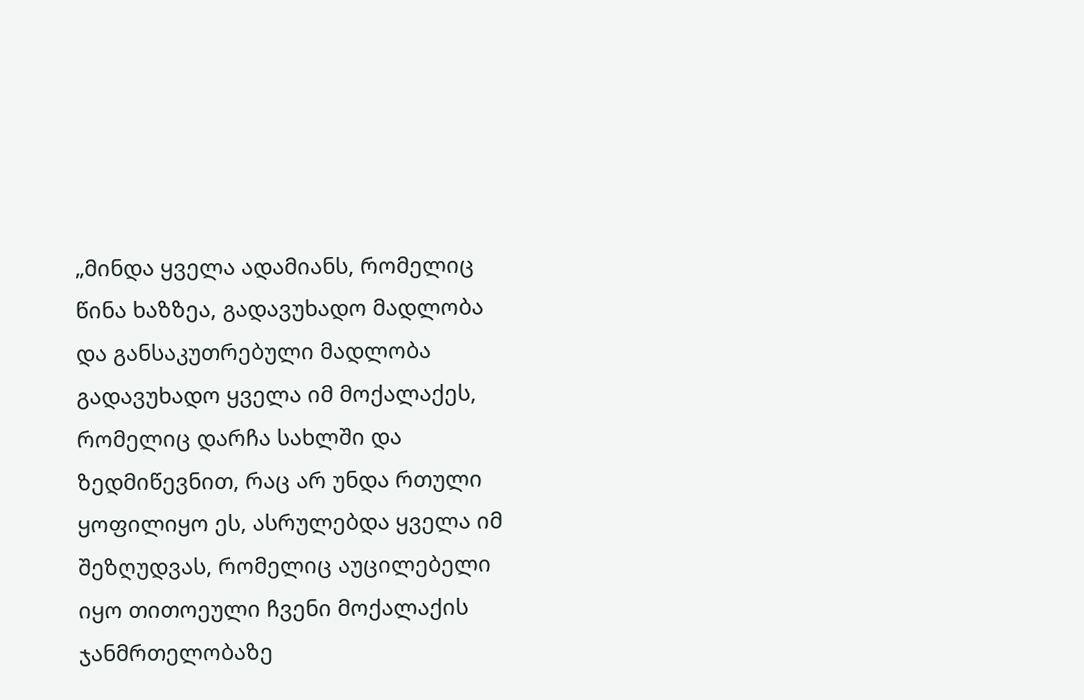„მინდა ყველა ადამიანს, რომელიც წინა ხაზზეა, გადავუხადო მადლობა და განსაკუთრებული მადლობა გადავუხადო ყველა იმ მოქალაქეს, რომელიც დარჩა სახლში და ზედმიწევნით, რაც არ უნდა რთული ყოფილიყო ეს, ასრულებდა ყველა იმ შეზღუდვას, რომელიც აუცილებელი იყო თითოეული ჩვენი მოქალაქის ჯანმრთელობაზე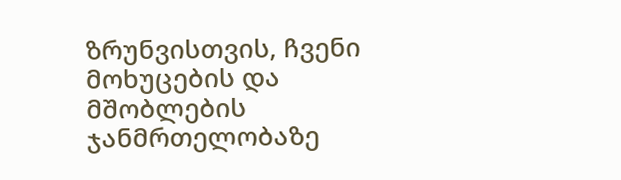ზრუნვისთვის, ჩვენი მოხუცების და მშობლების ჯანმრთელობაზე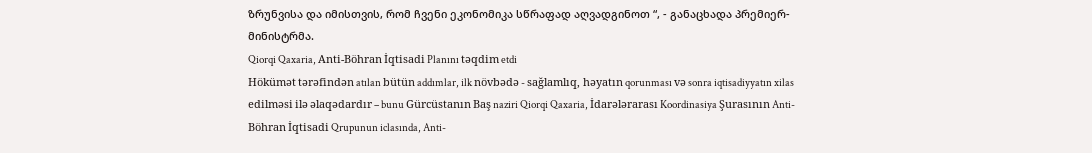ზრუნვისა და იმისთვის, რომ ჩვენი ეკონომიკა სწრაფად აღვადგინოთ “, - განაცხადა პრემიერ-მინისტრმა.
Qiorqi Qaxaria, Anti-Böhran İqtisadi Planını təqdim etdi
Hökümət tərəfindən atılan bütün addımlar, ilk növbədə - sağlamlıq, həyatın qorunması və sonra iqtisadiyyatın xilas edilməsi ilə əlaqədardır – bunu Gürcüstanın Baş naziri Qiorqi Qaxaria, İdarələrarası Koordinasiya Şurasının Anti-Böhran İqtisadi Qrupunun iclasında, Anti-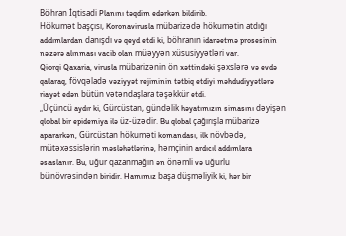Böhran İqtisadi Planını təqdim edərkən bildirib.
Hökumət başçısı, Koronavirusla mübarizədə hökumətin atdığı addımlardan danışdı və qeyd etdi ki, böhranın idarəetmə prosesinin nəzərə alınması vacib olan müəyyən xüsusiyyətləri var.
Qiorqi Qaxaria, virusla mübarizənin ön xəttindəki şəxslərə və evdə qalaraq, fövqəladə vəziyyət rejiminin tətbiq etdiyi məhdudiyyətlərə riayət edən bütün vətəndaşlara təşəkkür etdi.
„Üçüncü aydır ki, Gürcüstan, gündəlik həyatımızın simasını dəyişən qlobal bir epidemiya ilə üz-üzədir. Bu qlobal çağırışla mübarizə apararkən, Gürcüstan hökuməti komandası, ilk növbədə, mütəxəssislərin məsləhətlərinə, həmçinin ardıcıl addımlara əsaslanır. Bu, uğur qazanmağın ən önəmli və uğurlu bünövrəsindən biridir. Hamımız başa düşməliyik ki, hər bir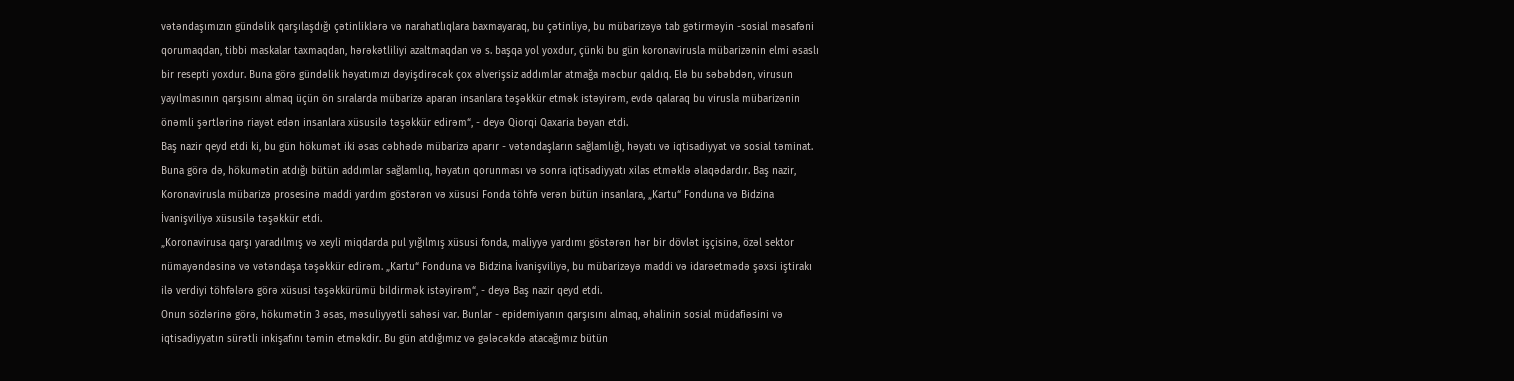vətəndaşımızın gündəlik qarşılaşdığı çətinliklərə və narahatlıqlara baxmayaraq, bu çətinliyə, bu mübarizəyə tab gətirməyin -sosial məsafəni qorumaqdan, tibbi maskalar taxmaqdan, hərəkətliliyi azaltmaqdan və s. başqa yol yoxdur, çünki bu gün koronavirusla mübarizənin elmi əsaslı bir resepti yoxdur. Buna görə gündəlik həyatımızı dəyişdirəcək çox əlverişsiz addımlar atmağa məcbur qaldıq. Elə bu səbəbdən, virusun yayılmasının qarşısını almaq üçün ön sıralarda mübarizə aparan insanlara təşəkkür etmək istəyirəm, evdə qalaraq bu virusla mübarizənin önəmli şərtlərinə riayət edən insanlara xüsusilə təşəkkür edirəm“, - deyə Qiorqi Qaxaria bəyan etdi.
Baş nazir qeyd etdi ki, bu gün hökumət iki əsas cəbhədə mübarizə aparır - vətəndaşların sağlamlığı, həyatı və iqtisadiyyat və sosial təminat. Buna görə də, hökumətin atdığı bütün addımlar sağlamlıq, həyatın qorunması və sonra iqtisadiyyatı xilas etməklə əlaqədardır. Baş nazir, Koronavirusla mübarizə prosesinə maddi yardım göstərən və xüsusi Fonda töhfə verən bütün insanlara, „Kartu“ Fonduna və Bidzina İvanişviliyə xüsusilə təşəkkür etdi.
„Koronavirusa qarşı yaradılmış və xeyli miqdarda pul yığılmış xüsusi fonda, maliyyə yardımı göstərən hər bir dövlət işçisinə, özəl sektor nümayəndəsinə və vətəndaşa təşəkkür edirəm. „Kartu“ Fonduna və Bidzina İvanişviliyə, bu mübarizəyə maddi və idarəetmədə şəxsi iştirakı ilə verdiyi töhfələrə görə xüsusi təşəkkürümü bildirmək istəyirəm“, - deyə Baş nazir qeyd etdi.
Onun sözlərinə görə, hökumətin 3 əsas, məsuliyyətli sahəsi var. Bunlar - epidemiyanın qarşısını almaq, əhalinin sosial müdafiəsini və iqtisadiyyatın sürətli inkişafını təmin etməkdir. Bu gün atdığımız və gələcəkdə atacağımız bütün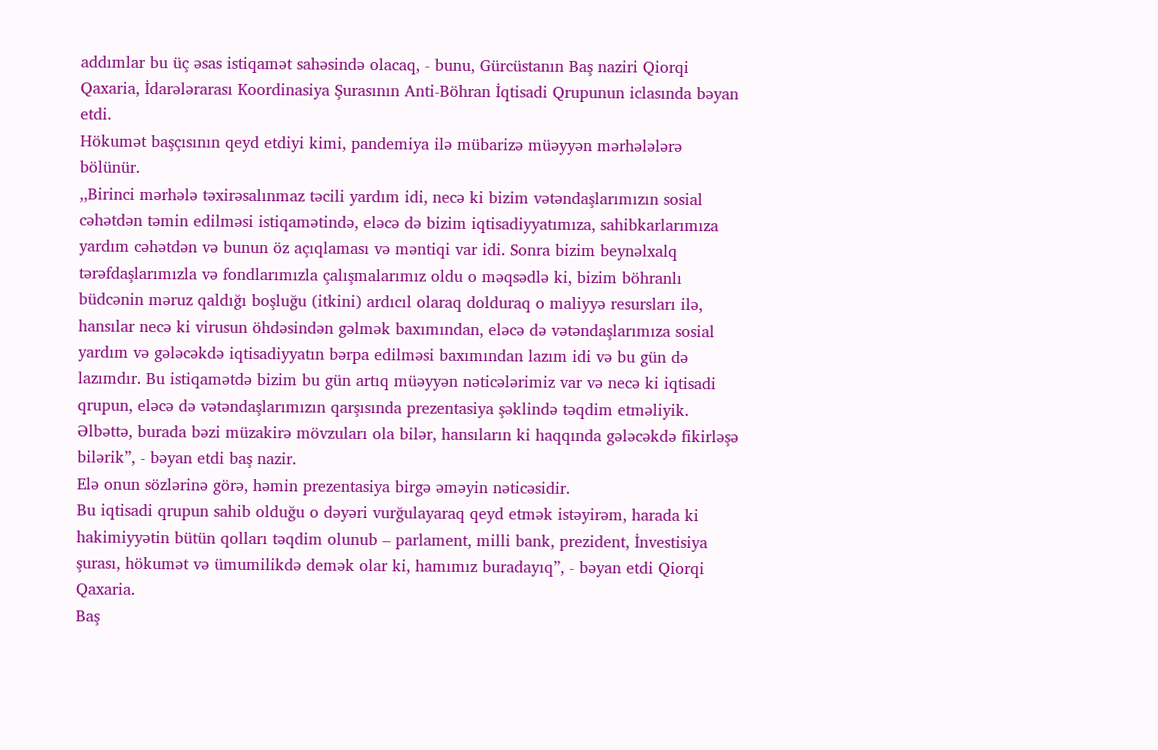addımlar bu üç əsas istiqamət sahəsində olacaq, - bunu, Gürcüstanın Baş naziri Qiorqi Qaxaria, İdarələrarası Koordinasiya Şurasının Anti-Böhran İqtisadi Qrupunun iclasında bəyan etdi.
Hökumət başçısının qeyd etdiyi kimi, pandemiya ilə mübarizə müəyyən mərhələlərə bölünür.
,,Birinci mərhələ təxirəsalınmaz təcili yardım idi, necə ki bizim vətəndaşlarımızın sosial cəhətdən təmin edilməsi istiqamətində, eləcə də bizim iqtisadiyyatımıza, sahibkarlarımıza yardım cəhətdən və bunun öz açıqlaması və məntiqi var idi. Sonra bizim beynəlxalq tərəfdaşlarımızla və fondlarımızla çalışmalarımız oldu o məqsədlə ki, bizim böhranlı büdcənin məruz qaldığı boşluğu (itkini) ardıcıl olaraq dolduraq o maliyyə resursları ilə, hansılar necə ki virusun öhdəsindən gəlmək baxımından, eləcə də vətəndaşlarımıza sosial yardım və gələcəkdə iqtisadiyyatın bərpa edilməsi baxımından lazım idi və bu gün də lazımdır. Bu istiqamətdə bizim bu gün artıq müəyyən nəticələrimiz var və necə ki iqtisadi qrupun, eləcə də vətəndaşlarımızın qarşısında prezentasiya şəklində təqdim etməliyik. Əlbəttə, burada bəzi müzakirə mövzuları ola bilər, hansıların ki haqqında gələcəkdə fikirləşə bilərik”, - bəyan etdi baş nazir.
Elə onun sözlərinə görə, həmin prezentasiya birgə əməyin nəticəsidir.
Bu iqtisadi qrupun sahib olduğu o dəyəri vurğulayaraq qeyd etmək istəyirəm, harada ki hakimiyyətin bütün qolları təqdim olunub – parlament, milli bank, prezident, İnvestisiya şurası, hökumət və ümumilikdə demək olar ki, hamımız buradayıq”, - bəyan etdi Qiorqi Qaxaria.
Baş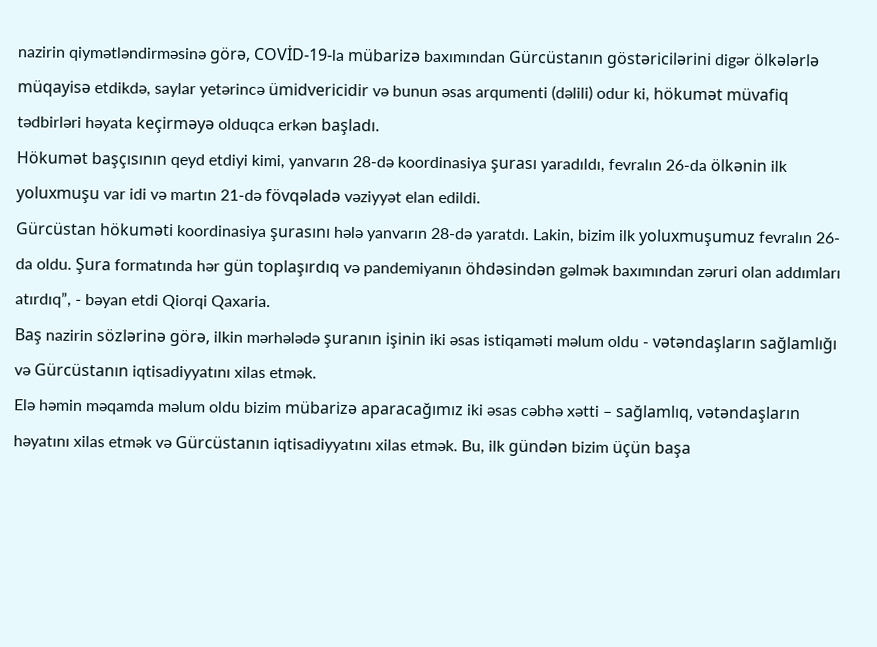nazirin qiymətləndirməsinə görə, COVİD-19-la mübarizə baxımından Gürcüstanın göstəricilərini digər ölkələrlə müqayisə etdikdə, saylar yetərincə ümidvericidir və bunun əsas arqumenti (dəlili) odur ki, hökumət müvafiq tədbirləri həyata keçirməyə olduqca erkən başladı.
Hökumət başçısının qeyd etdiyi kimi, yanvarın 28-də koordinasiya şurası yaradıldı, fevralın 26-da ölkənin ilk yoluxmuşu var idi və martın 21-də fövqəladə vəziyyət elan edildi.
Gürcüstan hökuməti koordinasiya şurasını hələ yanvarın 28-də yaratdı. Lakin, bizim ilk yoluxmuşumuz fevralın 26-da oldu. Şura formatında hər gün toplaşırdıq və pandemiyanın öhdəsindən gəlmək baxımından zəruri olan addımları atırdıq”, - bəyan etdi Qiorqi Qaxaria.
Baş nazirin sözlərinə görə, ilkin mərhələdə şuranın işinin iki əsas istiqaməti məlum oldu - vətəndaşların sağlamlığı və Gürcüstanın iqtisadiyyatını xilas etmək.
Elə həmin məqamda məlum oldu bizim mübarizə aparacağımız iki əsas cəbhə xətti – sağlamlıq, vətəndaşların həyatını xilas etmək və Gürcüstanın iqtisadiyyatını xilas etmək. Bu, ilk gündən bizim üçün başa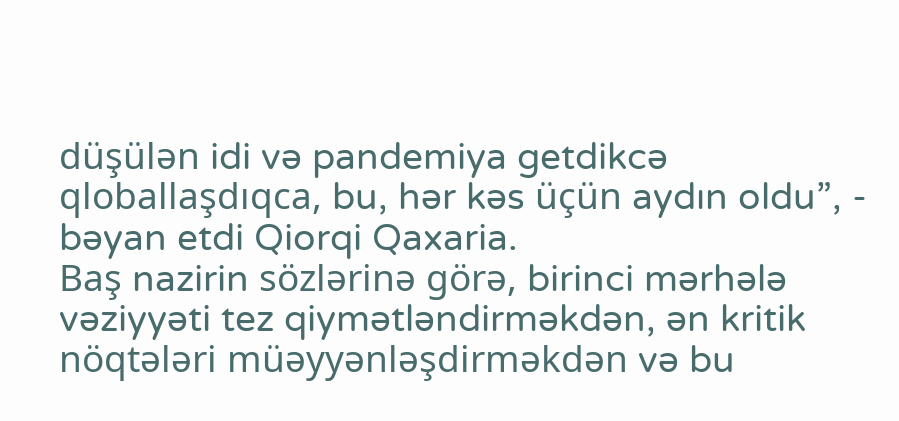düşülən idi və pandemiya getdikcə qloballaşdıqca, bu, hər kəs üçün aydın oldu”, - bəyan etdi Qiorqi Qaxaria.
Baş nazirin sözlərinə görə, birinci mərhələ vəziyyəti tez qiymətləndirməkdən, ən kritik nöqtələri müəyyənləşdirməkdən və bu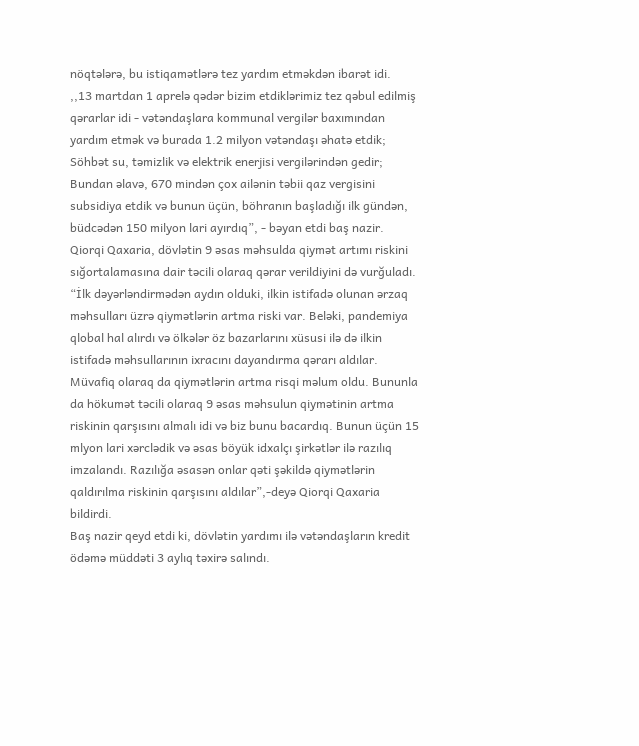nöqtələrə, bu istiqamətlərə tez yardım etməkdən ibarət idi.
,,13 martdan 1 aprelə qədər bizim etdiklərimiz tez qəbul edilmiş qərarlar idi - vətəndaşlara kommunal vergilər baxımından yardım etmək və burada 1.2 milyon vətəndaşı əhatə etdik; Söhbət su, təmizlik və elektrik enerjisi vergilərindən gedir; Bundan əlavə, 670 mindən çox ailənin təbii qaz vergisini subsidiya etdik və bunun üçün, böhranın başladığı ilk gündən, büdcədən 150 milyon lari ayırdıq”, - bəyan etdi baş nazir.
Qiorqi Qaxaria, dövlətin 9 əsas məhsulda qiymət artımı riskini sığortalamasına dair təcili olaraq qərar verildiyini də vurğuladı.
“İlk dəyərləndirmədən aydın olduki, ilkin istifadə olunan ərzaq məhsulları üzrə qiymətlərin artma riski var. Beləki, pandemiya qlobal hal alırdı və ölkələr öz bazarlarını xüsusi ilə də ilkin istifadə məhsullarının ixracını dayandırma qərarı aldılar. Müvafiq olaraq da qiymətlərin artma risqi məlum oldu. Bununla da hökumət təcili olaraq 9 əsas məhsulun qiymətinin artma riskinin qarşısını almalı idi və biz bunu bacardıq. Bunun üçün 15 mlyon lari xərclədik və əsas böyük idxalçı şirkətlər ilə razılıq imzalandı. Razılığa əsasən onlar qəti şəkildə qiymətlərin qaldırılma riskinin qarşısını aldılar”,-deyə Qiorqi Qaxaria bildirdi.
Baş nazir qeyd etdi ki, dövlətin yardımı ilə vətəndaşların kredit ödəmə müddəti 3 aylıq təxirə salındı.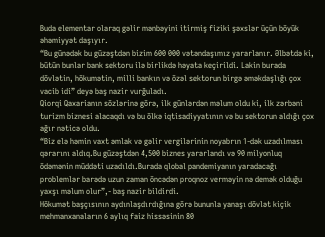Buda elementar olaraq gəlir mənbəyini itirmiş fiziki şəxslər üçün böyük əhəmiyyət daşıyır.
“Bu günədək bu güzəştdən bizim 600 000 vətəndaşımız yararlanır. Əlbətdə ki, bütün bunlar bank sektoru ilə birlikdə həyata keçirildi. Lakin burada dövlətin, hökumətin, milli bankın və özəl sektorun birgə əməkdaşlığı çox vacib idi” deyə baş nazir vurğuladı.
Qiorqi Qaxarianın sözlərinə görə, ilk günlərdən məlum oldu ki, ilk zərbəni turizm biznesi alacaqdı və bu ölkə iqtisadiyyatının və bu sektorun aldığı çox ağır nəticə oldu.
“Biz elə həmin vaxt əmlak və gəlir vergilərinin noyabrın 1-dək uzadılması qərarını aldıq.Bu güzəştdən 4,500 biznes yararlandı və 90 milyonluq ödəmənin müddəti uzadıldı.Burada qlobal pandemiyanın yaradacağı problemlər barədə uzun zaman öncədən proqnoz verməyin nə demək olduğu yaxşı məlum olur”,- baş nazir bildirdi.
Hökumət başçısının aydınlaşdırdığına görə bununla yanaşı dövlət kiçik mehmanxanaların 6 aylıq faiz hissəsinin 80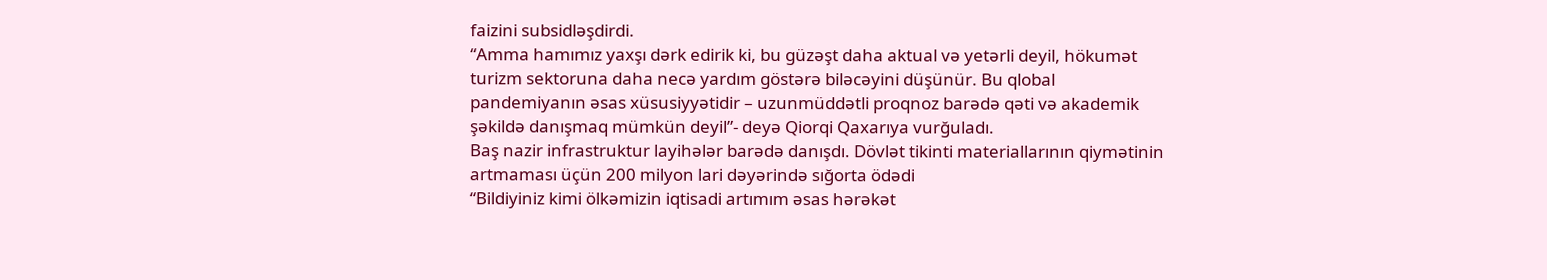faizini subsidləşdirdi.
“Amma hamımız yaxşı dərk edirik ki, bu güzəşt daha aktual və yetərli deyil, hökumət turizm sektoruna daha necə yardım göstərə biləcəyini düşünür. Bu qlobal pandemiyanın əsas xüsusiyyətidir – uzunmüddətli proqnoz barədə qəti və akademik şəkildə danışmaq mümkün deyil”- deyə Qiorqi Qaxarıya vurğuladı.
Baş nazir infrastruktur layihələr barədə danışdı. Dövlət tikinti materiallarının qiymətinin artmaması üçün 200 milyon lari dəyərində sığorta ödədi
“Bildiyiniz kimi ölkəmizin iqtisadi artımım əsas hərəkət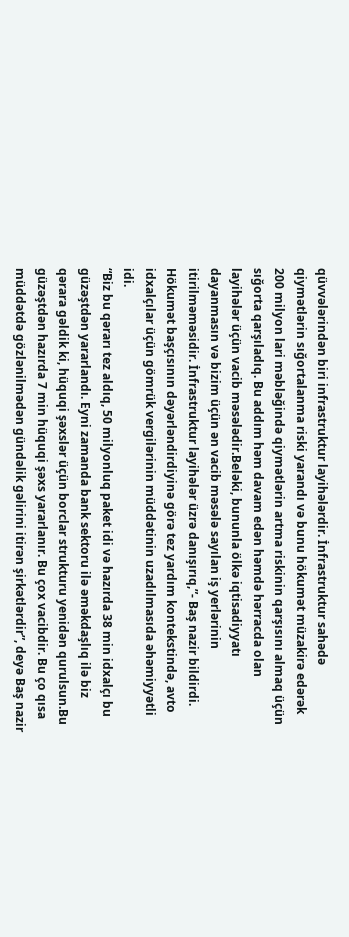qüvvələrindən biri infrastruktur layihələrdir. İnfrastruktur sahədə qiymətlərin sığortalanma riski yarandı və bunu hökumət müzakirə edərək 200 milyon lari məbləğində qiymətlərin artma riskinin qarşısını almaq üçün sığorta qarşıladıq. Bu addım həm davam edən həmdə hərracda olan layihələr üçün vacib məsələdir.Beləki, bununla ölkə iqtisadiyyatı dayanmasın və bizim üçün ən vacib məsələ sayılan iş yerlərinin itirilməməsidir. İnfrastruktur layihələr üzrə danışırıq,”- Baş nazir bildirdi.
Hökumət başçısının dəyərləndirdiyinə görə tez yardım kontekstində, avto idxalçılar üçün gömrük vergilərinin müddətinin uzadılmasıda əhəmiyyətli idi.
“Biz bu qərarı tez aldıq, 50 milyonluq paket idi və hazırda 38 min idxalçı bu güzəştdən yararlandı. Eyni zamanda bank sektoru ilə əməkdaşlıq ilə biz qərara gəldik ki, hüquqi şəxslər üçün borclar strukturu yenidən qurulsun.Bu güzəştdən hazırda 7 min hüquqi şəxs yararlanır. Bu çox vacibdir. Bu ço qısa müddətdə gözlənilmədən gündəlik gəlirini itirən şirkətlərdir”, deyə Baş nazir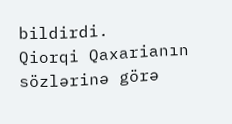bildirdi.
Qiorqi Qaxarianın sözlərinə görə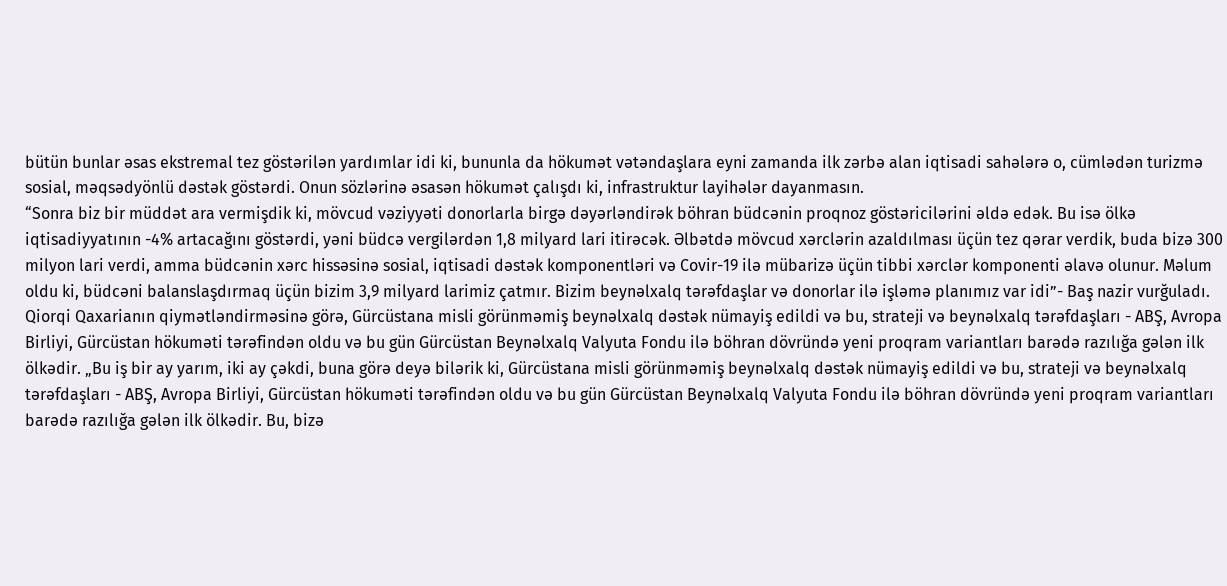bütün bunlar əsas ekstremal tez göstərilən yardımlar idi ki, bununla da hökumət vətəndaşlara eyni zamanda ilk zərbə alan iqtisadi sahələrə o, cümlədən turizmə sosial, məqsədyönlü dəstək göstərdi. Onun sözlərinə əsasən hökumət çalışdı ki, infrastruktur layihələr dayanmasın.
“Sonra biz bir müddət ara vermişdik ki, mövcud vəziyyəti donorlarla birgə dəyərləndirək böhran büdcənin proqnoz göstəricilərini əldə edək. Bu isə ölkə iqtisadiyyatının -4% artacağını göstərdi, yəni büdcə vergilərdən 1,8 milyard lari itirəcək. Əlbətdə mövcud xərclərin azaldılması üçün tez qərar verdik, buda bizə 300 milyon lari verdi, amma büdcənin xərc hissəsinə sosial, iqtisadi dəstək komponentləri və Covir-19 ilə mübarizə üçün tibbi xərclər komponenti əlavə olunur. Məlum oldu ki, büdcəni balanslaşdırmaq üçün bizim 3,9 milyard larimiz çatmır. Bizim beynəlxalq tərəfdaşlar və donorlar ilə işləmə planımız var idi”- Baş nazir vurğuladı.
Qiorqi Qaxarianın qiymətləndirməsinə görə, Gürcüstana misli görünməmiş beynəlxalq dəstək nümayiş edildi və bu, strateji və beynəlxalq tərəfdaşları - ABŞ, Avropa Birliyi, Gürcüstan hökuməti tərəfindən oldu və bu gün Gürcüstan Beynəlxalq Valyuta Fondu ilə böhran dövründə yeni proqram variantları barədə razılığa gələn ilk ölkədir. „Bu iş bir ay yarım, iki ay çəkdi, buna görə deyə bilərik ki, Gürcüstana misli görünməmiş beynəlxalq dəstək nümayiş edildi və bu, strateji və beynəlxalq tərəfdaşları - ABŞ, Avropa Birliyi, Gürcüstan hökuməti tərəfindən oldu və bu gün Gürcüstan Beynəlxalq Valyuta Fondu ilə böhran dövründə yeni proqram variantları barədə razılığa gələn ilk ölkədir. Bu, bizə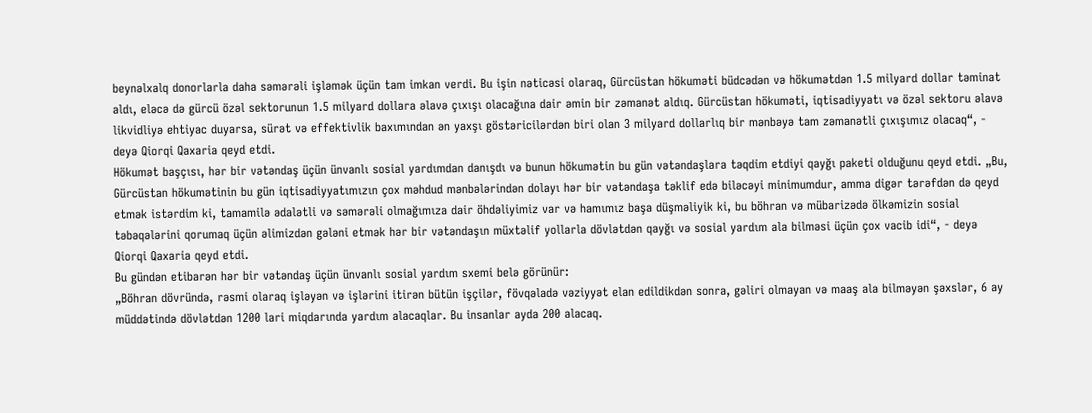beynəlxalq donorlarla daha səmərəli işləmək üçün tam imkan verdi. Bu işin nəticəsi olaraq, Gürcüstan hökuməti büdcədən və hökumətdən 1.5 milyard dollar təminat aldı, eləcə də gürcü özəl sektorunun 1.5 milyard dollara əlavə çıxışı olacağına dair əmin bir zəmanət aldıq. Gürcüstan hökuməti, iqtisadiyyatı və özəl sektoru əlavə likvidliyə ehtiyac duyarsa, sürət və effektivlik baxımından ən yaxşı göstəricilərdən biri olan 3 milyard dollarlıq bir mənbəyə tam zəmanətli çıxışımız olacaq“, - deyə Qiorqi Qaxaria qeyd etdi.
Hökumət başçısı, hər bir vətəndaş üçün ünvanlı sosial yardımdan danışdı və bunun hökumətin bu gün vətəndaşlara təqdim etdiyi qayğı paketi olduğunu qeyd etdi. „Bu, Gürcüstan hökumətinin bu gün iqtisadiyyatımızın çox məhdud mənbələrindən dolayı hər bir vətəndaşa təklif edə biləcəyi minimumdur, amma digər tərəfdən də qeyd etmək istərdim ki, tamamilə ədalətli və səmərəli olmağımıza dair öhdəliyimiz var və hamımız başa düşməliyik ki, bu böhran və mübarizədə ölkəmizin sosial təbəqələrini qorumaq üçün əlimizdən gələni etmək hər bir vətəndaşın müxtəlif yollarla dövlətdən qayğı və sosial yardım ala bilməsi üçün çox vacib idi“, - deyə Qiorqi Qaxaria qeyd etdi.
Bu gündən etibarən hər bir vətəndaş üçün ünvanlı sosial yardım sxemi belə görünür:
„Böhran dövründə, rəsmi olaraq işləyən və işlərini itirən bütün işçilər, fövqəladə vəziyyət elan edildikdən sonra, gəliri olmayan və maaş ala bilməyən şəxslər, 6 ay müddətində dövlətdən 1200 lari miqdarında yardım alacaqlar. Bu insanlar ayda 200 alacaq.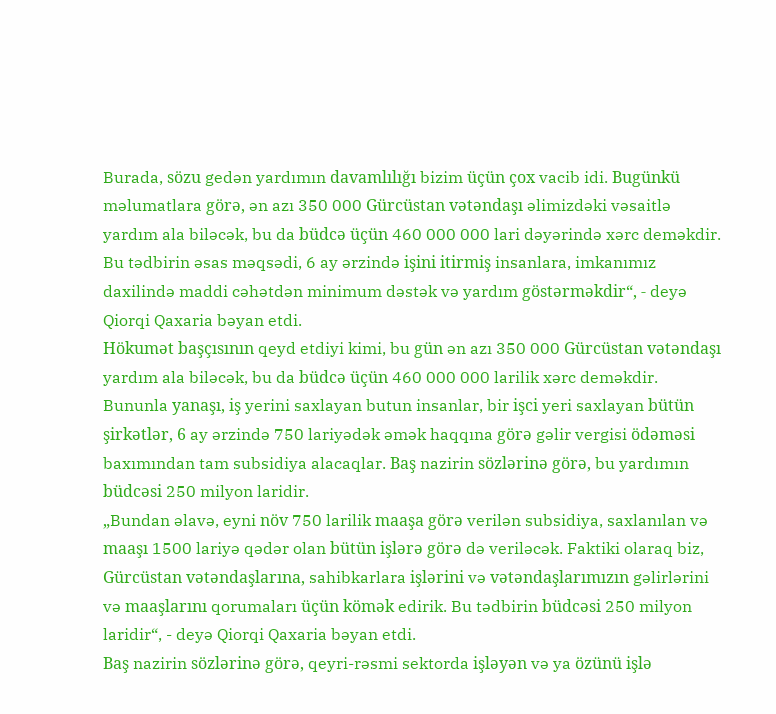Burada, sözu gedən yardımın davamlılığı bizim üçün çox vacib idi. Bugünkü məlumatlara görə, ən azı 350 000 Gürcüstan vətəndaşı əlimizdəki vəsaitlə yardım ala biləcək, bu da büdcə üçün 460 000 000 lari dəyərində xərc deməkdir. Bu tədbirin əsas məqsədi, 6 ay ərzində işini itirmiş insanlara, imkanımız daxilində maddi cəhətdən minimum dəstək və yardım göstərməkdir“, - deyə Qiorqi Qaxaria bəyan etdi.
Hökumət başçısının qeyd etdiyi kimi, bu gün ən azı 350 000 Gürcüstan vətəndaşı yardım ala biləcək, bu da büdcə üçün 460 000 000 larilik xərc deməkdir.
Bununla yanaşı, iş yerini saxlayan butun insanlar, bir işci yeri saxlayan bütün şirkətlər, 6 ay ərzində 750 lariyədək əmək haqqına görə gəlir vergisi ödəməsi baxımından tam subsidiya alacaqlar. Baş nazirin sözlərinə görə, bu yardımın büdcəsi 250 milyon laridir.
„Bundan əlavə, eyni növ 750 larilik maaşa görə verilən subsidiya, saxlanılan və maaşı 1500 lariyə qədər olan bütün işlərə görə də veriləcək. Faktiki olaraq biz, Gürcüstan vətəndaşlarına, sahibkarlara işlərini və vətəndaşlarımızın gəlirlərini və maaşlarını qorumaları üçün kömək edirik. Bu tədbirin büdcəsi 250 milyon laridir“, - deyə Qiorqi Qaxaria bəyan etdi.
Baş nazirin sözlərinə görə, qeyri-rəsmi sektorda işləyən və ya özünü işlə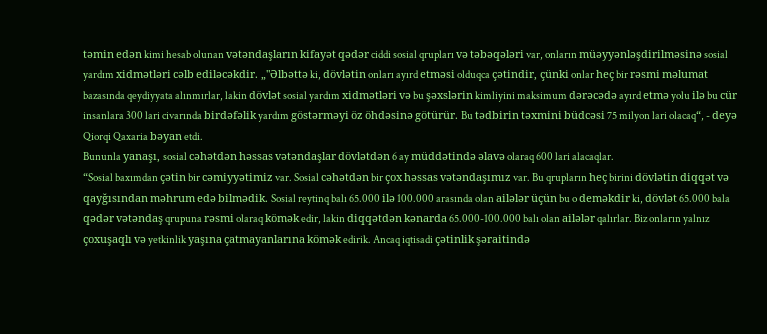təmin edən kimi hesab olunan vətəndaşların kifayət qədər ciddi sosial qrupları və təbəqələri var, onların müəyyənləşdirilməsinə sosial yardım xidmətləri cəlb ediləcəkdir. „"Əlbəttə ki, dövlətin onları ayırd etməsi olduqca çətindir, çünki onlar heç bir rəsmi məlumat bazasında qeydiyyata alınmırlar, lakin dövlət sosial yardım xidmətləri və bu şəxslərin kimliyini maksimum dərəcədə ayırd etmə yolu ilə bu cür insanlara 300 lari civarında birdəfəlik yardım göstərməyi öz öhdəsinə götürür. Bu tədbirin təxmini büdcəsi 75 milyon lari olacaq“, - deyə Qiorqi Qaxaria bəyan etdi.
Bununla yanaşı, sosial cəhətdən həssas vətəndaşlar dövlətdən 6 ay müddətində əlavə olaraq 600 lari alacaqlar.
“Sosial baxımdan çətin bir cəmiyyətimiz var. Sosial cəhətdən bir çox həssas vətəndaşımız var. Bu qrupların heç birini dövlətin diqqət və qayğısından məhrum edə bilmədik. Sosial reytinq balı 65.000 ilə 100.000 arasında olan ailələr üçün bu o deməkdir ki, dövlət 65.000 bala qədər vətəndaş qrupuna rəsmi olaraq kömək edir, lakin diqqətdən kənarda 65.000-100.000 balı olan ailələr qalırlar. Biz onların yalnız çoxuşaqlı və yetkinlik yaşına çatmayanlarına kömək edirik. Ancaq iqtisadi çətinlik şəraitində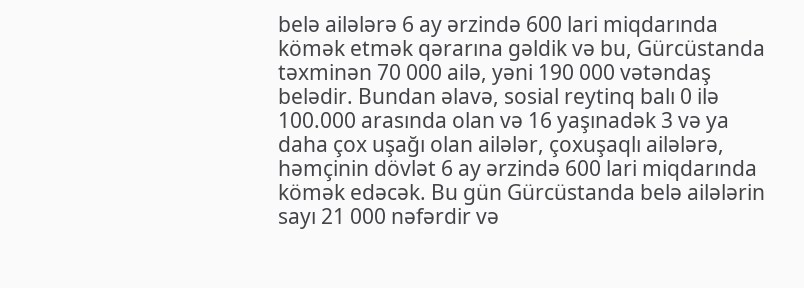belə ailələrə 6 ay ərzində 600 lari miqdarında kömək etmək qərarına gəldik və bu, Gürcüstanda təxminən 70 000 ailə, yəni 190 000 vətəndaş belədir. Bundan əlavə, sosial reytinq balı 0 ilə 100.000 arasında olan və 16 yaşınadək 3 və ya daha çox uşağı olan ailələr, çoxuşaqlı ailələrə, həmçinin dövlət 6 ay ərzində 600 lari miqdarında kömək edəcək. Bu gün Gürcüstanda belə ailələrin sayı 21 000 nəfərdir və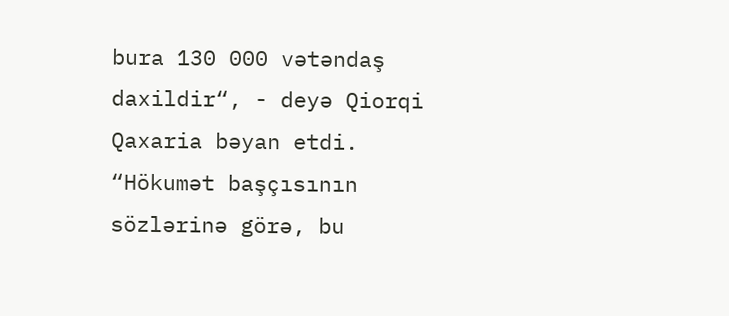bura 130 000 vətəndaş daxildir“, - deyə Qiorqi Qaxaria bəyan etdi.
“Hökumət başçısının sözlərinə görə, bu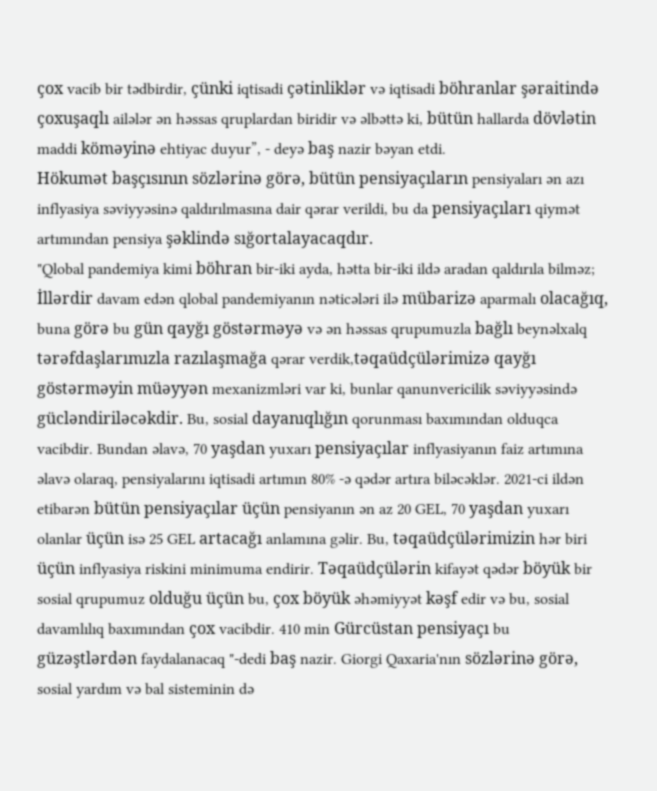çox vacib bir tədbirdir, çünki iqtisadi çətinliklər və iqtisadi böhranlar şəraitində çoxuşaqlı ailələr ən həssas qruplardan biridir və əlbəttə ki, bütün hallarda dövlətin maddi köməyinə ehtiyac duyur”, - deyə baş nazir bəyan etdi.
Hökumət başçısının sözlərinə görə, bütün pensiyaçıların pensiyaları ən azı inflyasiya səviyyəsinə qaldırılmasına dair qərar verildi, bu da pensiyaçıları qiymət artımından pensiya şəklində sığortalayacaqdır.
"Qlobal pandemiya kimi böhran bir-iki ayda, hətta bir-iki ildə aradan qaldırıla bilməz; İllərdir davam edən qlobal pandemiyanın nəticələri ilə mübarizə aparmalı olacağıq, buna görə bu gün qayğı göstərməyə və ən həssas qrupumuzla bağlı beynəlxalq tərəfdaşlarımızla razılaşmağa qərar verdik,təqaüdçülərimizə qayğı göstərməyin müəyyən mexanizmləri var ki, bunlar qanunvericilik səviyyəsində gücləndiriləcəkdir. Bu, sosial dayanıqlığın qorunması baxımından olduqca vacibdir. Bundan əlavə, 70 yaşdan yuxarı pensiyaçılar inflyasiyanın faiz artımına əlavə olaraq, pensiyalarını iqtisadi artımın 80% -ə qədər artıra biləcəklər. 2021-ci ildən etibarən bütün pensiyaçılar üçün pensiyanın ən az 20 GEL, 70 yaşdan yuxarı olanlar üçün isə 25 GEL artacağı anlamına gəlir. Bu, təqaüdçülərimizin hər biri üçün inflyasiya riskini minimuma endirir. Təqaüdçülərin kifayət qədər böyük bir sosial qrupumuz olduğu üçün bu, çox böyük əhəmiyyət kəşf edir və bu, sosial davamlılıq baxımından çox vacibdir. 410 min Gürcüstan pensiyaçı bu güzəştlərdən faydalanacaq "-dedi baş nazir. Giorgi Qaxaria'nın sözlərinə görə, sosial yardım və bal sisteminin də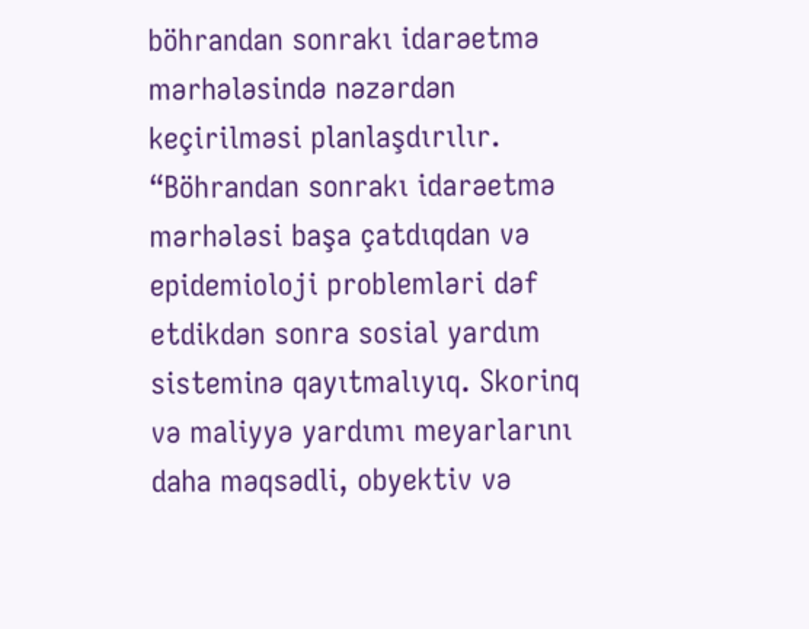böhrandan sonrakı idarəetmə mərhələsində nəzərdən keçirilməsi planlaşdırılır. “Böhrandan sonrakı idarəetmə mərhələsi başa çatdıqdan və epidemioloji problemləri dəf etdikdən sonra sosial yardım sisteminə qayıtmalıyıq. Skorinq və maliyyə yardımı meyarlarını daha məqsədli, obyektiv və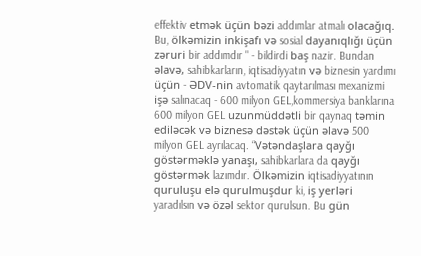effektiv etmək üçün bəzi addımlar atmalı olacağıq. Bu, ölkəmizin inkişafı və sosial dayanıqlığı üçün zəruri bir addımdır " - bildirdi baş nazir. Bundan əlavə, sahibkarların, iqtisadiyyatın və biznesin yardımı üçün - ƏDV-nin avtomatik qaytarılması mexanizmi işə salınacaq - 600 milyon GEL,kommersiya banklarına 600 milyon GEL uzunmüddətli bir qaynaq təmin ediləcək və biznesə dəstək üçün əlavə 500 milyon GEL ayrılacaq. “Vətəndaşlara qayğı göstərməklə yanaşı, sahibkarlara da qayğı göstərmək lazımdır. Ölkəmizin iqtisadiyyatının quruluşu elə qurulmuşdur ki, iş yerləri yaradılsın və özəl sektor qurulsun. Bu gün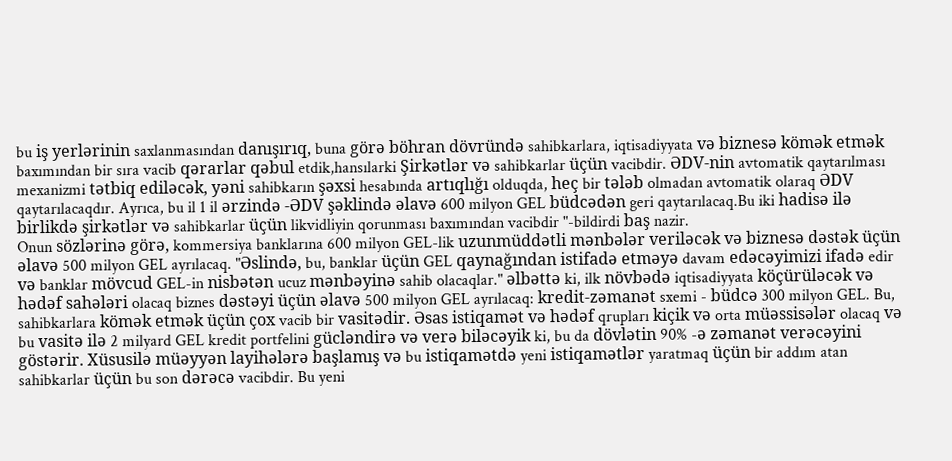bu iş yerlərinin saxlanmasından danışırıq, buna görə böhran dövründə sahibkarlara, iqtisadiyyata və biznesə kömək etmək baxımından bir sıra vacib qərarlar qəbul etdik,hansılarki Şirkətlər və sahibkarlar üçün vacibdir. ƏDV-nin avtomatik qaytarılması mexanizmi tətbiq ediləcək, yəni sahibkarın şəxsi hesabında artıqlığı olduqda, heç bir tələb olmadan avtomatik olaraq ƏDV qaytarılacaqdır. Ayrıca, bu il 1 il ərzində -ƏDV şəklində əlavə 600 milyon GEL büdcədən geri qaytarılacaq.Bu iki hadisə ilə birlikdə şirkətlər və sahibkarlar üçün likvidliyin qorunması baxımından vacibdir "-bildirdi baş nazir.
Onun sözlərinə görə, kommersiya banklarına 600 milyon GEL-lik uzunmüddətli mənbələr veriləcək və biznesə dəstək üçün əlavə 500 milyon GEL ayrılacaq. "Əslində, bu, banklar üçün GEL qaynağından istifadə etməyə davam edəcəyimizi ifadə edir və banklar mövcud GEL-in nisbətən ucuz mənbəyinə sahib olacaqlar." əlbəttə ki, ilk növbədə iqtisadiyyata köçürüləcək və hədəf sahələri olacaq biznes dəstəyi üçün əlavə 500 milyon GEL ayrılacaq: kredit-zəmanət sxemi - büdcə 300 milyon GEL. Bu, sahibkarlara kömək etmək üçün çox vacib bir vasitədir. Əsas istiqamət və hədəf qrupları kiçik və orta müəssisələr olacaq və bu vasitə ilə 2 milyard GEL kredit portfelini gücləndirə və verə biləcəyik ki, bu da dövlətin 90% -ə zəmanət verəcəyini göstərir. Xüsusilə müəyyən layihələrə başlamış və bu istiqamətdə yeni istiqamətlər yaratmaq üçün bir addım atan sahibkarlar üçün bu son dərəcə vacibdir. Bu yeni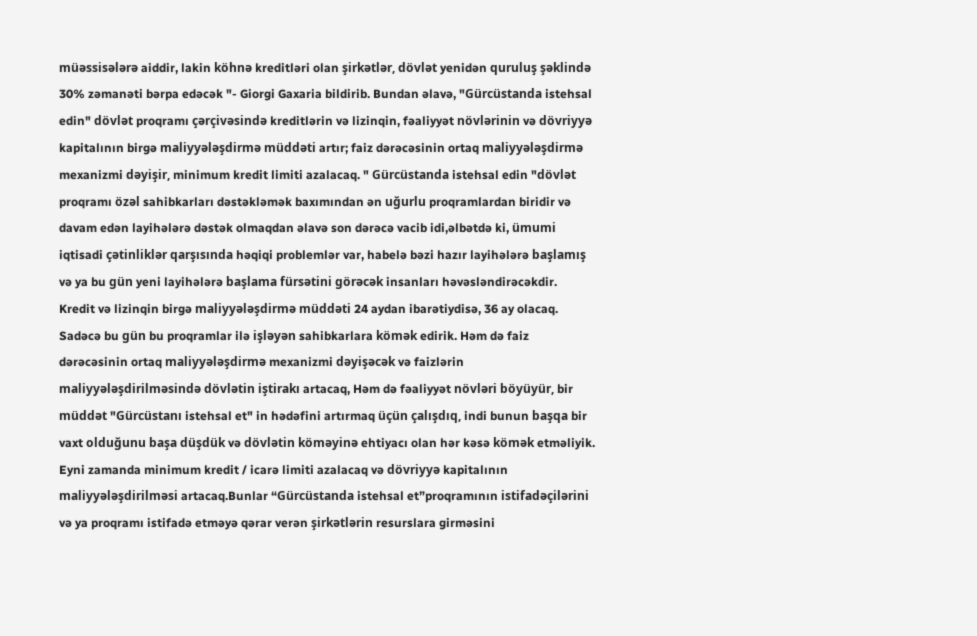müəssisələrə aiddir, lakin köhnə kreditləri olan şirkətlər, dövlət yenidən quruluş şəklində 30% zəmanəti bərpa edəcək "- Giorgi Gaxaria bildirib. Bundan əlavə, "Gürcüstanda istehsal edin" dövlət proqramı çərçivəsində kreditlərin və lizinqin, fəaliyyət növlərinin və dövriyyə kapitalının birgə maliyyələşdirmə müddəti artır; faiz dərəcəsinin ortaq maliyyələşdirmə mexanizmi dəyişir, minimum kredit limiti azalacaq. " Gürcüstanda istehsal edin "dövlət proqramı özəl sahibkarları dəstəkləmək baxımından ən uğurlu proqramlardan biridir və davam edən layihələrə dəstək olmaqdan əlavə son dərəcə vacib idi,əlbətdə ki, ümumi iqtisadi çətinliklər qarşısında həqiqi problemlər var, habelə bəzi hazır layihələrə başlamış və ya bu gün yeni layihələrə başlama fürsətini görəcək insanları həvəsləndirəcəkdir. Kredit və lizinqin birgə maliyyələşdirmə müddəti 24 aydan ibarətiydisə, 36 ay olacaq. Sadəcə bu gün bu proqramlar ilə işləyən sahibkarlara kömək edirik. Həm də faiz dərəcəsinin ortaq maliyyələşdirmə mexanizmi dəyişəcək və faizlərin maliyyələşdirilməsində dövlətin iştirakı artacaq, Həm də fəaliyyət növləri böyüyür, bir müddət "Gürcüstanı istehsal et" in hədəfini artırmaq üçün çalışdıq, indi bunun başqa bir vaxt olduğunu başa düşdük və dövlətin köməyinə ehtiyacı olan hər kəsə kömək etməliyik. Eyni zamanda minimum kredit / icarə limiti azalacaq və dövriyyə kapitalının maliyyələşdirilməsi artacaq.Bunlar “Gürcüstanda istehsal et”proqramının istifadəçilərini və ya proqramı istifadə etməyə qərar verən şirkətlərin resurslara girməsini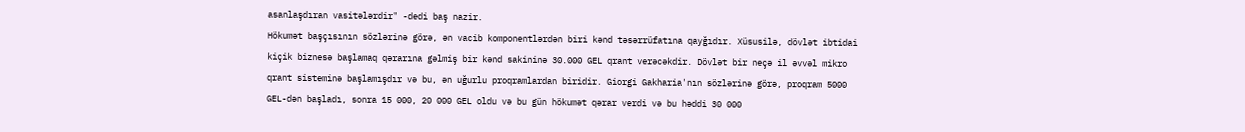asanlaşdıran vasitələrdir" -dedi baş nazir.
Hökumət başçısının sözlərinə görə, ən vacib komponentlərdən biri kənd təsərrüfatına qayğıdır. Xüsusilə, dövlət ibtidai kiçik biznesə başlamaq qərarına gəlmiş bir kənd sakininə 30.000 GEL qrant verəcəkdir. Dövlət bir neçə il əvvəl mikro qrant sisteminə başlamışdır və bu, ən uğurlu proqramlardan biridir. Giorgi Gakharia'nın sözlərinə görə, proqram 5000 GEL-dən başladı, sonra 15 000, 20 000 GEL oldu və bu gün hökumət qərar verdi və bu həddi 30 000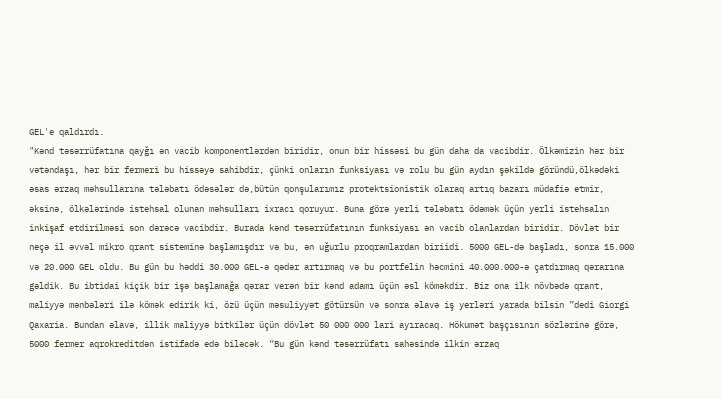GEL'e qaldırdı.
"Kənd təsərrüfatına qayğı ən vacib komponentlərdən biridir, onun bir hissəsi bu gün daha da vacibdir. Ölkəmizin hər bir vətəndaşı, hər bir fermeri bu hissəyə sahibdir, çünki onların funksiyası və rolu bu gün aydın şəkildə göründü,ölkədəki əsas ərzaq məhsullarına tələbatı ödəsələr də,bütün qonşularımız protektsionistik olaraq artıq bazarı müdafiə etmir, əksinə, ölkələrində istehsal olunan məhsulları ixracı qoruyur. Buna görə yerli tələbatı ödəmək üçün yerli istehsalın inkişaf etdirilməsi son dərəcə vacibdir. Burada kənd təsərrüfatının funksiyası ən vacib olanlardan biridir. Dövlət bir neçə il əvvəl mikro qrant sisteminə başlamışdır və bu, ən uğurlu proqramlardan biriidi. 5000 GEL-də başladı, sonra 15.000 və 20.000 GEL oldu. Bu gün bu həddi 30.000 GEL-ə qədər artırmaq və bu portfelin həcmini 40.000.000-ə çatdırmaq qərarına gəldik. Bu ibtidai kiçik bir işə başlamağa qərar verən bir kənd adamı üçün əsl köməkdir. Biz ona ilk növbədə qrant, maliyyə mənbələri ilə kömək edirik ki, özü üçün məsuliyyət götürsün və sonra əlavə iş yerləri yarada bilsin ”dedi Giorgi Qaxaria. Bundan əlavə, illik maliyyə bitkilər üçün dövlət 50 000 000 lari ayıracaq. Hökumət başçısının sözlərinə görə, 5000 fermer aqrokreditdən istifadə edə biləcək. “Bu gün kənd təsərrüfatı sahəsində ilkin ərzaq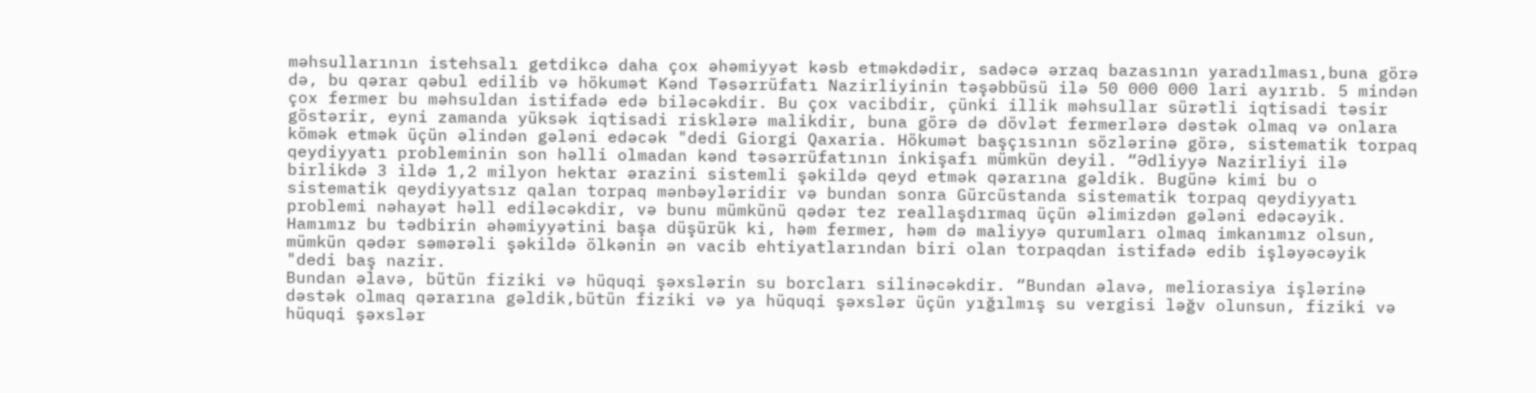məhsullarının istehsalı getdikcə daha çox əhəmiyyət kəsb etməkdədir, sadəcə ərzaq bazasının yaradılması,buna görə də, bu qərar qəbul edilib və hökumət Kənd Təsərrüfatı Nazirliyinin təşəbbüsü ilə 50 000 000 lari ayırıb. 5 mindən çox fermer bu məhsuldan istifadə edə biləcəkdir. Bu çox vacibdir, çünki illik məhsullar sürətli iqtisadi təsir göstərir, eyni zamanda yüksək iqtisadi risklərə malikdir, buna görə də dövlət fermerlərə dəstək olmaq və onlara kömək etmək üçün əlindən gələni edəcək "dedi Giorgi Qaxaria. Hökumət başçısının sözlərinə görə, sistematik torpaq qeydiyyatı probleminin son həlli olmadan kənd təsərrüfatının inkişafı mümkün deyil. “Ədliyyə Nazirliyi ilə birlikdə 3 ildə 1,2 milyon hektar ərazini sistemli şəkildə qeyd etmək qərarına gəldik. Bugünə kimi bu o sistematik qeydiyyatsız qalan torpaq mənbəyləridir və bundan sonra Gürcüstanda sistematik torpaq qeydiyyatı problemi nəhayət həll ediləcəkdir, və bunu mümkünü qədər tez reallaşdırmaq üçün əlimizdən gələni edəcəyik. Hamımız bu tədbirin əhəmiyyətini başa düşürük ki, həm fermer, həm də maliyyə qurumları olmaq imkanımız olsun, mümkün qədər səmərəli şəkildə ölkənin ən vacib ehtiyatlarından biri olan torpaqdan istifadə edib işləyəcəyik "dedi baş nazir.
Bundan əlavə, bütün fiziki və hüquqi şəxslərin su borcları silinəcəkdir. “Bundan əlavə, meliorasiya işlərinə dəstək olmaq qərarına gəldik,bütün fiziki və ya hüquqi şəxslər üçün yığılmış su vergisi ləğv olunsun, fiziki və hüquqi şəxslər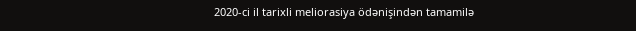2020-ci il tarixli meliorasiya ödənişindən tamamilə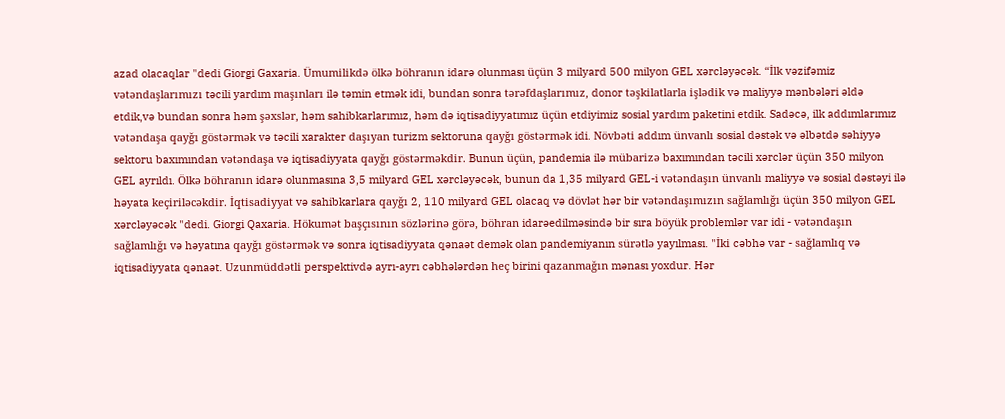azad olacaqlar "dedi Giorgi Gaxaria. Ümumilikdə ölkə böhranın idarə olunması üçün 3 milyard 500 milyon GEL xərcləyəcək. “İlk vəzifəmiz vətəndaşlarımızı təcili yardım maşınları ilə təmin etmək idi, bundan sonra tərəfdaşlarımız, donor təşkilatlarla işlədik və maliyyə mənbələri əldə etdik,və bundan sonra həm şəxslər, həm sahibkarlarımız, həm də iqtisadiyyatımız üçün etdiyimiz sosial yardım paketini etdik. Sadəcə, ilk addımlarımız vətəndaşa qayğı göstərmək və təcili xarakter daşıyan turizm sektoruna qayğı göstərmək idi. Növbəti addım ünvanlı sosial dəstək və əlbətdə səhiyyə sektoru baxımından vətəndaşa və iqtisadiyyata qayğı göstərməkdir. Bunun üçün, pandemia ilə mübarizə baxımından təcili xərclər üçün 350 milyon GEL ayrıldı. Ölkə böhranın idarə olunmasına 3,5 milyard GEL xərcləyəcək, bunun da 1,35 milyard GEL-i vətəndaşın ünvanlı maliyyə və sosial dəstəyi ilə həyata keçiriləcəkdir. İqtisadiyyat və sahibkarlara qayğı 2, 110 milyard GEL olacaq və dövlət hər bir vətəndaşımızın sağlamlığı üçün 350 milyon GEL xərcləyəcək "dedi. Giorgi Qaxaria. Hökumət başçısının sözlərinə görə, böhran idarəedilməsində bir sıra böyük problemlər var idi - vətəndaşın sağlamlığı və həyatına qayğı göstərmək və sonra iqtisadiyyata qənaət demək olan pandemiyanın sürətlə yayılması. "İki cəbhə var - sağlamlıq və iqtisadiyyata qənaət. Uzunmüddətli perspektivdə ayrı-ayrı cəbhələrdən heç birini qazanmağın mənası yoxdur. Hər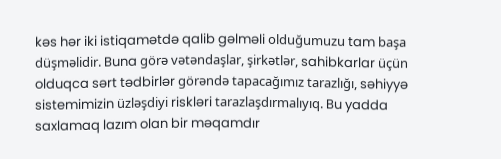kəs hər iki istiqamətdə qalib gəlməli olduğumuzu tam başa düşməlidir. Buna görə vətəndaşlar, şirkətlər, sahibkarlar üçün olduqca sərt tədbirlər görəndə tapacağımız tarazlığı, səhiyyə sistemimizin üzləşdiyi riskləri tarazlaşdırmalıyıq. Bu yadda saxlamaq lazım olan bir məqamdır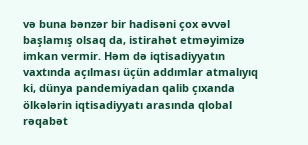və buna bənzər bir hadisəni çox əvvəl başlamış olsaq da, istirahət etməyimizə imkan vermir. Həm də iqtisadiyyatın vaxtında açılması üçün addımlar atmalıyıq ki, dünya pandemiyadan qalib çıxanda ölkələrin iqtisadiyyatı arasında qlobal rəqabət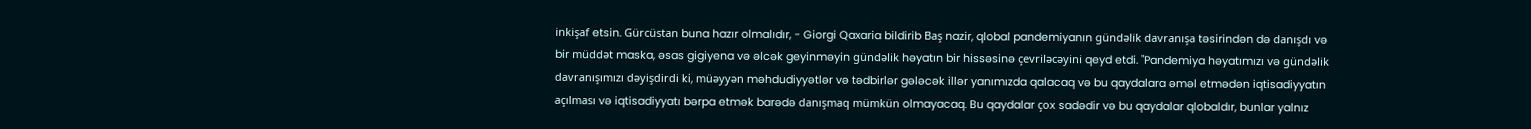inkişaf etsin. Gürcüstan buna hazır olmalıdır, - Giorgi Qaxaria bildirib Baş nazir, qlobal pandemiyanın gündəlik davranışa təsirindən də danışdı və bir müddət maska, əsas gigiyena və əlcək geyinməyin gündəlik həyatın bir hissəsinə çevriləcəyini qeyd etdi. "Pandemiya həyatımızı və gündəlik davranışımızı dəyişdirdi ki, müəyyən məhdudiyyətlər və tədbirlər gələcək illər yanımızda qalacaq və bu qaydalara əməl etmədən iqtisadiyyatın açılması və iqtisadiyyatı bərpa etmək barədə danışmaq mümkün olmayacaq. Bu qaydalar çox sadədir və bu qaydalar qlobaldır, bunlar yalnız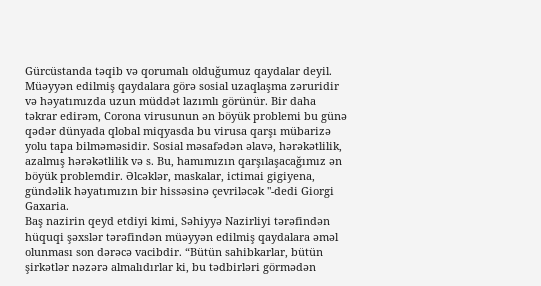Gürcüstanda təqib və qorumalı olduğumuz qaydalar deyil. Müəyyən edilmiş qaydalara görə sosial uzaqlaşma zəruridir və həyatımızda uzun müddət lazımlı görünür. Bir daha təkrar edirəm, Corona virusunun ən böyük problemi bu günə qədər dünyada qlobal miqyasda bu virusa qarşı mübarizə yolu tapa bilməməsidir. Sosial məsafədən əlavə, hərəkətlilik, azalmış hərəkətlilik və s. Bu, hamımızın qarşılaşacağımız ən böyük problemdir. Əlcəklər, maskalar, ictimai gigiyena, gündəlik həyatımızın bir hissəsinə çevriləcək "-dedi Giorgi Gaxaria.
Baş nazirin qeyd etdiyi kimi, Səhiyyə Nazirliyi tərəfindən hüquqi şəxslər tərəfindən müəyyən edilmiş qaydalara əməl olunması son dərəcə vacibdir. “Bütün sahibkarlar, bütün şirkətlər nəzərə almalıdırlar ki, bu tədbirləri görmədən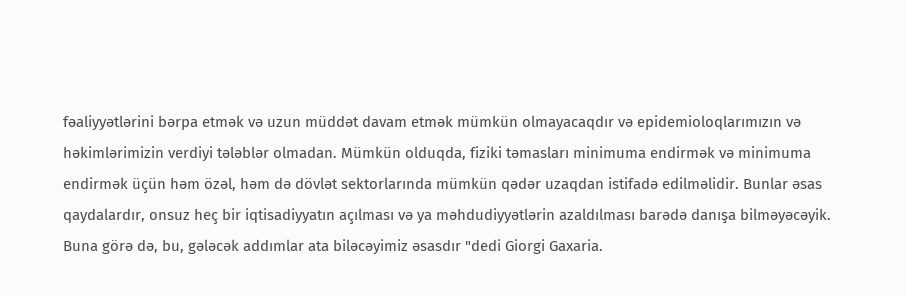fəaliyyətlərini bərpa etmək və uzun müddət davam etmək mümkün olmayacaqdır və epidemioloqlarımızın və həkimlərimizin verdiyi tələblər olmadan. Mümkün olduqda, fiziki təmasları minimuma endirmək və minimuma endirmək üçün həm özəl, həm də dövlət sektorlarında mümkün qədər uzaqdan istifadə edilməlidir. Bunlar əsas qaydalardır, onsuz heç bir iqtisadiyyatın açılması və ya məhdudiyyətlərin azaldılması barədə danışa bilməyəcəyik. Buna görə də, bu, gələcək addımlar ata biləcəyimiz əsasdır "dedi Giorgi Gaxaria.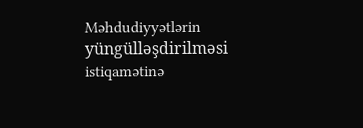Məhdudiyyətlərin yüngülləşdirilməsi istiqamətinə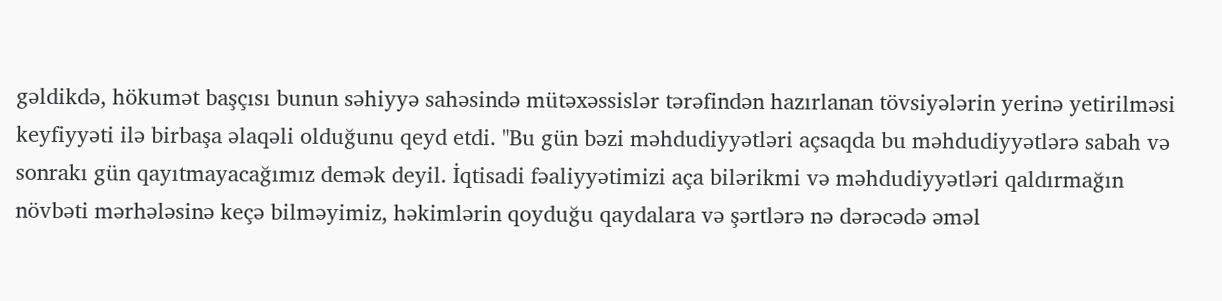gəldikdə, hökumət başçısı bunun səhiyyə sahəsində mütəxəssislər tərəfindən hazırlanan tövsiyələrin yerinə yetirilməsi keyfiyyəti ilə birbaşa əlaqəli olduğunu qeyd etdi. "Bu gün bəzi məhdudiyyətləri açsaqda bu məhdudiyyətlərə sabah və sonrakı gün qayıtmayacağımız demək deyil. İqtisadi fəaliyyətimizi aça bilərikmi və məhdudiyyətləri qaldırmağın növbəti mərhələsinə keçə bilməyimiz, həkimlərin qoyduğu qaydalara və şərtlərə nə dərəcədə əməl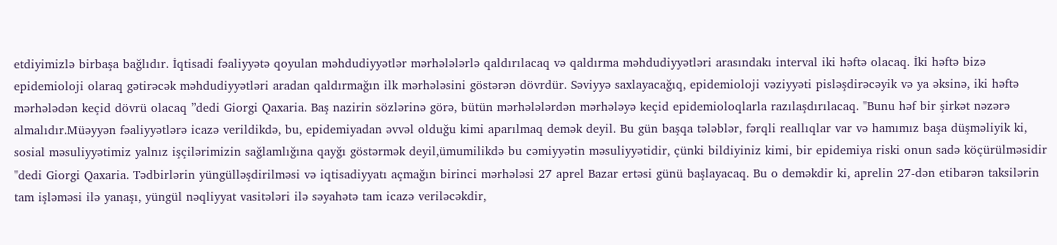etdiyimizlə birbaşa bağlıdır. İqtisadi fəaliyyətə qoyulan məhdudiyyətlər mərhələlərlə qaldırılacaq və qaldırma məhdudiyyətləri arasındakı interval iki həftə olacaq. İki həftə bizə epidemioloji olaraq gətirəcək məhdudiyyətləri aradan qaldırmağın ilk mərhələsini göstərən dövrdür. Səviyyə saxlayacağıq, epidemioloji vəziyyəti pisləşdirəcəyik və ya əksinə, iki həftə mərhələdən keçid dövrü olacaq ”dedi Giorgi Qaxaria. Baş nazirin sözlərinə görə, bütün mərhələlərdən mərhələyə keçid epidemioloqlarla razılaşdırılacaq. "Bunu həf bir şirkət nəzərə almalıdır.Müəyyən fəaliyyətlərə icazə verildikdə, bu, epidemiyadan əvvəl olduğu kimi aparılmaq demək deyil. Bu gün başqa tələblər, fərqli reallıqlar var və hamımız başa düşməliyik ki, sosial məsuliyyətimiz yalnız işçilərimizin sağlamlığına qayğı göstərmək deyil,ümumilikdə bu cəmiyyətin məsuliyyətidir, çünki bildiyiniz kimi, bir epidemiya riski onun sadə köçürülməsidir "dedi Giorgi Qaxaria. Tədbirlərin yüngülləşdirilməsi və iqtisadiyyatı açmağın birinci mərhələsi 27 aprel Bazar ertəsi günü başlayacaq. Bu o deməkdir ki, aprelin 27-dən etibarən taksilərin tam işləməsi ilə yanaşı, yüngül nəqliyyat vasitələri ilə səyahətə tam icazə veriləcəkdir,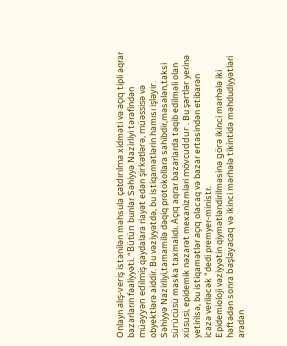Onlayn alış-veriş istənilən məhsula çatdırılma xidməti və açıq tipli aqrar bazarların fəaliyyəti. “Bütün bunlar Səhiyyə Nazirliyi tərəfindən müəyyən edilmiş qaydalara riayət edən şirkətlərə, müəssisə və obyektlərə aiddir. Bu vəziyyətdə, bu istiqamətlərin hamısı işləyir. Səhiyyə Nazirliyi,tamamilə dəqiq protokollara sahibdir,məsələn,taksi sürücüsü maska taxmalıdı. Açıq aqrar bazarlarda təqib edilməli olan xüsusi, epidemik nəzarət mexanizmləri mövcuddur . Bu şərtlər yerinə yetirilsə, bu istiqamətlər açıq olacaq və bazar ertəsindən etibarən icazə veriləcək "dedi premyer-ministr.
Epidemioloji vəziyyətin qiymətləndirilməsinə görə ikinci mərhələ iki həftədən sonra başlayacaq və ikinci mərhələ tikintidə məhdudiyyətləri aradan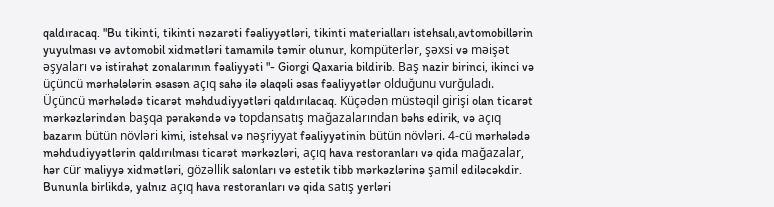qaldıracaq. "Bu tikinti, tikinti nəzarəti fəaliyyətləri, tikinti materialları istehsalı,avtomobillərin yuyulması və avtomobil xidmətləri tamamilə təmir olunur, kompüterlər, şəxsi və məişət əşyaları və istirahət zonalarının fəaliyyəti "- Giorgi Qaxaria bildirib. Baş nazir birinci, ikinci və üçüncü mərhələlərin əsasən açıq sahə ilə əlaqəli əsas fəaliyyətlər olduğunu vurğuladı. Üçüncü mərhələdə ticarət məhdudiyyətləri qaldırılacaq. Küçədən müstəqil girişi olan ticarət mərkəzlərindən başqa pərakəndə və topdansatış mağazalarından bəhs edirik, və açıq bazarın bütün növləri kimi, istehsal və nəşriyyat fəaliyyətinin bütün növləri. 4-cü mərhələdə məhdudiyyətlərin qaldırılması ticarət mərkəzləri, açıq hava restoranları və qida mağazalar, hər cür maliyyə xidmətləri, gözəllik salonları və estetik tibb mərkəzlərinə şamil ediləcəkdir. Bununla birlikdə, yalnız açıq hava restoranları və qida satış yerləri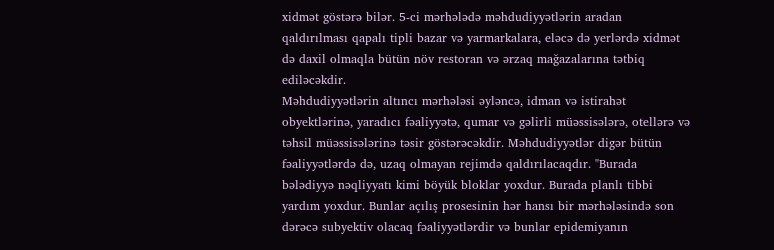xidmət göstərə bilər. 5-ci mərhələdə məhdudiyyətlərin aradan qaldırılması qapalı tipli bazar və yarmarkalara, eləcə də yerlərdə xidmət də daxil olmaqla bütün növ restoran və ərzaq mağazalarına tətbiq ediləcəkdir.
Məhdudiyyətlərin altıncı mərhələsi əyləncə, idman və istirahət obyektlərinə, yaradıcı fəaliyyətə, qumar və gəlirli müəssisələrə, otellərə və təhsil müəssisələrinə təsir göstərəcəkdir. Məhdudiyyətlər digər bütün fəaliyyətlərdə də, uzaq olmayan rejimdə qaldırılacaqdır. "Burada bələdiyyə nəqliyyatı kimi böyük bloklar yoxdur. Burada planlı tibbi yardım yoxdur. Bunlar açılış prosesinin hər hansı bir mərhələsində son dərəcə subyektiv olacaq fəaliyyətlərdir və bunlar epidemiyanın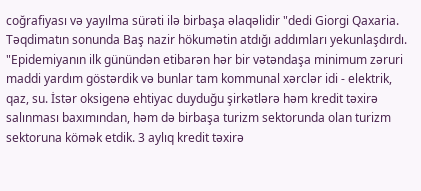coğrafiyası və yayılma sürəti ilə birbaşa əlaqəlidir "dedi Giorgi Qaxaria. Təqdimatın sonunda Baş nazir hökumətin atdığı addımları yekunlaşdırdı. "Epidemiyanın ilk günündən etibarən hər bir vətəndaşa minimum zəruri maddi yardım göstərdik və bunlar tam kommunal xərclər idi - elektrik, qaz, su. İstər oksigenə ehtiyac duyduğu şirkətlərə həm kredit təxirə salınması baxımından, həm də birbaşa turizm sektorunda olan turizm sektoruna kömək etdik. 3 aylıq kredit təxirə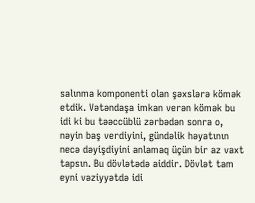salınma komponenti olan şəxslərə kömək etdik. Vətəndaşa imkan verən kömək bu idi ki bu təəccüblü zərbədən sonra o, nəyin baş verdiyini, gündəlik həyatının necə dəyişdiyini anlamaq üçün bir az vaxt tapsın. Bu dövlətədə aiddir. Dövlət tam eyni vəziyyətdə idi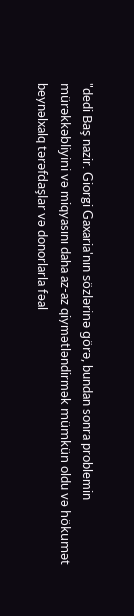"dedi Baş nazir. Giorgi Gaxaria'nın sözlərinə görə, bundan sonra problemin mürəkkəbliyini və miqyasını daha az-az qiymətləndirmək mümkün oldu və hökumət beynəlxalq tərəfdaşlar və donorlarla fəal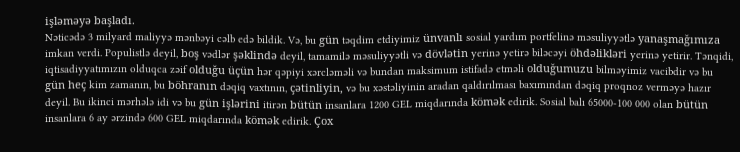işləməyə başladı.
Nəticədə 3 milyard maliyyə mənbəyi cəlb edə bildik. Və, bu gün təqdim etdiyimiz ünvanlı sosial yardım portfelinə məsuliyyətlə yanaşmağımıza imkan verdi. Populistlə deyil, boş vədlər şəklində deyil, tamamilə məsuliyyətli və dövlətin yerinə yetirə biləcəyi öhdəlikləri yerinə yetirir. Tənqidi, iqtisadiyyatımızın olduqca zəif olduğu üçün hər qəpiyi xərcləməli və bundan maksimum istifadə etməli olduğumuzu bilməyimiz vacibdir və bu gün heç kim zamanın, bu böhranın dəqiq vaxtının, çətinliyin, və bu xəstəliyinin aradan qaldırılması baxımından dəqiq proqnoz verməyə hazır deyil. Bu ikinci mərhələ idi və bu gün işlərini itirən bütün insanlara 1200 GEL miqdarında kömək edirik. Sosial balı 65000-100 000 olan bütün insanlara 6 ay ərzində 600 GEL miqdarında kömək edirik. Çox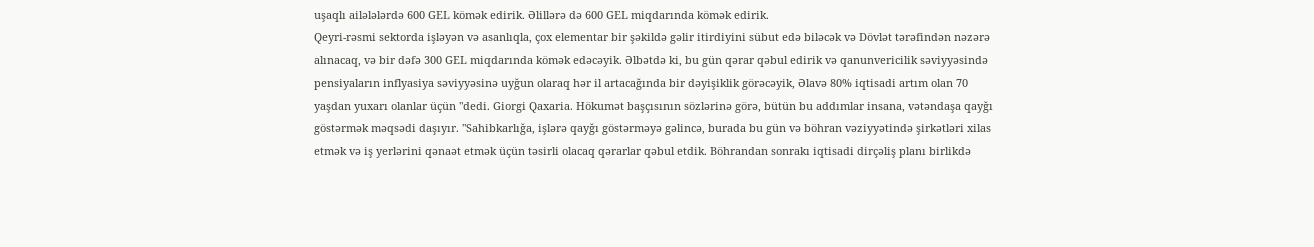uşaqlı ailələlərdə 600 GEL kömək edirik. Əlillərə də 600 GEL miqdarında kömək edirik.
Qeyri-rəsmi sektorda işləyən və asanlıqla, çox elementar bir şəkildə gəlir itirdiyini sübut edə biləcək və Dövlət tərəfindən nəzərə alınacaq, və bir dəfə 300 GEL miqdarında kömək edəcəyik. Əlbətdə ki, bu gün qərar qəbul edirik və qanunvericilik səviyyəsində pensiyaların inflyasiya səviyyəsinə uyğun olaraq hər il artacağında bir dəyişiklik görəcəyik, Əlavə 80% iqtisadi artım olan 70 yaşdan yuxarı olanlar üçün "dedi. Giorgi Qaxaria. Hökumət başçısının sözlərinə görə, bütün bu addımlar insana, vətəndaşa qayğı göstərmək məqsədi daşıyır. "Sahibkarlığa, işlərə qayğı göstərməyə gəlincə, burada bu gün və böhran vəziyyətində şirkətləri xilas etmək və iş yerlərini qənaət etmək üçün təsirli olacaq qərarlar qəbul etdik. Böhrandan sonrakı iqtisadi dirçəliş planı birlikdə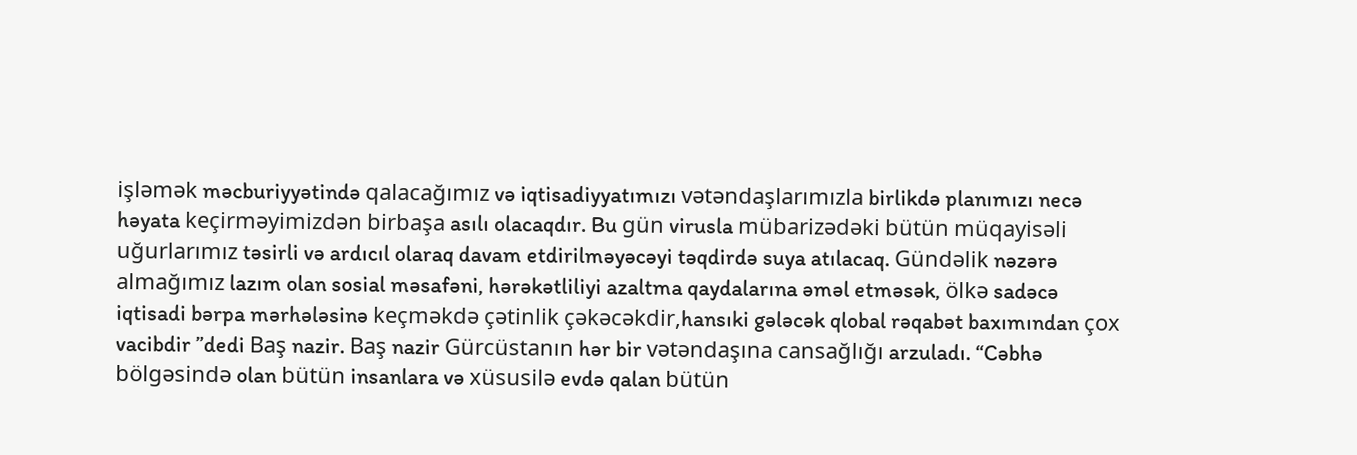işləmək məcburiyyətində qalacağımız və iqtisadiyyatımızı vətəndaşlarımızla birlikdə planımızı necə həyata keçirməyimizdən birbaşa asılı olacaqdır. Bu gün virusla mübarizədəki bütün müqayisəli uğurlarımız təsirli və ardıcıl olaraq davam etdirilməyəcəyi təqdirdə suya atılacaq. Gündəlik nəzərə almağımız lazım olan sosial məsafəni, hərəkətliliyi azaltma qaydalarına əməl etməsək, ölkə sadəcə iqtisadi bərpa mərhələsinə keçməkdə çətinlik çəkəcəkdir,hansıki gələcək qlobal rəqabət baxımından çox vacibdir ”dedi Baş nazir. Baş nazir Gürcüstanın hər bir vətəndaşına cansağlığı arzuladı. “Cəbhə bölgəsində olan bütün insanlara və xüsusilə evdə qalan bütün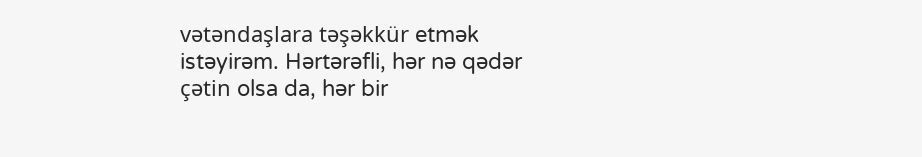vətəndaşlara təşəkkür etmək istəyirəm. Hərtərəfli, hər nə qədər çətin olsa da, hər bir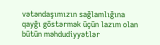vətəndaşımızın sağlamlığına qayğı göstərmək üçün lazım olan bütün məhdudiyyətlər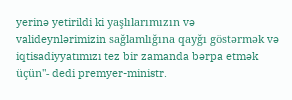yerinə yetirildi ki yaşlılarımızın və valideynlərimizin sağlamlığına qayğı göstərmək və iqtisadiyyatımızı tez bir zamanda bərpa etmək üçün"- dedi premyer-ministr.